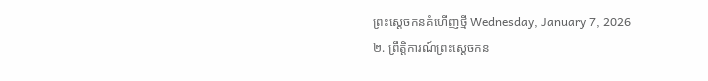ព្រះស្ដេចកនគំហើញថ្មី Wednesday, January 7, 2026
២. ព្រឹត្តិការណ៍ព្រះស្ដេចកន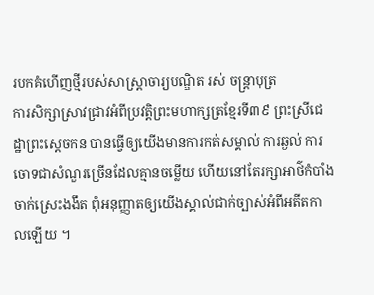របកគំហើញថ្មីរបស់សាស្ត្រាចារ្យបណ្ឌិត រស់ ចន្ត្រាបុត្រ
ការសិក្សាស្រាវជ្រាវអំពីប្រវត្តិព្រះមហាក្សត្រខ្មែរទី៣៩ ព្រះស្រីជេដ្ឋាព្រះស្ដេចកន បានធ្វើឲ្យយើងមានការកត់សម្គាល់ ការឆ្ងល់ ការចោទជាសំណួរច្រើនដែលគ្មានចម្លើយ ហើយនៅតែរក្សាអាថ៌កំបាំងចាក់ស្រេះងងឹត ពុំអនុញ្ញាតឲ្យយើងស្គាល់ជាក់ច្បាស់អំពីអតីតកាលឡើយ ។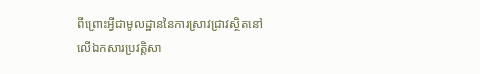ពីព្រោះអ្វីជាមូលដ្ឋាននៃការស្រាវជ្រាវស្ថិតនៅលើឯកសារប្រវត្តិសា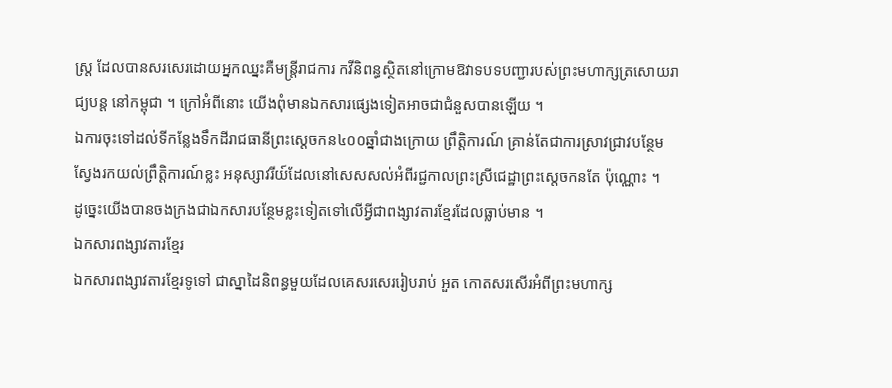ស្ត្រ ដែលបានសរសេរដោយអ្នកឈ្នះគឺមន្ត្រីរាជការ កវីនិពន្ធស្ថិតនៅក្រោមឱវាទបទបញ្ជារបស់ព្រះមហាក្សត្រសោយរាជ្យបន្ត នៅកម្ពុជា ។ ក្រៅអំពីនោះ យើងពុំមានឯកសារផ្សេងទៀតអាចជាជំនួសបានឡើយ ។
ឯការចុះទៅដល់ទីកន្លែងទឹកដីរាជធានីព្រះស្ដេចកន៤០០ឆ្នាំជាងក្រោយ ព្រឹត្តិការណ៍ គ្រាន់តែជាការស្រាវជ្រាវបន្ថែម ស្វែងរកយល់ព្រឹត្តិការណ៍ខ្លះ អនុស្សាវរីយ៍ដែលនៅសេសសល់អំពីរជ្ជកាលព្រះស្រីជេដ្ឋាព្រះស្ដេចកនតែ ប៉ុណ្ណោះ ។
ដូច្នេះយើងបានចងក្រងជាឯកសារបន្ថែមខ្លះទៀតទៅលើអ្វីជាពង្សាវតារខ្មែរដែលធ្លាប់មាន ។
ឯកសារពង្សាវតារខ្មែរ
ឯកសារពង្សាវតារខ្មែរទូទៅ ជាស្នាដៃនិពន្ធមួយដែលគេសរសេររៀបរាប់ អួត កោតសរសើរអំពីព្រះមហាក្ស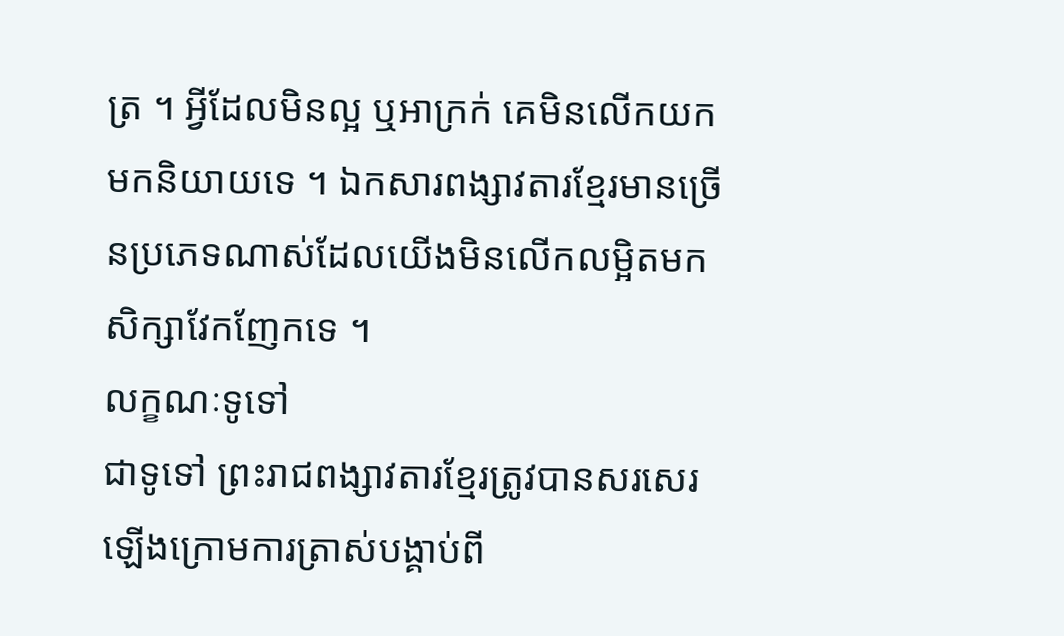ត្រ ។ អ្វីដែលមិនល្អ ឬអាក្រក់ គេមិនលើកយកមកនិយាយទេ ។ ឯកសារពង្សាវតារខ្មែរមានច្រើនប្រភេទណាស់ដែលយើងមិនលើកលម្អិតមក សិក្សាវែកញែកទេ ។
លក្ខណៈទូទៅ
ជាទូទៅ ព្រះរាជពង្សាវតារខ្មែរត្រូវបានសរសេរឡើងក្រោមការត្រាស់បង្គាប់ពី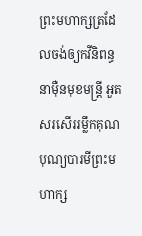ព្រះមហាក្សត្រដែលចង់ឲ្យកវីនិពន្ធ នាម៉ឺនមុខមន្ត្រី អួតសរសើររម្លឹកគុណបុណ្យបារមីព្រះមហាក្ស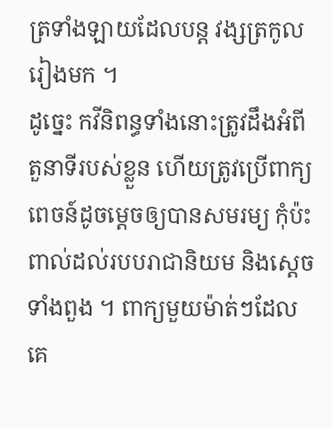ត្រទាំងឡាយដែលបន្ត វង្សត្រកូលរៀងមក ។
ដូច្នេះ កវីនិពន្ធទាំងនោះត្រូវដឹងអំពីតួនាទីរបស់ខ្លួន ហើយត្រូវប្រើពាក្យពេចន៍ដូចម្ដេចឲ្យបានសមរម្យ កុំប៉ះពាល់ដល់របបរាជានិយម និងស្ដេចទាំងពួង ។ ពាក្យមួយម៉ាត់ៗដែលគេ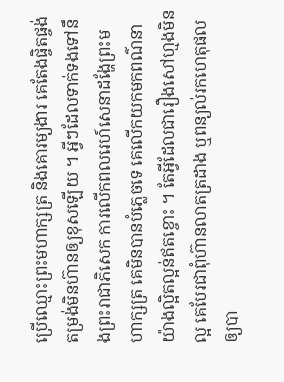ប្រើឈ្មោះព្រះមហាក្សត្រ និងគោរម្យងារ គេតែងផ្ចិតផ្ចង់តម្រង់មិនហ៊ានឲ្យខុសឡើយ ។ អ្វីៗដែលទាក់ទងទៅនឹងព្រះរាជាភិសេក ការលើកពលរេហ៍សេនាដង្ហែព្រះមហាក្សត្រ គេមិនបានបំភ្លេចទេ គេលើកយកមកពណ៌នាយ៉ាងល្អិតល្អន់ឥតខ្ចោះ ។ តែអ្វីដែលជារឿងសៅហ្មងមិនល្អ គេបែរជាពុំហ៊ានលាតត្រដាង ឬពន្យល់រកហេតុផលឲ្យបា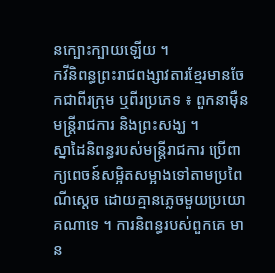នក្បោះក្បាយឡើយ ។
កវីនិពន្ធព្រះរាជពង្សាវតារខ្មែរមានចែកជាពីរក្រុម ឬពីរប្រភេទ ៖ ពួកនាម៉ឺនមន្ត្រីរាជការ និងព្រះសង្ឃ ។
ស្នាដៃនិពន្ធរបស់មន្ត្រីរាជការ ប្រើពាក្យពេចន៍សម្អិតសម្អាងទៅតាមប្រពៃណីស្ដេច ដោយគ្មានភ្លេចមួយប្រយោគណាទេ ។ ការនិពន្ធរបស់ពួកគេ មាន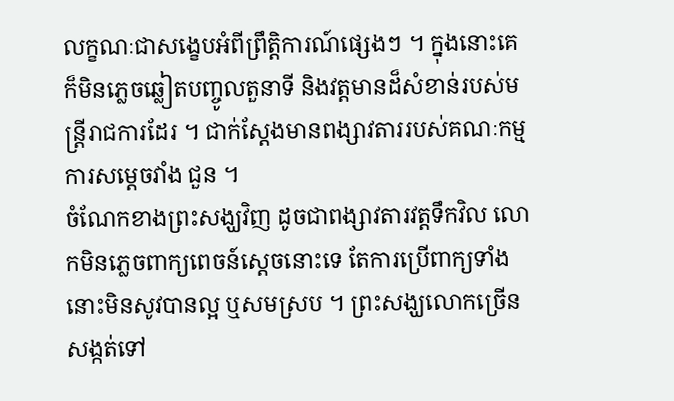លក្ខណៈជាសង្ខេបអំពីព្រឹត្តិការណ៍ផ្សេងៗ ។ ក្នុងនោះគេក៏មិនភ្លេចឆ្លៀតបញ្ចូលតួនាទី និងវត្តមានដ៏សំខាន់របស់មន្ត្រីរាជការដែរ ។ ជាក់ស្ដែងមានពង្សាវតាររបស់គណៈកម្មការសម្ដេចវាំង ជួន ។
ចំណែកខាងព្រះសង្ឃវិញ ដូចជាពង្សាវតារវត្តទឹកវិល លោកមិនភ្លេចពាក្យពេចន៍ស្ដេចនោះទេ តែការប្រើពាក្យទាំងនោះមិនសូវបានល្អ ឬសមស្រប ។ ព្រះសង្ឃលោកច្រើនសង្កត់ទៅ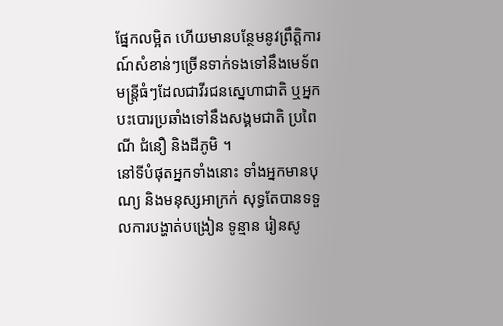ផ្នែកលម្អិត ហើយមានបន្ថែមនូវព្រឹត្តិការណ៍សំខាន់ៗច្រើនទាក់ទងទៅនឹងមេទ័ព មន្ត្រីធំៗដែលជាវីរជនស្នេហាជាតិ ឬអ្នកបះបោរប្រឆាំងទៅនឹងសង្គមជាតិ ប្រពៃណី ជំនឿ និងដីភូមិ ។
នៅទីបំផុតអ្នកទាំងនោះ ទាំងអ្នកមានបុណ្យ និងមនុស្សអាក្រក់ សុទ្ធតែបានទទួលការបង្ហាត់បង្រៀន ទូន្មាន រៀនសូ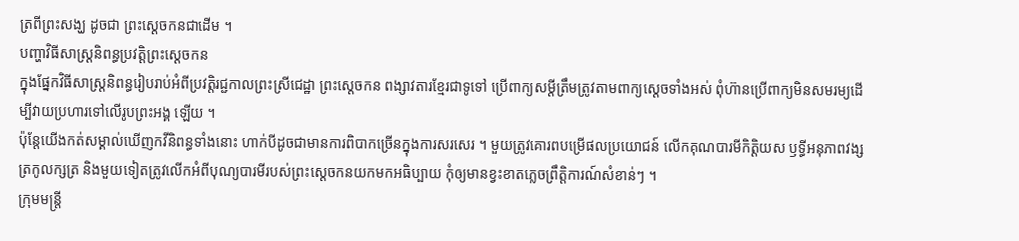ត្រពីព្រះសង្ឃ ដូចជា ព្រះស្ដេចកនជាដើម ។
បញ្ហាវិធីសាស្ត្រនិពន្ធប្រវត្តិព្រះស្ដេចកន
ក្នុងផ្នែកវិធីសាស្ត្រនិពន្ធរៀបរាប់អំពីប្រវត្តិរជ្ជកាលព្រះស្រីជេដ្ឋា ព្រះស្ដេចកន ពង្សាវតារខ្មែរជាទូទៅ ប្រើពាក្យសម្ដីត្រឹមត្រូវតាមពាក្យស្ដេចទាំងអស់ ពុំហ៊ានប្រើពាក្យមិនសមរម្យដើម្បីវាយប្រហារទៅលើរូបព្រះអង្គ ឡើយ ។
ប៉ុន្តែយើងកត់សម្គាល់ឃើញកវីនិពន្ធទាំងនោះ ហាក់បីដូចជាមានការពិបាកច្រើនក្នុងការសរសេរ ។ មួយត្រូវគោរពបម្រើផលប្រយោជន៍ លើកគុណបារមីកិត្តិយស ឫទ្ធីអនុភាពវង្សត្រកូលក្សត្រ និងមួយទៀតត្រូវលើកអំពីបុណ្យបារមីរបស់ព្រះស្ដេចកនយកមកអធិប្បាយ កុំឲ្យមានខ្វះខាតភ្លេចព្រឹត្តិការណ៍សំខាន់ៗ ។
ក្រុមមន្ត្រី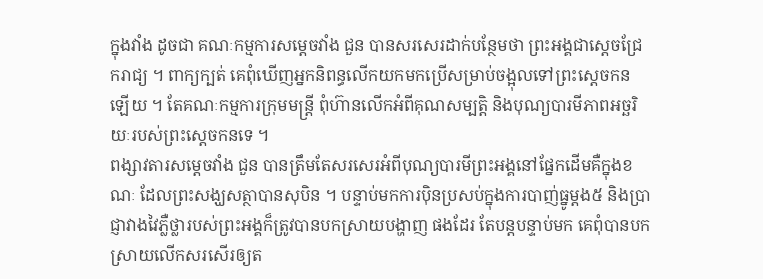ក្នុងវាំង ដូចជា គណៈកម្មការសម្ដេចវាំង ជួន បានសរសេរដាក់បន្ថែមថា ព្រះអង្គជាស្ដេចជ្រែករាជ្យ ។ ពាក្យក្បត់ គេពុំឃើញអ្នកនិពន្ធលើកយកមកប្រើសម្រាប់ចង្អុលទៅព្រះស្ដេចកន ឡើយ ។ តែគណៈកម្មការក្រុមមន្ត្រី ពុំហ៊ានលើកអំពីគុណសម្បត្តិ និងបុណ្យបារមីភាពអច្ឆរិយៈរបស់ព្រះស្ដេចកនទេ ។
ពង្សាវតារសម្ដេចវាំង ជួន បានត្រឹមតែសរសេរអំពីបុណ្យបារមីព្រះអង្គនៅផ្នែកដើមគឺក្នុងខណៈ ដែលព្រះសង្ឃសត្ថាបានសុបិន ។ បន្ទាប់មកការប៉ិនប្រសប់ក្នុងការបាញ់ធ្នូម្ដង៥ និងប្រាជ្ញាវាងវៃភ្លឺថ្លារបស់ព្រះអង្គក៏ត្រូវបានបកស្រាយបង្ហាញ ផងដែរ តែបន្តបន្ទាប់មក គេពុំបានបកស្រាយលើកសរសើរឲ្យត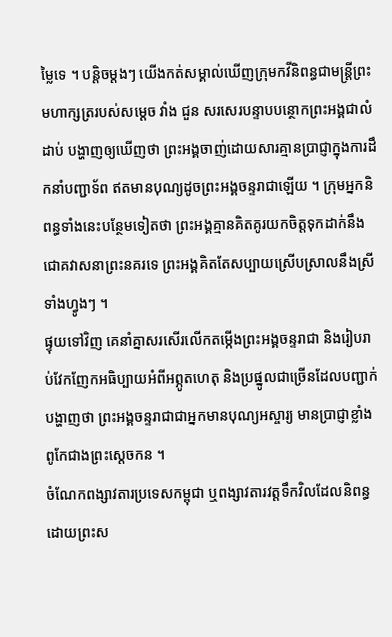ម្លៃទេ ។ បន្តិចម្ដងៗ យើងកត់សម្គាល់ឃើញក្រុមកវីនិពន្ធជាមន្ត្រីព្រះមហាក្សត្ររបស់សម្ដេច វាំង ជួន សរសេរបន្ទាបបន្ថោកព្រះអង្គជាលំដាប់ បង្ហាញឲ្យឃើញថា ព្រះអង្គចាញ់ដោយសារគ្មានប្រាជ្ញាក្នុងការដឹកនាំបញ្ជាទ័ព ឥតមានបុណ្យដូចព្រះអង្គចន្ទរាជាឡើយ ។ ក្រុមអ្នកនិពន្ធទាំងនេះបន្ថែមទៀតថា ព្រះអង្គគ្មានគិតគូរយកចិត្តទុកដាក់នឹងជោគវាសនាព្រះនគរទេ ព្រះអង្គគិតតែសប្បាយស្រើបស្រាលនឹងស្រីទាំងហ្វូងៗ ។
ផ្ទុយទៅវិញ គេនាំគ្នាសរសើរលើកតម្កើងព្រះអង្គចន្ទរាជា និងរៀបរាប់វែកញែកអធិប្បាយអំពីអព្ភូតហេតុ និងប្រផ្នូលជាច្រើនដែលបញ្ជាក់បង្ហាញថា ព្រះអង្គចន្ទរាជាជាអ្នកមានបុណ្យអស្ចារ្យ មានប្រាជ្ញាខ្លាំងពូកែជាងព្រះស្ដេចកន ។
ចំណែកពង្សាវតារប្រទេសកម្ពុជា ឬពង្សាវតារវត្តទឹកវិលដែលនិពន្ធដោយព្រះស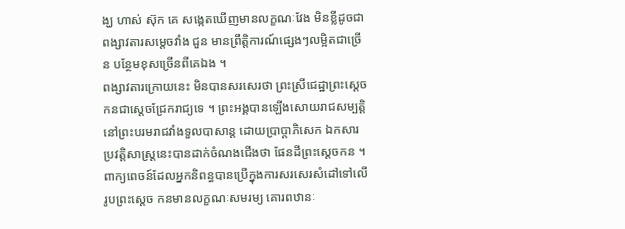ង្ឃ ហាស់ ស៊ុក គេ សង្កេតឃើញមានលក្ខណៈវែង មិនខ្លីដូចជាពង្សាវតារសម្ដេចវាំង ជួន មានព្រឹត្តិការណ៍ផ្សេងៗលម្អិតជាច្រើន បន្ថែមខុសច្រើនពីគេឯង ។
ពង្សាវតារក្រោយនេះ មិនបានសរសេរថា ព្រះស្រីជេដ្ឋាព្រះស្ដេចកនជាស្ដេចជ្រែករាជ្យទេ ។ ព្រះអង្គបានឡើងសោយរាជសម្បត្តិនៅព្រះបរមរាជវាំងទួលបាសាន្ត ដោយប្រាប្ដាភិសេក ឯកសារប្រវត្តិសាស្ត្រនេះបានដាក់ចំណងជើងថា ផែនដីព្រះស្ដេចកន ។
ពាក្យពេចន៍ដែលអ្នកនិពន្ធបានប្រើក្នុងការសរសេរសំដៅទៅលើរូបព្រះស្ដេច កនមានលក្ខណៈសមរម្យ គោរពឋានៈ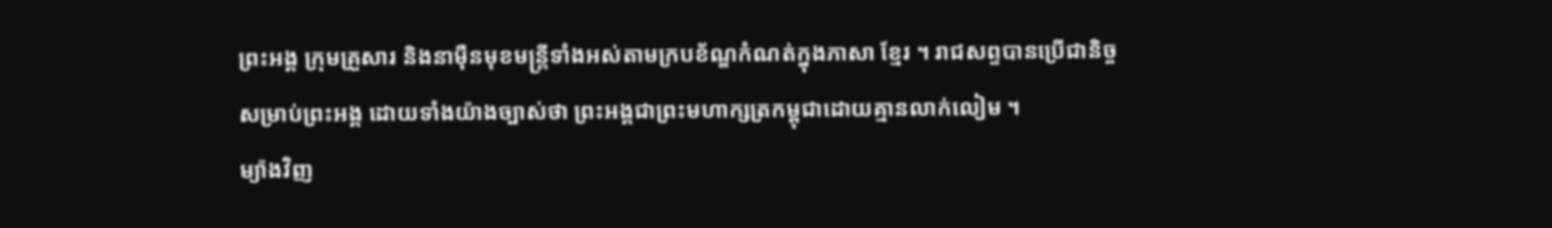ព្រះអង្គ ក្រុមគ្រួសារ និងនាម៉ឺនមុខមន្ត្រីទាំងអស់តាមក្របខ័ណ្ឌកំណត់ក្នុងភាសា ខ្មែរ ។ រាជសព្ទបានប្រើជានិច្ចសម្រាប់ព្រះអង្គ ដោយទាំងយ៉ាងច្បាស់ថា ព្រះអង្គជាព្រះមហាក្សត្រកម្ពុជាដោយគ្មានលាក់លៀម ។
ម្យ៉ាងវិញ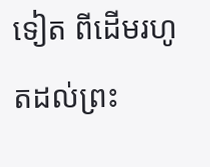ទៀត ពីដើមរហូតដល់ព្រះ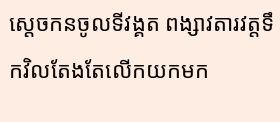ស្ដេចកនចូលទីវង្គត ពង្សាវតារវត្តទឹកវិលតែងតែលើកយកមក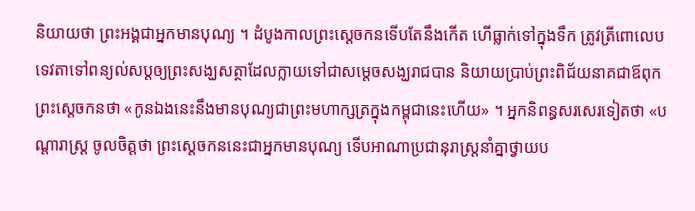និយាយថា ព្រះអង្គជាអ្នកមានបុណ្យ ។ ដំបូងកាលព្រះស្ដេចកនទើបតែនឹងកើត ហើធ្លាក់ទៅក្នុងទឹក ត្រូវត្រីពោលេប ទេវតាទៅពន្យល់សប្តឲ្យព្រះសង្ឃសត្ថាដែលក្លាយទៅជាសម្ដេចសង្ឃរាជបាន និយាយប្រាប់ព្រះពិជ័យនាគជាឪពុកព្រះស្ដេចកនថា «កូនឯងនេះនឹងមានបុណ្យជាព្រះមហាក្សត្រក្នុងកម្ពុជានេះហើយ» ។ អ្នកនិពន្ធសរសេរទៀតថា «បណ្ដារាស្ត្រ ចូលចិត្តថា ព្រះស្ដេចកននេះជាអ្នកមានបុណ្យ ទើបអាណាប្រជានុរាស្ត្រនាំគ្នាថ្វាយប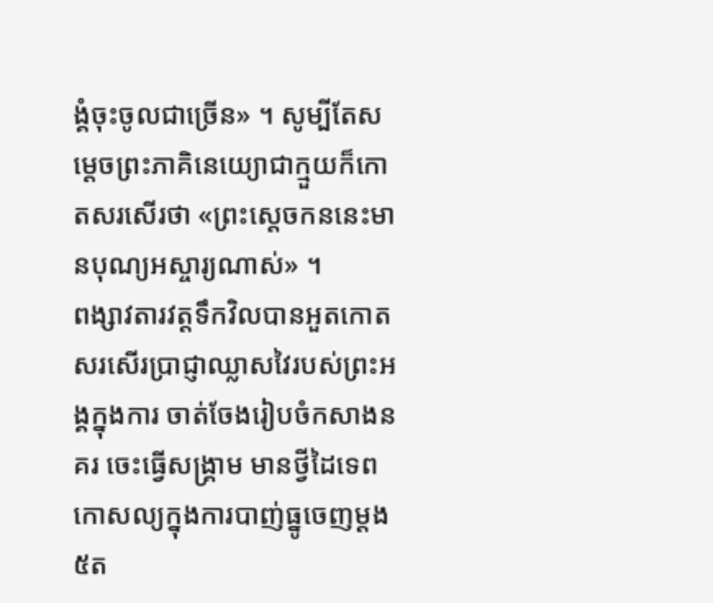ង្គំចុះចូលជាច្រើន» ។ សូម្បីតែសម្ដេចព្រះភាគិនេយ្យោជាក្មួយក៏កោតសរសើរថា «ព្រះស្ដេចកននេះមានបុណ្យអស្ចារ្យណាស់» ។
ពង្សាវតារវត្តទឹកវិលបានអួតកោតសរសើរប្រាជ្ញាឈ្លាសវៃរបស់ព្រះអង្គក្នុងការ ចាត់ចែងរៀបចំកសាងនគរ ចេះធ្វើសង្គ្រាម មានថ្វីដៃទេពកោសល្យក្នុងការបាញ់ធ្នូចេញម្ដង៥ត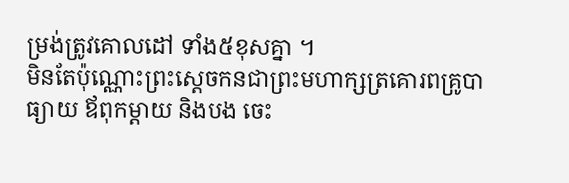ម្រង់ត្រូវគោលដៅ ទាំង៥ខុសគ្នា ។
មិនតែប៉ុណ្ណោះព្រះស្ដេចកនជាព្រះមហាក្សត្រគោរពគ្រូបាធ្យាយ ឪពុកម្ដាយ និងបង ចេះ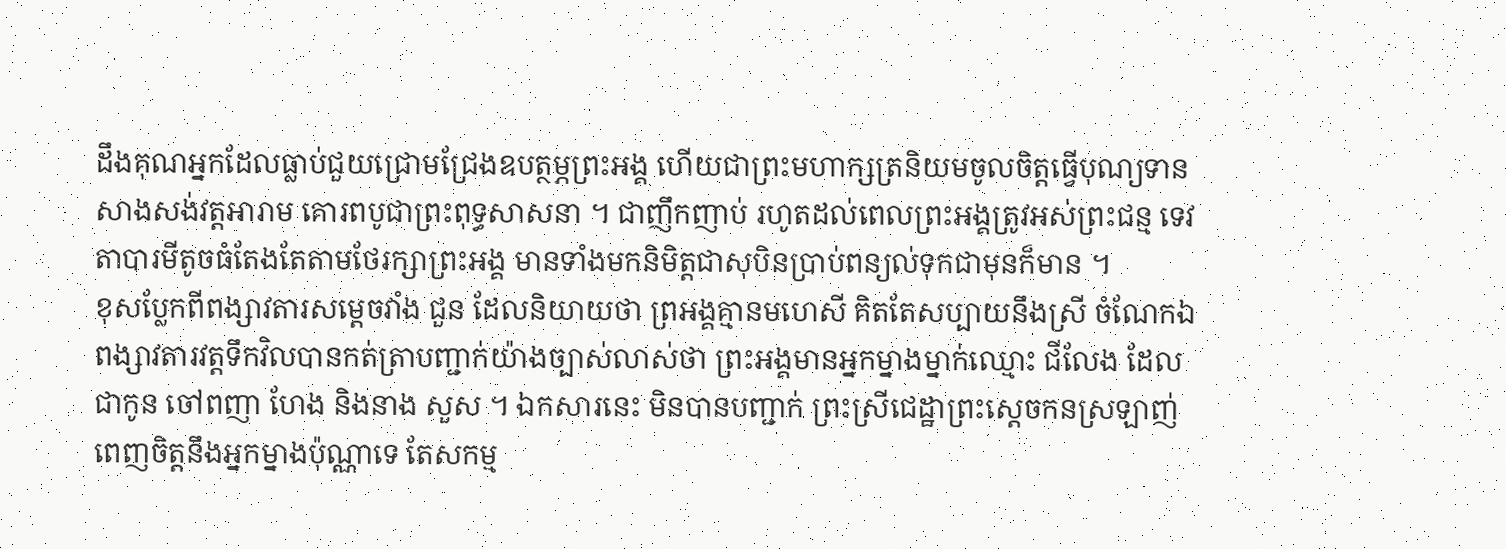ដឹងគុណអ្នកដែលធ្លាប់ជួយជ្រោមជ្រែងឧបត្ថម្ភព្រះអង្គ ហើយជាព្រះមហាក្សត្រនិយមចូលចិត្តធ្វើបុណ្យទាន សាងសង់វត្តអារាម គោរពបូជាព្រះពុទ្ធសាសនា ។ ជាញឹកញាប់ រហូតដល់ពេលព្រះអង្គត្រូវអស់ព្រះជន្ម ទេវតាបារមីតូចធំតែងតែតាមថែរក្សាព្រះអង្គ មានទាំងមកនិមិត្តជាសុបិនប្រាប់ពន្យល់ទុកជាមុនក៏មាន ។
ខុសប្លែកពីពង្សាវតារសម្ដេចវាំង ជួន ដែលនិយាយថា ព្រអង្គគ្មានមហេសី គិតតែសប្បាយនឹងស្រី ចំណែកឯពង្សាវតារវត្តទឹកវិលបានកត់ត្រាបញ្ជាក់យ៉ាងច្បាស់លាស់ថា ព្រះអង្គមានអ្នកម្នាងម្នាក់ឈ្មោះ ជីលែង ដែលជាកូន ចៅពញា ហែង និងនាង សួស ។ ឯកសារនេះ មិនបានបញ្ជាក់ ព្រះស្រីជេដ្ឋាព្រះស្ដេចកនស្រឡាញ់ពេញចិត្តនឹងអ្នកម្នាងប៉ុណ្ណាទេ តែសកម្ម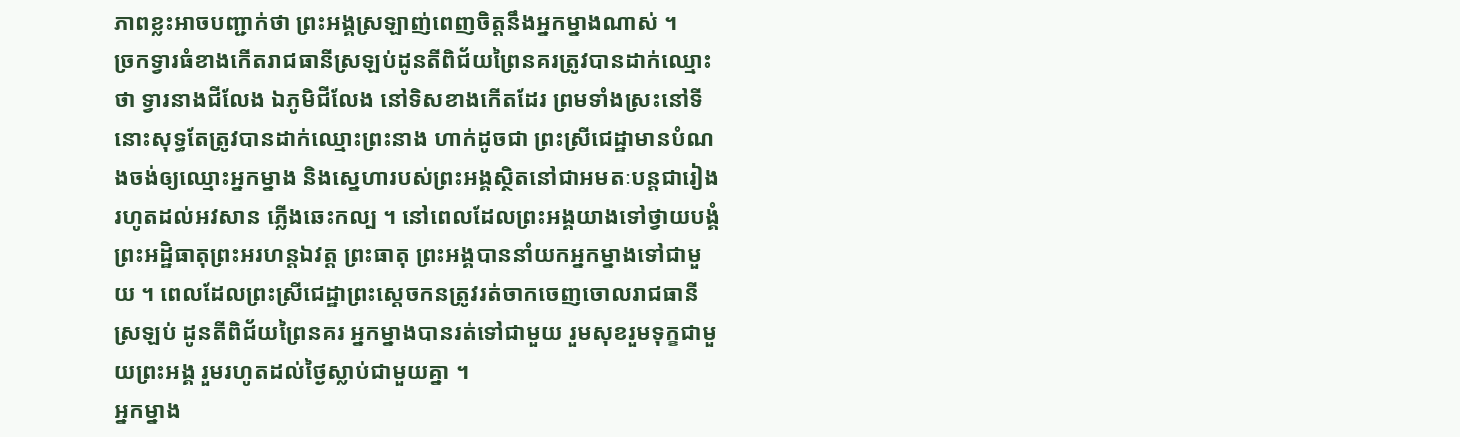ភាពខ្លះអាចបញ្ជាក់ថា ព្រះអង្គស្រឡាញ់ពេញចិត្តនឹងអ្នកម្នាងណាស់ ។
ច្រកទ្វារធំខាងកើតរាជធានីស្រឡប់ដូនតីពិជ័យព្រៃនគរត្រូវបានដាក់ឈ្មោះ ថា ទ្វារនាងជីលែង ឯភូមិជីលែង នៅទិសខាងកើតដែរ ព្រមទាំងស្រះនៅទីនោះសុទ្ធតែត្រូវបានដាក់ឈ្មោះព្រះនាង ហាក់ដូចជា ព្រះស្រីជេដ្ឋាមានបំណងចង់ឲ្យឈ្មោះអ្នកម្នាង និងស្នេហារបស់ព្រះអង្គស្ថិតនៅជាអមតៈបន្តជារៀងរហូតដល់អវសាន ភ្លើងឆេះកល្ប ។ នៅពេលដែលព្រះអង្គយាងទៅថ្វាយបង្គំព្រះអដ្ឋិធាតុព្រះអរហន្តឯវត្ត ព្រះធាតុ ព្រះអង្គបាននាំយកអ្នកម្នាងទៅជាមួយ ។ ពេលដែលព្រះស្រីជេដ្ឋាព្រះស្ដេចកនត្រូវរត់ចាកចេញចោលរាជធានីស្រឡប់ ដូនតីពិជ័យព្រៃនគរ អ្នកម្នាងបានរត់ទៅជាមួយ រួមសុខរួមទុក្ខជាមួយព្រះអង្គ រួមរហូតដល់ថ្ងៃស្លាប់ជាមួយគ្នា ។
អ្នកម្នាង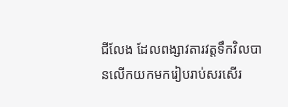ជីលែង ដែលពង្សាវតារវត្តទឹកវិលបានលើកយកមករៀបរាប់សរសើរ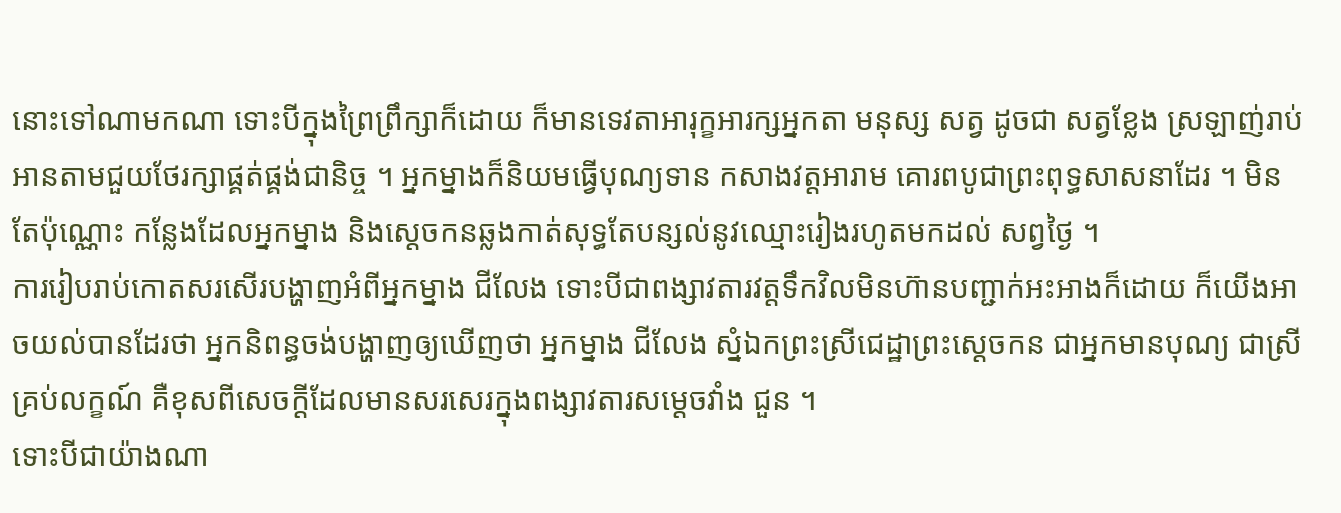នោះទៅណាមកណា ទោះបីក្នុងព្រៃព្រឹក្សាក៏ដោយ ក៏មានទេវតាអារុក្ខអារក្សអ្នកតា មនុស្ស សត្វ ដូចជា សត្វខ្លែង ស្រឡាញ់រាប់អានតាមជួយថែរក្សាផ្គត់ផ្គង់ជានិច្ច ។ អ្នកម្នាងក៏និយមធ្វើបុណ្យទាន កសាងវត្តអារាម គោរពបូជាព្រះពុទ្ធសាសនាដែរ ។ មិនតែប៉ុណ្ណោះ កន្លែងដែលអ្នកម្នាង និងស្ដេចកនឆ្លងកាត់សុទ្ធតែបន្សល់នូវឈ្មោះរៀងរហូតមកដល់ សព្វថ្ងៃ ។
ការរៀបរាប់កោតសរសើរបង្ហាញអំពីអ្នកម្នាង ជីលែង ទោះបីជាពង្សាវតារវត្តទឹកវិលមិនហ៊ានបញ្ជាក់អះអាងក៏ដោយ ក៏យើងអាចយល់បានដែរថា អ្នកនិពន្ធចង់បង្ហាញឲ្យឃើញថា អ្នកម្នាង ជីលែង ស្នំឯកព្រះស្រីជេដ្ឋាព្រះស្ដេចកន ជាអ្នកមានបុណ្យ ជាស្រីគ្រប់លក្ខណ៍ គឺខុសពីសេចក្ដីដែលមានសរសេរក្នុងពង្សាវតារសម្ដេចវាំង ជួន ។
ទោះបីជាយ៉ាងណា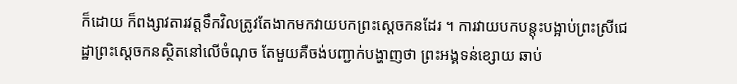ក៏ដោយ ក៏ពង្សាវតារវត្តទឹកវិលត្រូវតែងាកមកវាយបកព្រះស្ដេចកនដែរ ។ ការវាយបកបន្តុះបង្អាប់ព្រះស្រីជេដ្ឋាព្រះស្ដេចកនស្ថិតនៅលើចំណុច តែមួយគឺចង់បញ្ជាក់បង្ហាញថា ព្រះអង្គទន់ខ្សោយ ឆាប់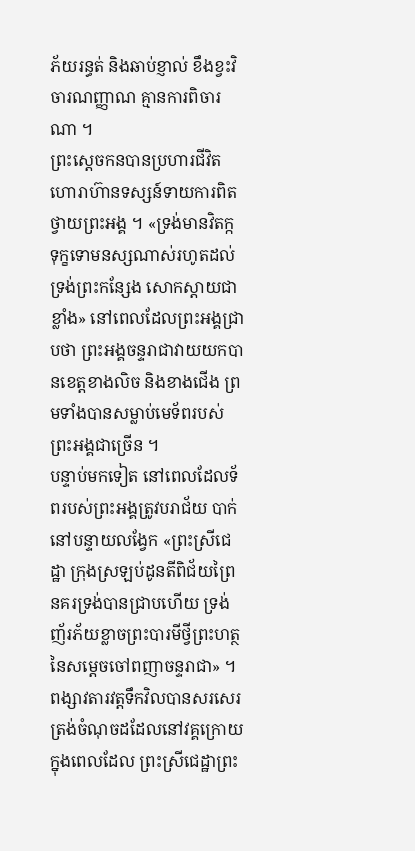ភ័យរន្ធត់ និងឆាប់ខ្ញាល់ ខឹងខ្វះវិចារណញ្ញាណ គ្មានការពិចារណា ។
ព្រះស្ដេចកនបានប្រហារជីវិតហោរាហ៊ានទស្សន៍ទាយការពិតថ្វាយព្រះអង្គ ។ «ទ្រង់មានវិតក្ក ទុក្ខទោមនស្សណាស់រហូតដល់ទ្រង់ព្រះកន្សែង សោកស្ដាយជាខ្លាំង» នៅពេលដែលព្រះអង្គជ្រាបថា ព្រះអង្គចន្ទរាជាវាយយកបានខេត្តខាងលិច និងខាងជើង ព្រមទាំងបានសម្លាប់មេទ័ពរបស់ព្រះអង្គជាច្រើន ។
បន្ទាប់មកទៀត នៅពេលដែលទ័ពរបស់ព្រះអង្គត្រូវបរាជ័យ បាក់នៅបន្ទាយលង្វែក «ព្រះស្រីជេដ្ឋា ក្រុងស្រឡប់ដូនតីពិជ័យព្រៃនគរទ្រង់បានជ្រាបហើយ ទ្រង់ញ័រភ័យខ្លាចព្រះបារមីថ្វីព្រះហត្ថនៃសម្ដេចចៅពញាចន្ទរាជា» ។
ពង្សាវតារវត្តទឹកវិលបានសរសេរត្រង់ចំណុចដដែលនៅវគ្គក្រោយក្នុងពេលដែល ព្រះស្រីជេដ្ឋាព្រះ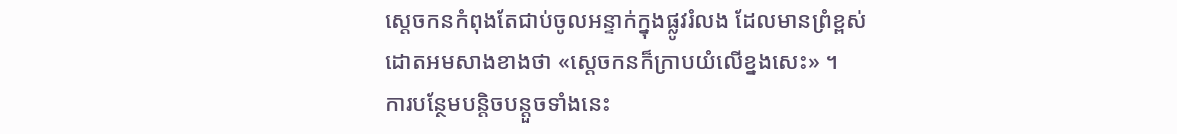ស្ដេចកនកំពុងតែជាប់ចូលអន្ទាក់ក្នុងផ្លូវរំលង ដែលមានព្រំខ្ពស់ដោតអមសាងខាងថា «ស្ដេចកនក៏ក្រាបយំលើខ្នងសេះ» ។
ការបន្ថែមបន្តិចបន្តួចទាំងនេះ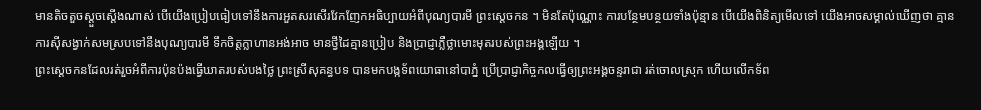មានតិចតួចស្ដួចស្ដើងណាស់ បើយើងប្រៀបធៀបទៅនឹងការអួតសរសើរវែកញែកអធិប្បាយអំពីបុណ្យបារមី ព្រះស្ដេចកន ។ មិនតែប៉ុណ្ណោះ ការបន្ថែមបន្ថយទាំងប៉ុន្មាន បើយើងពិនិត្យមើលទៅ យើងអាចសម្គាល់ឃើញថា គ្មានការស៊ីសង្វាក់សមស្របទៅនឹងបុណ្យបារមី ទឹកចិត្តក្លាហានអង់អាច មានថ្វីដៃគ្មានប្រៀប និងប្រាជ្ញាភ្លឺថ្លាមោះមុតរបស់ព្រះអង្គឡើយ ។
ព្រះស្ដេចកនដែលរត់រួចអំពីការប៉ុនប៉ងធ្វើឃាតរបស់បងថ្លៃ ព្រះស្រីសុគន្ធបទ បានមកបង្កទ័ពយោធានៅបាភ្នំ ប្រើប្រាជ្ញាកិច្ចកលធ្វើឲ្យព្រះអង្គចន្ទរាជា រត់ចោលស្រុក ហើយលើកទ័ព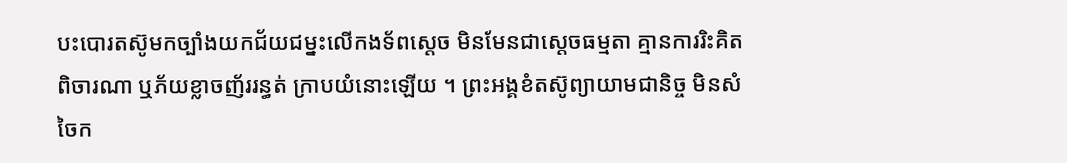បះបោរតស៊ូមកច្បាំងយកជ័យជម្នះលើកងទ័ពស្ដេច មិនមែនជាស្ដេចធម្មតា គ្មានការរិះគិតពិចារណា ឬភ័យខ្លាចញ័ររន្ធត់ ក្រាបយំនោះឡើយ ។ ព្រះអង្គខំតស៊ូព្យាយាមជានិច្ច មិនសំចៃក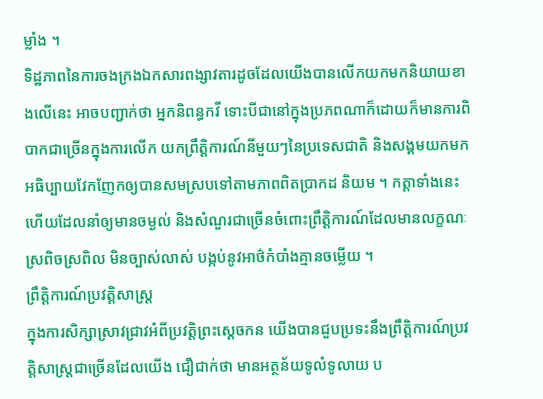ម្លាំង ។
ទិដ្ឋភាពនៃការចងក្រងឯកសារពង្សាវតារដូចដែលយើងបានលើកយកមកនិយាយខាងលើនេះ អាចបញ្ជាក់ថា អ្នកនិពន្ធកវី ទោះបីជានៅក្នុងប្រភពណាក៏ដោយក៏មានការពិបាកជាច្រើនក្នុងការលើក យកព្រឹត្តិការណ៍នីមួយៗនៃប្រទេសជាតិ និងសង្គមយកមកអធិប្បាយវែកញែកឲ្យបានសមស្របទៅតាមភាពពិតប្រាកដ និយម ។ កត្តាទាំងនេះហើយដែលនាំឲ្យមានចម្ងល់ និងសំណួរជាច្រើនចំពោះព្រឹត្តិការណ៍ដែលមានលក្ខណៈស្រពិចស្រពិល មិនច្បាស់លាស់ បង្កប់នូវអាថ៌កំបាំងគ្មានចម្លើយ ។
ព្រឹត្តិការណ៍ប្រវត្តិសាស្ត្រ
ក្នុងការសិក្សាស្រាវជ្រាវអំពីប្រវត្តិព្រះស្ដេចកន យើងបានជួបប្រទះនឹងព្រឹត្តិការណ៍ប្រវត្តិសាស្ត្រជាច្រើនដែលយើង ជឿជាក់ថា មានអត្ថន័យទូលំទូលាយ ប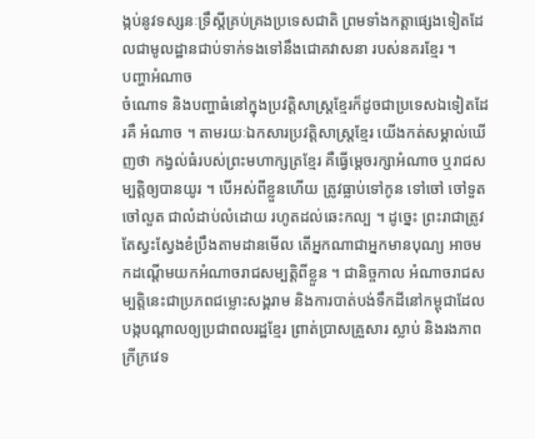ង្កប់នូវទស្សនៈទ្រឹស្ដីគ្រប់គ្រងប្រទេសជាតិ ព្រមទាំងកត្តាផ្សេងទៀតដែលជាមូលដ្ឋានជាប់ទាក់ទងទៅនឹងជោគវាសនា របស់នគរខ្មែរ ។
បញ្ហាអំណាច
ចំណោទ និងបញ្ហាធំនៅក្នុងប្រវត្តិសាស្ត្រខ្មែរក៏ដូចជាប្រទេសឯទៀតដែរគឺ អំណាច ។ តាមរយៈឯកសារប្រវត្តិសាស្ត្រខ្មែរ យើងកត់សម្គាល់ឃើញថា កង្វល់ធំរបស់ព្រះមហាក្សត្រខ្មែរ គឺធ្វើម្ដេចរក្សាអំណាច ឬរាជសម្បត្តិឲ្យបានយូរ ។ បើអស់ពីខ្លួនហើយ ត្រូវធ្លាប់ទៅកូន ទៅចៅ ចៅទួត ចៅលួត ជាលំដាប់លំដោយ រហូតដល់ឆេះកល្ប ។ ដូច្នេះ ព្រះរាជាត្រូវតែស្វះស្វែងខំប្រឹងតាមដានមើល តើអ្នកណាជាអ្នកមានបុណ្យ អាចមកដណ្ដើមយកអំណាចរាជសម្បត្តិពីខ្លួន ។ ជានិច្ចកាល អំណាចរាជសម្បត្តិនេះជាប្រភពជម្លោះសង្គរាម និងការបាត់បង់ទឹកដីនៅកម្ពុជាដែលបង្កបណ្ដាលឲ្យប្រជាពលរដ្ឋខ្មែរ ព្រាត់ប្រាសគ្រួសារ ស្លាប់ និងរងភាពក្រីក្រវេទ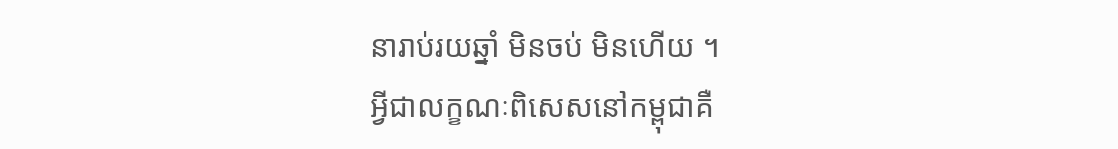នារាប់រយឆ្នាំ មិនចប់ មិនហើយ ។
អ្វីជាលក្ខណៈពិសេសនៅកម្ពុជាគឺ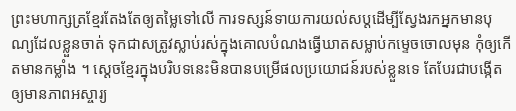ព្រះមហាក្សត្រខ្មែរតែងតែឲ្យតម្លៃទៅលើ ការទស្សន៍ទាយការយល់សប្តដើម្បីស្វែងរកអ្នកមានបុណ្យដែលខ្លួនចាត់ ទុកជាសត្រូវស្លាប់រស់ក្នុងគោលបំណងធ្វើឃាតសម្លាប់កម្ទេចចោលមុន កុំឲ្យកើតមានកម្លាំង ។ ស្ដេចខ្មែរក្នុងបរិបទនេះមិនបានបម្រើផលប្រយោជន៍របស់ខ្លួនទេ តែបែរជាបង្កើតឲ្យមានភាពអស្ចារ្យ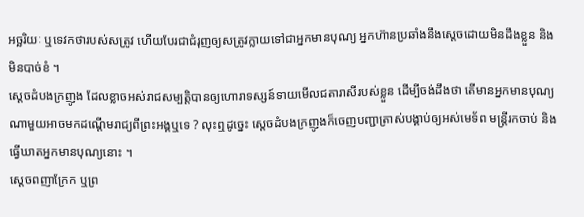អច្ឆរិយៈ ឬទេវកថារបស់សត្រូវ ហើយបែរជាជំរុញឲ្យសត្រូវក្លាយទៅជាអ្នកមានបុណ្យ អ្នកហ៊ានប្រឆាំងនឹងស្ដេចដោយមិនដឹងខ្លួន និងមិនបាច់ខំ ។
ស្ដេចដំបងក្រញូង ដែលខ្លាចអស់រាជសម្បត្តិបានឲ្យហោរាទស្សន៍ទាយមើលជតារាសីរបស់ខ្លួន ដើម្បីចង់ដឹងថា តើមានអ្នកមានបុណ្យណាមួយអាចមកដណ្ដើមរាជ្យពីព្រះអង្គឬទេ ? លុះឮដូច្នេះ ស្ដេចដំបងក្រញូងក៏ចេញបញ្ជាត្រាស់បង្គាប់ឲ្យអស់មេទ័ព មន្ត្រីរកចាប់ និងធ្វើឃាតអ្នកមានបុណ្យនោះ ។
ស្ដេចពញាក្រែក ឬព្រ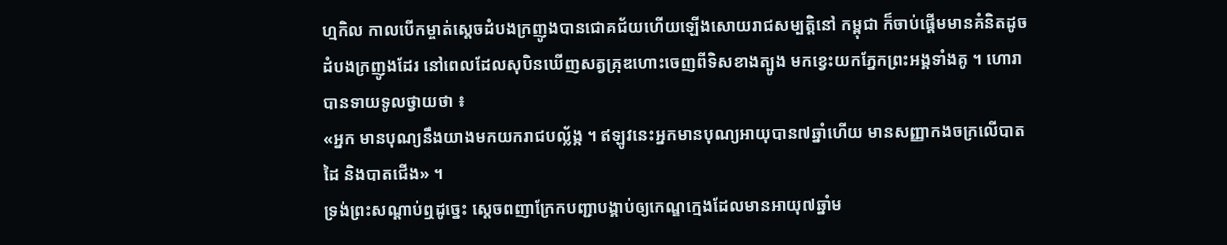ហ្មកិល កាលបើកម្ចាត់ស្ដេចដំបងក្រញូងបានជោគជ័យហើយឡើងសោយរាជសម្បត្តិនៅ កម្ពុជា ក៏ចាប់ផ្ដើមមានគំនិតដូចដំបងក្រញូងដែរ នៅពេលដែលសុបិនឃើញសត្វគ្រុឌហោះចេញពីទិសខាងត្បូង មកខ្វេះយកភ្នែកព្រះអង្គទាំងគូ ។ ហោរាបានទាយទូលថ្វាយថា ៖
«អ្នក មានបុណ្យនឹងយាងមកយករាជបល្ល័ង្ក ។ ឥឡូវនេះអ្នកមានបុណ្យអាយុបាន៧ឆ្នាំហើយ មានសញ្ញាកងចក្រលើបាតដៃ និងបាតជើង» ។
ទ្រង់ព្រះសណ្ដាប់ឮដូច្នេះ ស្ដេចពញាក្រែកបញ្ជាបង្គាប់ឲ្យកេណ្ឌក្មេងដែលមានអាយុ៧ឆ្នាំម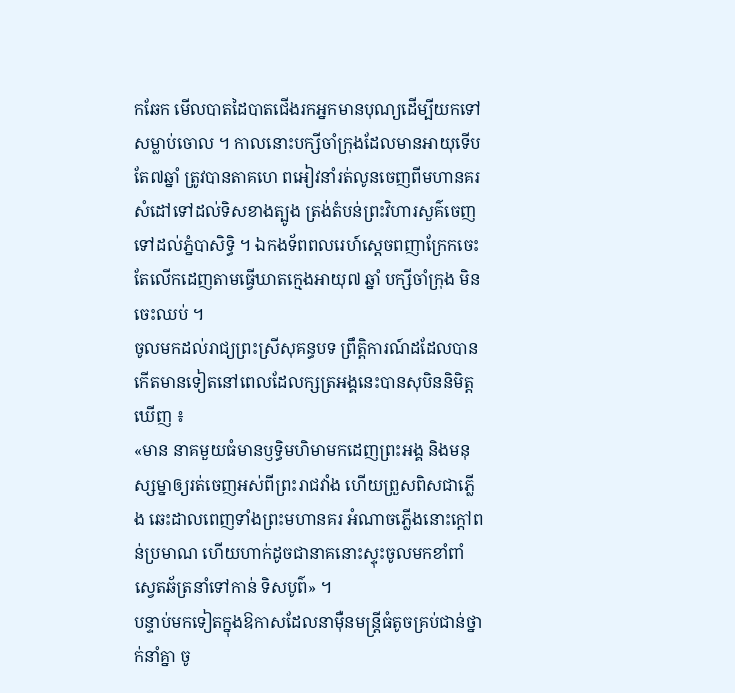កឆែក មើលបាតដៃបាតជើងរកអ្នកមានបុណ្យដើម្បីយកទៅសម្លាប់ចោល ។ កាលនោះបក្សីចាំក្រុងដែលមានអាយុទើបតែ៧ឆ្នាំ ត្រូវបានតាគហេ ពអៀវនាំរត់លូនចេញពីមហានគរសំដៅទៅដល់ទិសខាងត្បូង ត្រង់តំបន់ព្រះវិហារសួគ៌ចេញទៅដល់ភ្នំបាសិទ្ធិ ។ ឯកងទ័ពពលរេហ៍ស្ដេចពញាក្រែកចេះតែលើកដេញតាមធ្វើឃាតក្មេងអាយុ៧ ឆ្នាំ បក្សីចាំក្រុង មិនចេះឈប់ ។
ចូលមកដល់រាជ្យព្រះស្រីសុគន្ធបទ ព្រឹត្តិការណ៍ដដែលបានកើតមានទៀតនៅពេលដែលក្សត្រអង្គនេះបានសុបិននិមិត្តឃើញ ៖
«មាន នាគមួយធំមានឫទ្ធិមហិមាមកដេញព្រះអង្គ និងមនុស្សម្នាឲ្យរត់ចេញអស់ពីព្រះរាជវាំង ហើយព្រួសពិសជាភ្លើង ឆេះដាលពេញទាំងព្រះមហានគរ អំណាចភ្លើងនោះក្ដៅពន់ប្រមាណ ហើយហាក់ដូចជានាគនោះស្ទុះចូលមកខាំពាំស្វេតឆ័ត្រនាំទៅកាន់ ទិសបូព៌» ។
បន្ទាប់មកទៀតក្នុងឱកាសដែលនាម៉ឺនមន្ត្រីធំតូចគ្រប់ជាន់ថ្នាក់នាំគ្នា ចូ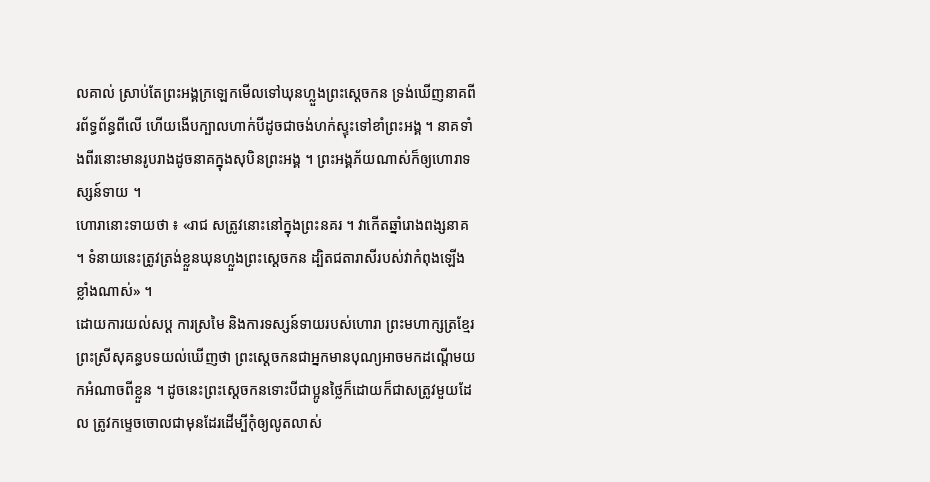លគាល់ ស្រាប់តែព្រះអង្គក្រឡេកមើលទៅឃុនហ្លួងព្រះស្ដេចកន ទ្រង់ឃើញនាគពីរព័ទ្ធព័ន្ធពីលើ ហើយងើបក្បាលហាក់បីដូចជាចង់ហក់ស្ទុះទៅខាំព្រះអង្គ ។ នាគទាំងពីរនោះមានរូបរាងដូចនាគក្នុងសុបិនព្រះអង្គ ។ ព្រះអង្គភ័យណាស់ក៏ឲ្យហោរាទស្សន៍ទាយ ។
ហោរានោះទាយថា ៖ «រាជ សត្រូវនោះនៅក្នុងព្រះនគរ ។ វាកើតឆ្នាំរោងពង្សនាគ ។ ទំនាយនេះត្រូវត្រង់ខ្លួនឃុនហ្លួងព្រះស្ដេចកន ដ្បិតជតារាសីរបស់វាកំពុងឡើងខ្លាំងណាស់» ។
ដោយការយល់សប្ត ការស្រមៃ និងការទស្សន៍ទាយរបស់ហោរា ព្រះមហាក្សត្រខ្មែរ ព្រះស្រីសុគន្ធបទយល់ឃើញថា ព្រះស្ដេចកនជាអ្នកមានបុណ្យអាចមកដណ្ដើមយកអំណាចពីខ្លួន ។ ដូចនេះព្រះស្ដេចកនទោះបីជាប្អូនថ្លៃក៏ដោយក៏ជាសត្រូវមួយដែល ត្រូវកម្ទេចចោលជាមុនដែរដើម្បីកុំឲ្យលូតលាស់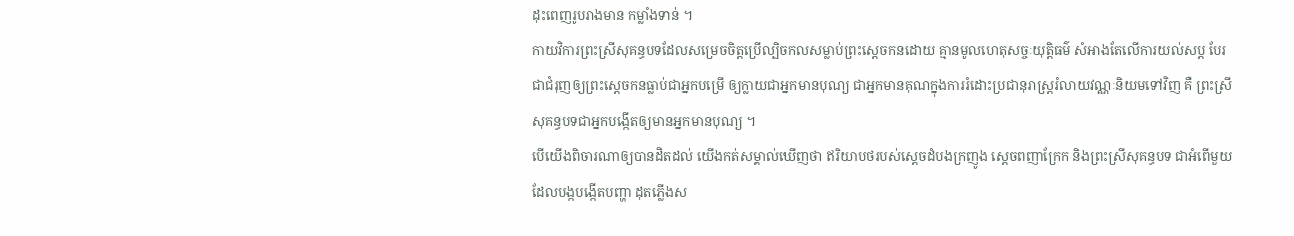ដុះពេញរូបរាងមាន កម្លាំងទាន់ ។
កាយវិការព្រះស្រីសុគន្ធបទដែលសម្រេចចិត្តប្រើល្បិចកលសម្លាប់ព្រះស្ដេចកនដោយ គ្មានមូលហេតុសច្ចៈយុត្តិធម៌ សំអាងតែលើការយល់សប្ត បែរជាជំរុញឲ្យព្រះស្ដេចកនធ្លាប់ជាអ្នកបម្រើ ឲ្យក្លាយជាអ្នកមានបុណ្យ ជាអ្នកមានគុណក្នុងការរំដោះប្រជានុរាស្ត្ររំលាយវណ្ណៈនិយមទៅវិញ គឺ ព្រះស្រីសុគន្ធបទជាអ្នកបង្កើតឲ្យមានអ្នកមានបុណ្យ ។
បើយើងពិចារណាឲ្យបានដិតដល់ យើងកត់សម្គាល់ឃើញថា ឥរិយាបថរបស់ស្ដេចដំបងក្រញូង ស្ដេចពញាក្រែក និងព្រះស្រីសុគន្ធបទ ជាអំពើមួយដែលបង្កបង្កើតបញ្ហា ដុតភ្លើងស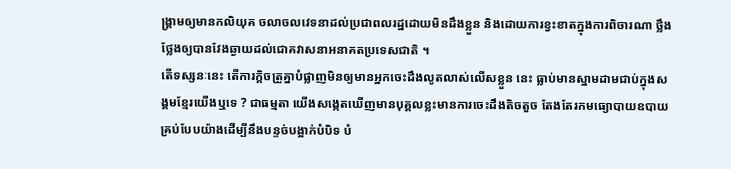ង្គ្រាមឲ្យមានកលិយុគ ចលាចលវេទនាដល់ប្រជាពលរដ្ឋដោយមិនដឹងខ្លួន និងដោយការខ្វះខាតក្នុងការពិចារណា ថ្លឹងថ្លែងឲ្យបានវែងឆ្ងាយដល់ជោគវាសនាអនាគតប្រទេសជាតិ ។
តើទស្សនៈនេះ តើការក្ដិចត្រួគ្នាបំផ្លាញមិនឲ្យមានអ្នកចេះដឹងលូតលាស់លើសខ្លួន នេះ ធ្លាប់មានស្នាមដាមជាប់ក្នុងសង្គមខ្មែរយើងឬទេ ? ជាធម្មតា យើងសង្កេតឃើញមានបុគ្គលខ្លះមានការចេះដឹងតិចតួច តែងតែរកមធ្យោបាយឧបាយគ្រប់បែបយ៉ាងដើម្បីនឹងបន្ទច់បង្អាក់បំបិទ បំ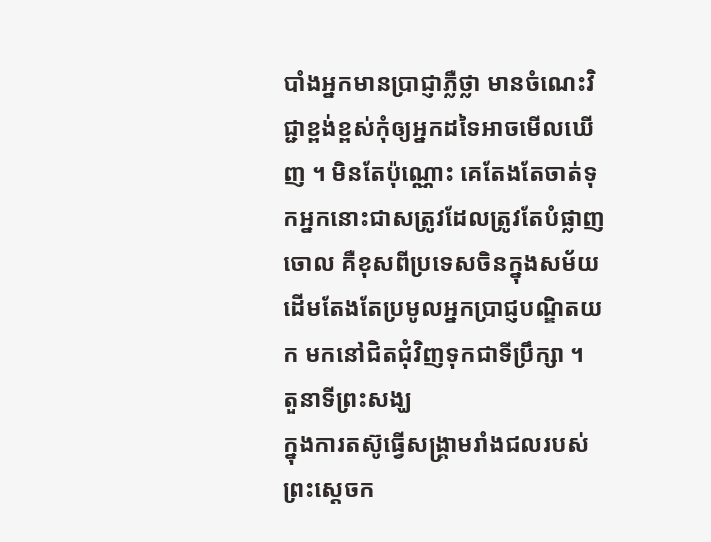បាំងអ្នកមានប្រាជ្ញាភ្លឺថ្លា មានចំណេះវិជ្ជាខ្ពង់ខ្ពស់កុំឲ្យអ្នកដទៃអាចមើលឃើញ ។ មិនតែប៉ុណ្ណោះ គេតែងតែចាត់ទុកអ្នកនោះជាសត្រូវដែលត្រូវតែបំផ្លាញចោល គឺខុសពីប្រទេសចិនក្នុងសម័យដើមតែងតែប្រមូលអ្នកប្រាជ្ញបណ្ឌិតយក មកនៅជិតជុំវិញទុកជាទីប្រឹក្សា ។
តួនាទីព្រះសង្ឃ
ក្នុងការតស៊ូធ្វើសង្គ្រាមរាំងជលរបស់ព្រះស្ដេចក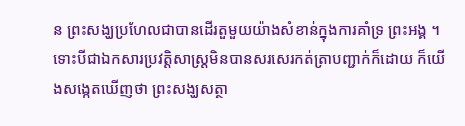ន ព្រះសង្ឃប្រហែលជាបានដើរតួមួយយ៉ាងសំខាន់ក្នុងការគាំទ្រ ព្រះអង្គ ។
ទោះបីជាឯកសារប្រវត្តិសាស្ត្រមិនបានសរសេរកត់ត្រាបញ្ជាក់ក៏ដោយ ក៏យើងសង្កេតឃើញថា ព្រះសង្ឃសត្ថា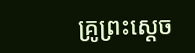គ្រូព្រះស្ដេច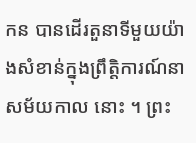កន បានដើរតួនាទីមួយយ៉ាងសំខាន់ក្នុងព្រឹត្តិការណ៍នាសម័យកាល នោះ ។ ព្រះ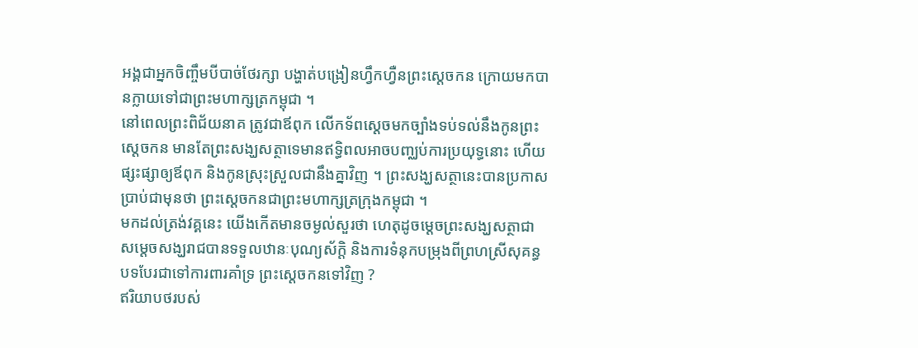អង្គជាអ្នកចិញ្ចឹមបីបាច់ថែរក្សា បង្ហាត់បង្រៀនហ្វឹកហ្វឺនព្រះស្ដេចកន ក្រោយមកបានក្លាយទៅជាព្រះមហាក្សត្រកម្ពុជា ។
នៅពេលព្រះពិជ័យនាគ ត្រូវជាឪពុក លើកទ័ពស្ដេចមកច្បាំងទប់ទល់នឹងកូនព្រះស្ដេចកន មានតែព្រះសង្ឃសត្ថាទេមានឥទ្ធិពលអាចបញ្ឈប់ការប្រយុទ្ធនោះ ហើយផ្សះផ្សាឲ្យឪពុក និងកូនស្រុះស្រួលជានឹងគ្នាវិញ ។ ព្រះសង្ឃសត្ថានេះបានប្រកាសប្រាប់ជាមុនថា ព្រះស្ដេចកនជាព្រះមហាក្សត្រក្រុងកម្ពុជា ។
មកដល់ត្រង់វគ្គនេះ យើងកើតមានចម្ងល់សួរថា ហេតុដូចម្ដេចព្រះសង្ឃសត្ថាជាសម្ដេចសង្ឃរាជបានទទួលឋានៈបុណ្យស័ក្តិ និងការទំនុកបម្រុងពីព្រហស្រីសុគន្ធបទបែរជាទៅការពារគាំទ្រ ព្រះស្ដេចកនទៅវិញ ?
ឥរិយាបថរបស់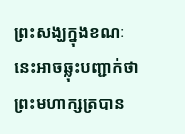ព្រះសង្ឃក្នុងខណៈនេះអាចឆ្លុះបញ្ជាក់ថា ព្រះមហាក្សត្របាន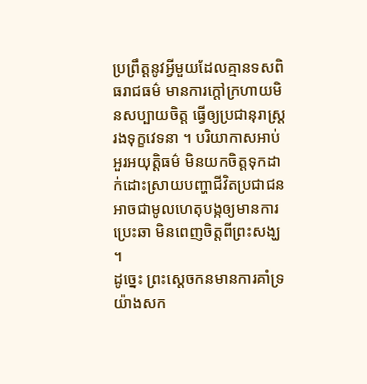ប្រព្រឹត្តនូវអ្វីមួយដែលគ្មានទសពិធរាជធម៌ មានការក្ដៅក្រហាយមិនសប្បាយចិត្ត ធ្វើឲ្យប្រជានុរាស្ត្ររងទុក្ខវេទនា ។ បរិយាកាសអាប់អួរអយុត្តិធម៌ មិនយកចិត្តទុកដាក់ដោះស្រាយបញ្ហាជីវិតប្រជាជន អាចជាមូលហេតុបង្កឲ្យមានការប្រេះឆា មិនពេញចិត្តពីព្រះសង្ឃ ។
ដូច្នេះ ព្រះស្ដេចកនមានការគាំទ្រយ៉ាងសក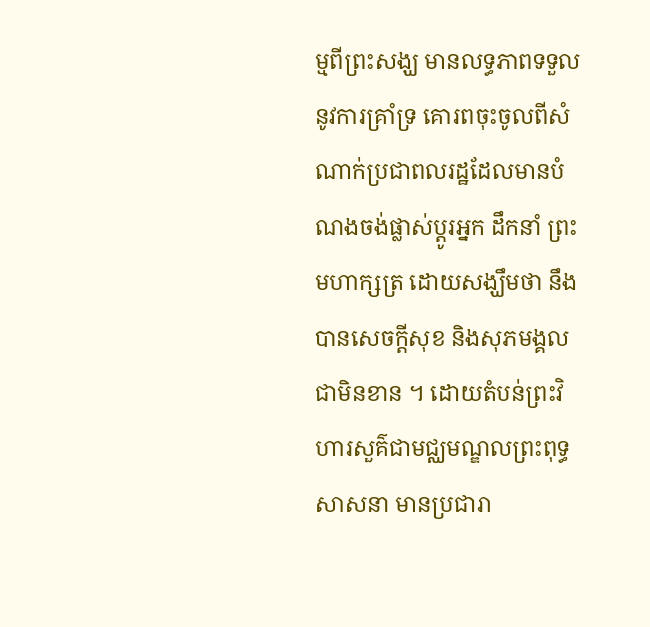ម្មពីព្រះសង្ឃ មានលទ្ធភាពទទួលនូវការគាំ្រទ្រ គោរពចុះចូលពីសំណាក់ប្រជាពលរដ្ឋដែលមានបំណងចង់ផ្លាស់ប្ដូរអ្នក ដឹកនាំ ព្រះមហាក្សត្រ ដោយសង្ឃឹមថា នឹងបានសេចក្ដីសុខ និងសុភមង្គលជាមិនខាន ។ ដោយតំបន់ព្រះវិហារសួគ៌ជាមជ្ឈមណ្ឌលព្រះពុទ្ធសាសនា មានប្រជារា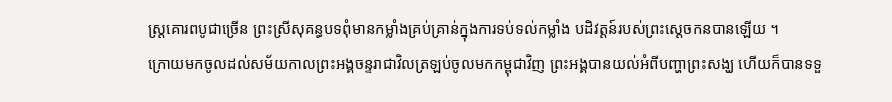ស្ត្រគោរពបូជាច្រើន ព្រះស្រីសុគន្ធបទពុំមានកម្លាំងគ្រប់គ្រាន់ក្នុងការទប់ទល់កម្លាំង បដិវត្តន៍របស់ព្រះស្ដេចកនបានឡើយ ។
ក្រោយមកចូលដល់សម័យកាលព្រះអង្គចន្ទរាជាវិលត្រឡប់ចូលមកកម្ពុជាវិញ ព្រះអង្គបានយល់អំពីបញ្ហាព្រះសង្ឃ ហើយក៏បានទទួ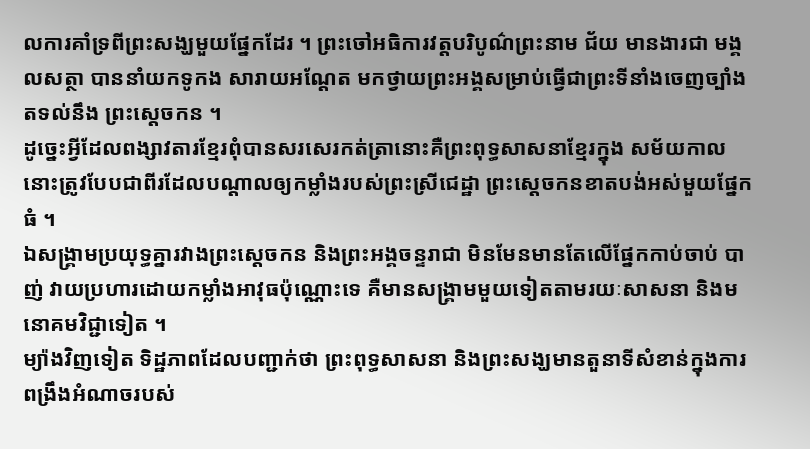លការគាំទ្រពីព្រះសង្ឃមួយផ្នែកដែរ ។ ព្រះចៅអធិការវត្តបរិបូណ៌ព្រះនាម ជ័យ មានងារជា មង្គលសត្ថា បាននាំយកទូកង សារាយអណ្ដែត មកថ្វាយព្រះអង្គសម្រាប់ធ្វើជាព្រះទីនាំងចេញច្បាំងតទល់នឹង ព្រះស្ដេចកន ។
ដូច្នេះអ្វីដែលពង្សាវតារខ្មែរពុំបានសរសេរកត់ត្រានោះគឺព្រះពុទ្ធសាសនាខ្មែរក្នុង សម័យកាលនោះត្រូវបែបជាពីរដែលបណ្ដាលឲ្យកម្លាំងរបស់ព្រះស្រីជេដ្ឋា ព្រះស្ដេចកនខាតបង់អស់មួយផ្នែកធំ ។
ឯសង្គ្រាមប្រយុទ្ធគ្នារវាងព្រះស្ដេចកន និងព្រះអង្គចន្ទរាជា មិនមែនមានតែលើផ្នែកកាប់ចាប់ បាញ់ វាយប្រហារដោយកម្លាំងអាវុធប៉ុណ្ណោះទេ គឺមានសង្គ្រាមមួយទៀតតាមរយៈសាសនា និងមនោគមវិជ្ជាទៀត ។
ម្យ៉ាងវិញទៀត ទិដ្ឋភាពដែលបញ្ជាក់ថា ព្រះពុទ្ធសាសនា និងព្រះសង្ឃមានតួនាទីសំខាន់ក្នុងការពង្រឹងអំណាចរបស់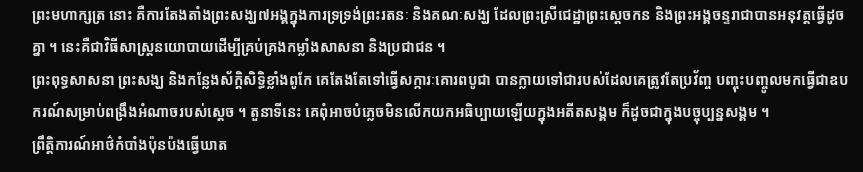ព្រះមហាក្សត្រ នោះ គឺការតែងតាំងព្រះសង្ឃ៧អង្គក្នុងការទ្រទ្រង់ព្រះរតនៈ និងគណៈសង្ឃ ដែលព្រះស្រីជេដ្ឋាព្រះស្ដេចកន និងព្រះអង្គចន្ទរាជាបានអនុវត្តធ្វើដូចគ្នា ។ នេះគឺជាវិធីសាស្ត្រនយោបាយដើម្បីគ្រប់គ្រងកម្លាំងសាសនា និងប្រជាជន ។
ព្រះពុទ្ធសាសនា ព្រះសង្ឃ និងកន្លែងស័ក្តិសិទ្ធិខ្លាំងពូកែ គេតែងតែទៅធ្វើសក្ការៈគោរពបូជា បានក្លាយទៅជារបស់ដែលគេត្រូវតែប្រវ័ញ្ច បញ្ចុះបញ្ចូលមកធ្វើជាឧបករណ៍សម្រាប់ពង្រឹងអំណាចរបស់ស្ដេច ។ តួនាទីនេះ គេពុំអាចបំភ្លេចមិនលើកយកអធិប្បាយឡើយក្នុងអតីតសង្គម ក៏ដូចជាក្នុងបច្ចុប្បន្នសង្គម ។
ព្រឹត្តិការណ៍អាថ៌កំបាំងប៉ុនប៉ងធ្វើឃាត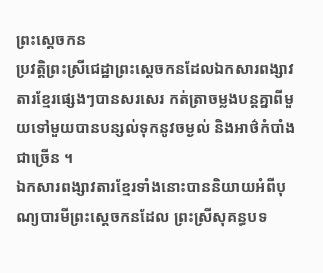ព្រះស្ដេចកន
ប្រវត្តិព្រះស្រីជេដ្ឋាព្រះស្ដេចកនដែលឯកសារពង្សាវតារខ្មែរផ្សេងៗបានសរសេរ កត់ត្រាចម្លងបន្តគ្នាពីមួយទៅមួយបានបន្សល់ទុកនូវចម្ងល់ និងអាថ៌កំបាំងជាច្រើន ។
ឯកសារពង្សាវតារខ្មែរទាំងនោះបាននិយាយអំពីបុណ្យបារមីព្រះស្ដេចកនដែល ព្រះស្រីសុគន្ធបទ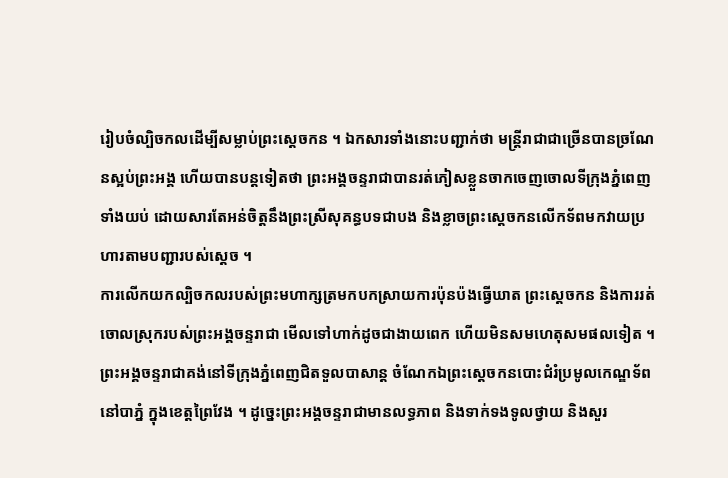រៀបចំល្បិចកលដើម្បីសម្លាប់ព្រះស្ដេចកន ។ ឯកសារទាំងនោះបញ្ជាក់ថា មន្ត្រីរាជាជាច្រើនបានច្រណែនស្អប់ព្រះអង្គ ហើយបានបន្តទៀតថា ព្រះអង្គចន្ទរាជាបានរត់ភៀសខ្លួនចាកចេញចោលទីក្រុងភ្នំពេញទាំងយប់ ដោយសារតែអន់ចិត្តនឹងព្រះស្រីសុគន្ធបទជាបង និងខ្លាចព្រះស្ដេចកនលើកទ័ពមកវាយប្រហារតាមបញ្ជារបស់ស្ដេច ។
ការលើកយកល្បិចកលរបស់ព្រះមហាក្សត្រមកបកស្រាយការប៉ុនប៉ងធ្វើឃាត ព្រះស្ដេចកន និងការរត់ចោលស្រុករបស់ព្រះអង្គចន្ទរាជា មើលទៅហាក់ដូចជាងាយពេក ហើយមិនសមហេតុសមផលទៀត ។ ព្រះអង្គចន្ទរាជាគង់នៅទីក្រុងភ្នំពេញជិតទួលបាសាន្ត ចំណែកឯព្រះស្ដេចកនបោះជំរំប្រមូលកេណ្ឌទ័ពនៅបាភ្នំ ក្នុងខេត្តព្រៃវែង ។ ដូច្នេះព្រះអង្គចន្ទរាជាមានលទ្ធភាព និងទាក់ទងទូលថ្វាយ និងសួរ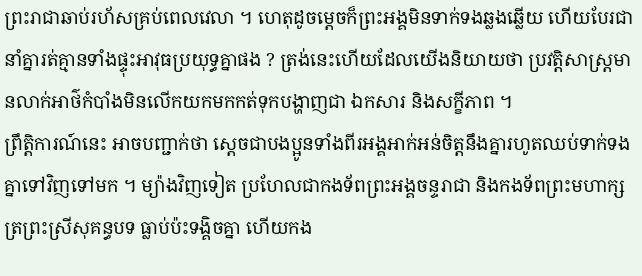ព្រះរាជាឆាប់រហ័សគ្រប់ពេលវេលា ។ ហេតុដូចម្ដេចក៏ព្រះអង្គមិនទាក់ទងឆ្លងឆ្លើយ ហើយបែរជានាំគ្នារត់គ្មានទាំងផ្ទុះអាវុធប្រយុទ្ធគ្នាផង ? ត្រង់នេះហើយដែលយើងនិយាយថា ប្រវត្តិសាស្ត្រមានលាក់អាថ៌កំបាំងមិនលើកយកមកកត់ទុកបង្ហាញជា ឯកសារ និងសក្ខីភាព ។
ព្រឹត្តិការណ៍នេះ អាចបញ្ជាក់ថា ស្ដេចជាបងប្អូនទាំងពីរអង្គអាក់អន់ចិត្តនឹងគ្នារហូតឈប់ទាក់ទង គ្នាទៅវិញទៅមក ។ ម្យ៉ាងវិញទៀត ប្រហែលជាកងទ័ពព្រះអង្គចន្ទរាជា និងកងទ័ពព្រះមហាក្សត្រព្រះស្រីសុគន្ធបទ ធ្លាប់ប៉ះទង្គិចគ្នា ហើយកង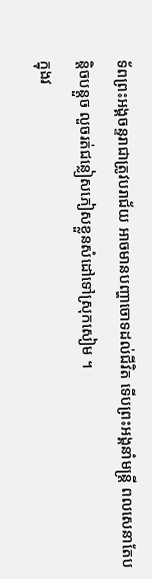ទ័ពព្រះអង្គចន្ទរាជាត្រូវបរាជ័យ អាចមានបញ្ហាចោទដល់ជីវិត ទើបព្រះអង្គនាំមន្ត្រី ពលសេនាតែបន្តិចបន្តួច លួចរត់ជន្លៀសភៀសខ្លួនសំដៅទៅស្រុកសៀម ។
ក្នុងវ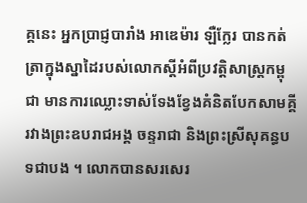គ្គនេះ អ្នកប្រាជ្ញបារាំង អាឌេម៉ារ ឡឺក្លែរ បានកត់ត្រាក្នុងស្នាដៃរបស់លោកស្ដីអំពីប្រវត្តិសាស្ត្រកម្ពុជា មានការឈ្លោះទាស់ទែងខ្វែងគំនិតបែកសាមគ្គីរវាងព្រះឧបរាជអង្គ ចន្ទរាជា និងព្រះស្រីសុគន្ធបទជាបង ។ លោកបានសរសេរ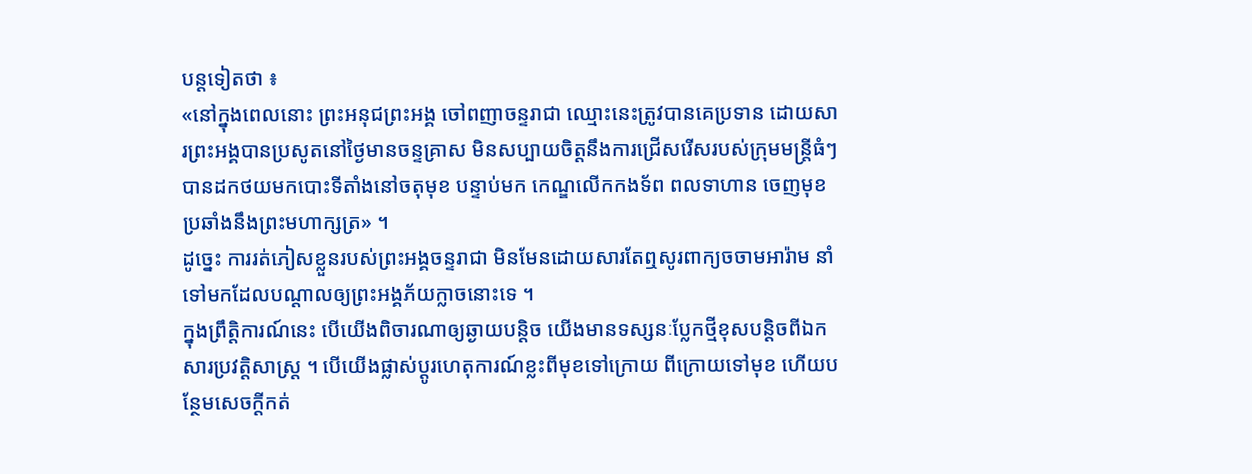បន្តទៀតថា ៖
«នៅក្នុងពេលនោះ ព្រះអនុជព្រះអង្គ ចៅពញាចន្ទរាជា ឈ្មោះនេះត្រូវបានគេប្រទាន ដោយសារព្រះអង្គបានប្រសូតនៅថ្ងៃមានចន្ទគ្រាស មិនសប្បាយចិត្តនឹងការជ្រើសរើសរបស់ក្រុមមន្ត្រីធំៗ បានដកថយមកបោះទីតាំងនៅចតុមុខ បន្ទាប់មក កេណ្ឌលើកកងទ័ព ពលទាហាន ចេញមុខប្រឆាំងនឹងព្រះមហាក្សត្រ» ។
ដូច្នេះ ការរត់ភៀសខ្លួនរបស់ព្រះអង្គចន្ទរាជា មិនមែនដោយសារតែឮសូរពាក្យចចាមអារ៉ាម នាំទៅមកដែលបណ្ដាលឲ្យព្រះអង្គភ័យក្លាចនោះទេ ។
ក្នុងព្រឹត្តិការណ៍នេះ បើយើងពិចារណាឲ្យឆ្ងាយបន្តិច យើងមានទស្សនៈប្លែកថ្មីខុសបន្តិចពីឯកសារប្រវត្តិសាស្ត្រ ។ បើយើងផ្លាស់ប្ដូរហេតុការណ៍ខ្លះពីមុខទៅក្រោយ ពីក្រោយទៅមុខ ហើយបន្ថែមសេចក្ដីកត់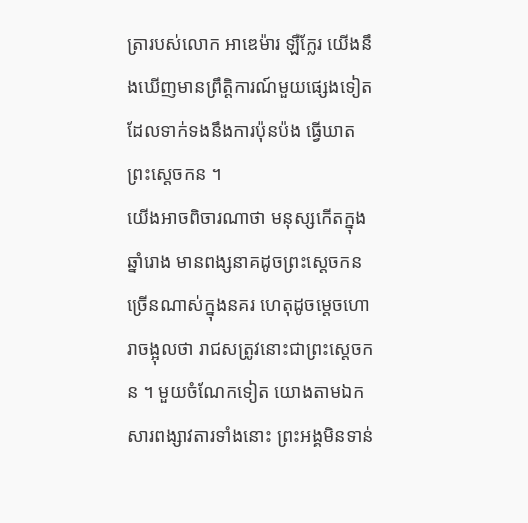ត្រារបស់លោក អាឌេម៉ារ ឡឺក្លែរ យើងនឹងឃើញមានព្រឹត្តិការណ៍មួយផ្សេងទៀតដែលទាក់ទងនឹងការប៉ុនប៉ង ធ្វើឃាតព្រះស្ដេចកន ។
យើងអាចពិចារណាថា មនុស្សកើតក្នុងឆ្នាំរោង មានពង្សនាគដូចព្រះស្ដេចកនច្រើនណាស់ក្នុងនគរ ហេតុដូចម្ដេចហោរាចង្អុលថា រាជសត្រូវនោះជាព្រះស្ដេចកន ។ មួយចំណែកទៀត យោងតាមឯកសារពង្សាវតារទាំងនោះ ព្រះអង្គមិនទាន់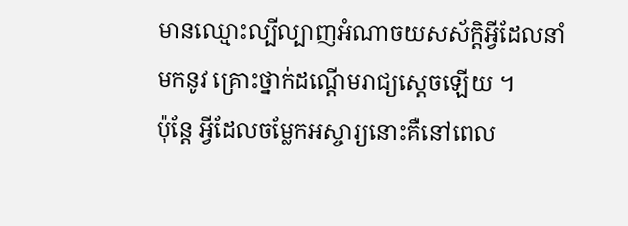មានឈ្មោះល្បីល្បាញអំណាចយសស័ក្តិអ្វីដែលនាំមកនូវ គ្រោះថ្នាក់ដណ្ដើមរាជ្យស្ដេចឡើយ ។
ប៉ុន្តែ អ្វីដែលចម្លែកអស្ចារ្យនោះគឺនៅពេល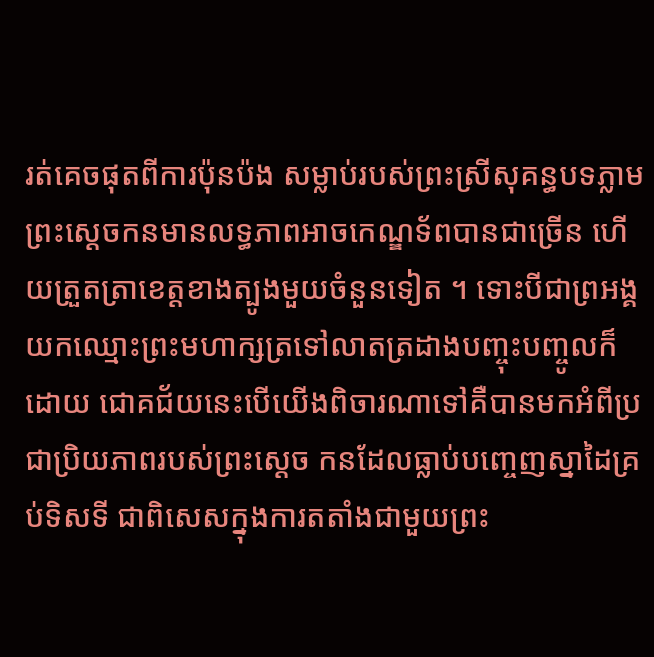រត់គេចផុតពីការប៉ុនប៉ង សម្លាប់របស់ព្រះស្រីសុគន្ធបទភ្លាម ព្រះស្ដេចកនមានលទ្ធភាពអាចកេណ្ឌទ័ពបានជាច្រើន ហើយត្រួតត្រាខេត្តខាងត្បូងមួយចំនួនទៀត ។ ទោះបីជាព្រអង្គយកឈ្មោះព្រះមហាក្សត្រទៅលាតត្រដាងបញ្ចុះបញ្ចូលក៏ ដោយ ជោគជ័យនេះបើយើងពិចារណាទៅគឺបានមកអំពីប្រជាប្រិយភាពរបស់ព្រះស្ដេច កនដែលធ្លាប់បញ្ចេញស្នាដៃគ្រប់ទិសទី ជាពិសេសក្នុងការតតាំងជាមួយព្រះ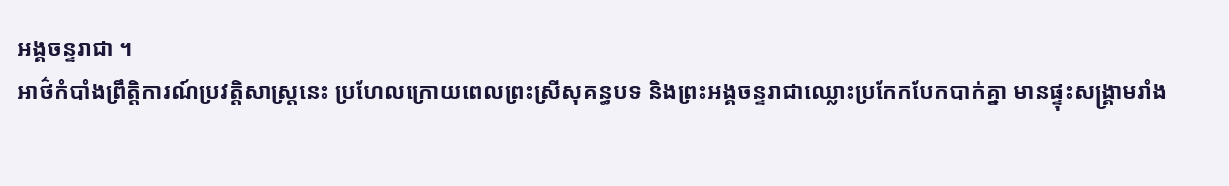អង្គចន្ទរាជា ។
អាថ៌កំបាំងព្រឹត្តិការណ៍ប្រវត្តិសាស្ត្រនេះ ប្រហែលក្រោយពេលព្រះស្រីសុគន្ធបទ និងព្រះអង្គចន្ទរាជាឈ្លោះប្រកែកបែកបាក់គ្នា មានផ្ទុះសង្គ្រាមរាំង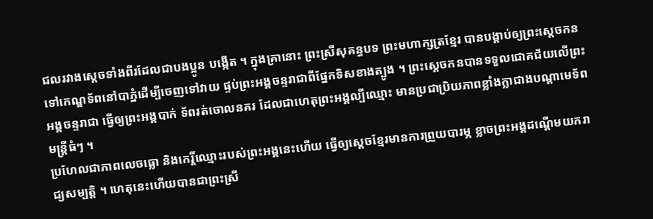ជលរវាងស្ដេចទាំងពីរដែលជាបងប្អូន បង្កើត ។ ក្នុងគ្រានោះ ព្រះស្រីសុគន្ធបទ ព្រះមហាក្សត្រខ្មែរ បានបង្គាប់ឲ្យព្រះស្ដេចកនទៅកេណ្ឌទ័ពនៅបាភ្នំដើម្បីចេញទៅវាយ ផ្ទប់ព្រះអង្គចន្ទរាជាពីផ្នែកទិសខាងត្បូង ។ ព្រះស្ដេចកនបានទទួលជោគជ័យលើព្រះអង្គចន្ទរាជា ធ្វើឲ្យព្រះអង្គបាក់ ទ័ពរត់ចោលនគរ ដែលជាហេតុព្រះអង្គល្បីឈ្មោះ មានប្រជាប្រិយភាពខ្លាំងក្លាជាងបណ្ដាមេទ័ពមន្ត្រីធំៗ ។
ប្រហែលជាភាពលេចធ្លោ និងកេរ្តិ៍ឈ្មោះរបស់ព្រះអង្គនេះហើយ ធ្វើឲ្យស្ដេចខ្មែរមានការព្រួយបារម្ភ ខ្លាចព្រះអង្គដណ្ដើមយករាជ្យសម្បត្តិ ។ ហេតុនេះហើយបានជាព្រះស្រី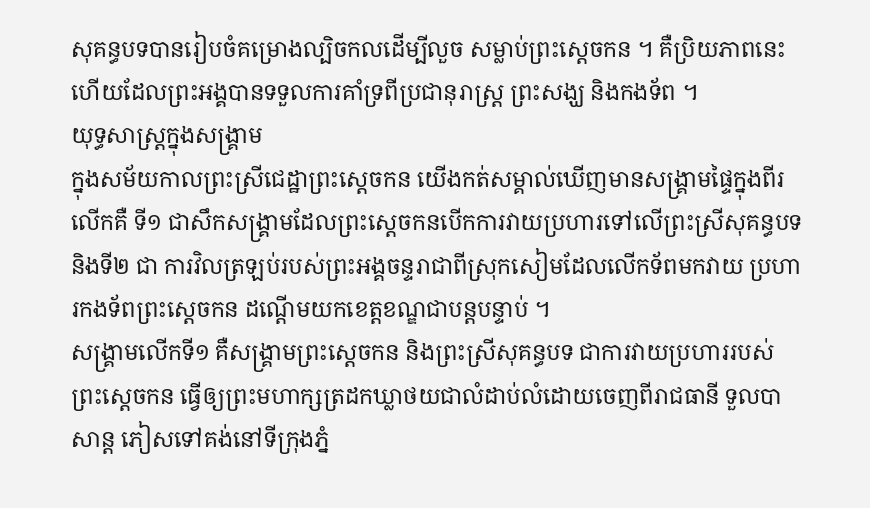សុគន្ធបទបានរៀបចំគម្រោងល្បិចកលដើម្បីលួច សម្លាប់ព្រះស្ដេចកន ។ គឺប្រិយភាពនេះហើយដែលព្រះអង្គបានទទួលការគាំទ្រពីប្រជានុរាស្ត្រ ព្រះសង្ឃ និងកងទ័ព ។
យុទ្ធសាស្ត្រក្នុងសង្គ្រាម
ក្នុងសម័យកាលព្រះស្រីជេដ្ឋាព្រះស្ដេចកន យើងកត់សម្គាល់ឃើញមានសង្គ្រាមផ្ទៃក្នុងពីរលើកគឺ ទី១ ជាសឹកសង្គ្រាមដែលព្រះស្ដេចកនបើកការវាយប្រហារទៅលើព្រះស្រីសុគន្ធបទ និងទី២ ជា ការវិលត្រឡប់របស់ព្រះអង្គចន្ទរាជាពីស្រុកសៀមដែលលើកទ័ពមកវាយ ប្រហារកងទ័ពព្រះស្ដេចកន ដណ្ដើមយកខេត្តខណ្ឌជាបន្តបន្ទាប់ ។
សង្គ្រាមលើកទី១ គឺសង្គ្រាមព្រះស្ដេចកន និងព្រះស្រីសុគន្ធបទ ជាការវាយប្រហាររបស់ព្រះស្ដេចកន ធ្វើឲ្យព្រះមហាក្សត្រដកឃ្លាថយជាលំដាប់លំដោយចេញពីរាជធានី ទួលបាសាន្ត ភៀសទៅគង់នៅទីក្រុងភ្នំ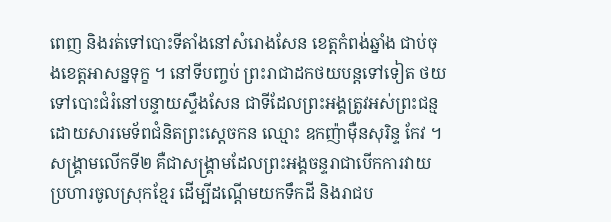ពេញ និងរត់ទៅបោះទីតាំងនៅសំរោងសែន ខេត្តកំពង់ឆ្នាំង ជាប់ចុងខេត្តអាសន្នទុក្ខ ។ នៅទីបញ្ចប់ ព្រះរាជាដកថយបន្តទៅទៀត ថយទៅបោះជំរំនៅបន្ទាយស្ទឹងសែន ជាទីដែលព្រះអង្គត្រូវអស់ព្រះជន្មដោយសារមេទ័ពជំនិតព្រះស្ដេចកន ឈ្មោះ ឧកញ៉ាម៉ឺនសុរិន្ទ កែវ ។
សង្គ្រាមលើកទី២ គឺជាសង្គ្រាមដែលព្រះអង្គចន្ទរាជាបើកការវាយប្រហារចូលស្រុកខ្មែរ ដើម្បីដណ្ដើមយកទឹកដី និងរាជប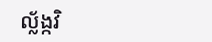ល្ល័ង្កវិ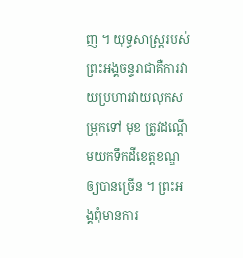ញ ។ យុទ្ធសាស្ត្ររបស់ព្រះអង្គចន្ទរាជាគឺការវាយប្រហារវាយលុកសម្រុកទៅ មុខ ត្រូវដណ្ដើមយកទឹកដីខេត្តខណ្ឌឲ្យបានច្រើន ។ ព្រះអង្គពុំមានការ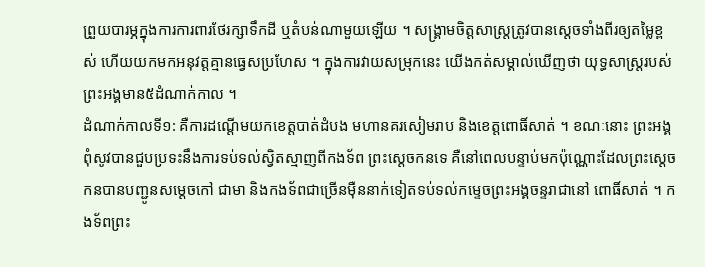ព្រួយបារម្ភក្នុងការការពារថែរក្សាទឹកដី ឬតំបន់ណាមួយឡើយ ។ សង្គ្រាមចិត្តសាស្ត្រត្រូវបានស្ដេចទាំងពីរឲ្យតម្លៃខ្ពស់ ហើយយកមកអនុវត្តគ្មានធ្វេសប្រហែស ។ ក្នុងការវាយសម្រុកនេះ យើងកត់សម្គាល់ឃើញថា យុទ្ធសាស្ត្ររបស់ព្រះអង្គមាន៥ដំណាក់កាល ។
ដំណាក់កាលទី១: គឺការដណ្ដើមយកខេត្តបាត់ដំបង មហានគរសៀមរាប និងខេត្តពោធិ៍សាត់ ។ ខណៈនោះ ព្រះអង្គពុំសូវបានជួបប្រទះនឹងការទប់ទល់ស្វិតស្មាញពីកងទ័ព ព្រះស្ដេចកនទេ គឺនៅពេលបន្ទាប់មកប៉ុណ្ណោះដែលព្រះស្ដេចកនបានបញ្ជូនសម្ដេចកៅ ជាមា និងកងទ័ពជាច្រើនម៉ឺននាក់ទៀតទប់ទល់កម្ទេចព្រះអង្គចន្ទរាជានៅ ពោធិ៍សាត់ ។ កងទ័ពព្រះ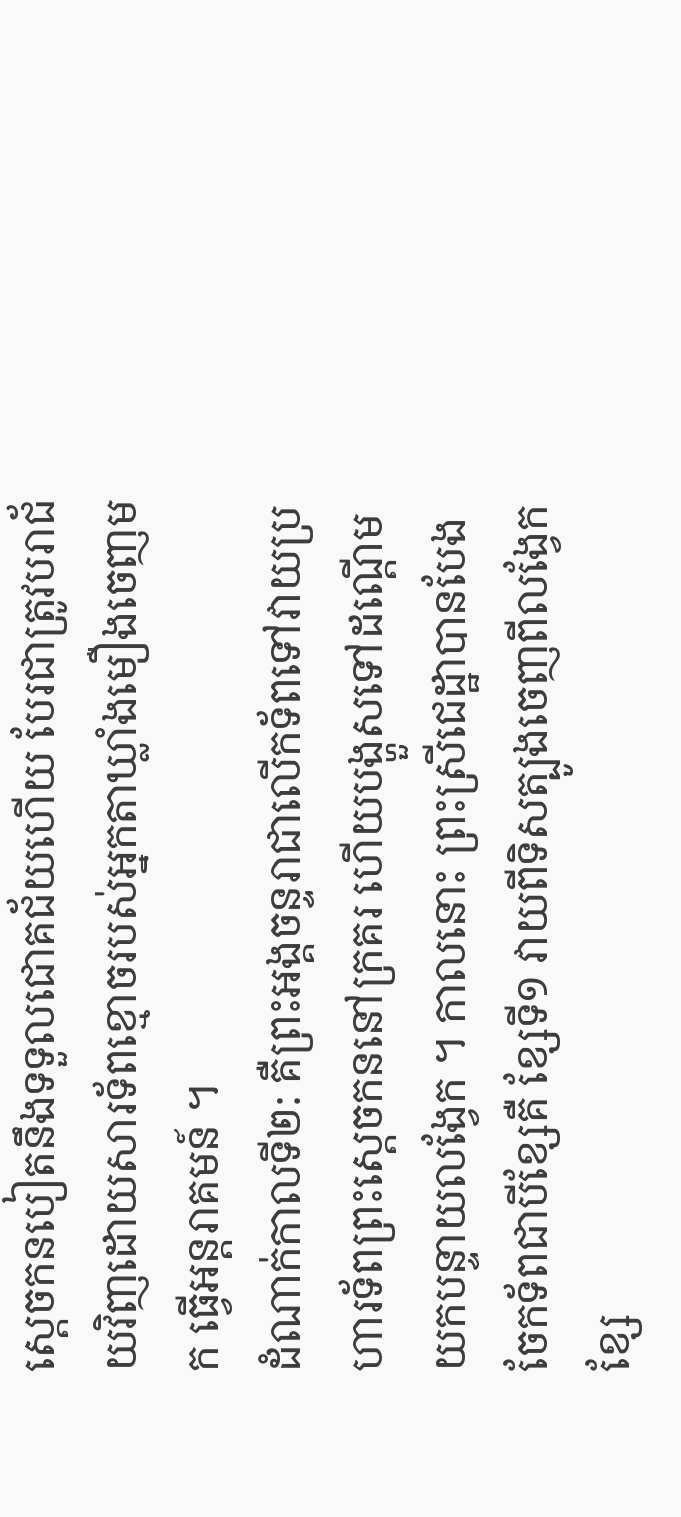ស្ដេចកនបៀតនឹងទទួលជោគជ័យហើយ បែរជាត្រូវបរាជ័យវិញដោយសារទ័ពខ្មោចរបស់អ្នកតាឃ្លាំងមឿងចេញមក ធ្វើអន្តរាគមន៍ ។
ដំណាក់កាលទី២: គឺព្រះអង្គចន្ទរាជាលើកទ័ពទៅវាយប្រហារទ័ពព្រះស្ដេចកននៅក្រគរ ហើយបង្ហួសទៅដណ្ដើមយកបន្ទាយលង្វែក ។ កាលនោះ ព្រះស្រីជេដ្ឋាបានបែងចែកទ័ពជាបីខ្សែគឺ ខ្សែទី១ វាយពីទិសត្បូងចេញពីលង្វែក ខ្សែ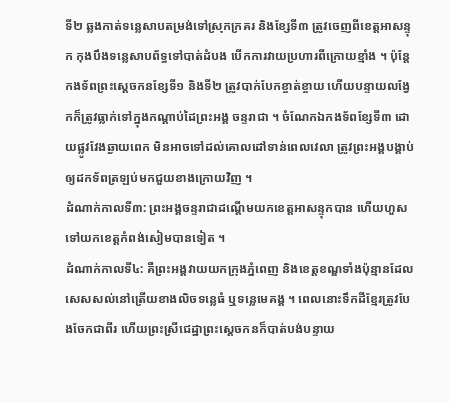ទី២ ឆ្លងកាត់ទន្លេសាបតម្រង់ទៅស្រុកក្រគរ និងខ្សែទី៣ ត្រូវចេញពីខេត្តអាសន្ទុក កុងបឹងទន្លេសាបព័ទ្ធទៅបាត់ដំបង បើកការវាយប្រហារពីក្រោយខ្មាំង ។ ប៉ុន្តែកងទ័ពព្រះស្ដេចកនខ្សែទី១ និងទី២ ត្រូវបាក់បែកខ្ចាត់ខ្ចាយ ហើយបន្ទាយលង្វែកក៏ត្រូវធ្លាក់ទៅក្នុងកណ្ដាប់ដៃព្រះអង្គ ចន្ទរាជា ។ ចំណែកឯកងទ័ពខ្សែទី៣ ដោយផ្លូវវែងឆ្ងាយពេក មិនអាចទៅដល់គោលដៅទាន់ពេលវេលា ត្រូវព្រះអង្គបង្គាប់ឲ្យដកទ័ពត្រឡប់មកជួយខាងក្រោយវិញ ។
ដំណាក់កាលទី៣: ព្រះអង្គចន្ទរាជាដណ្ដើមយកខេត្តអាសន្ទុកបាន ហើយហួសទៅយកខេត្តកំពង់សៀមបានទៀត ។
ដំណាក់កាលទី៤: គឺព្រះអង្គវាយយកក្រុងភ្នំពេញ និងខេត្តខណ្ឌទាំងប៉ុន្មានដែលសេសសល់នៅត្រើយខាងលិចទន្លេធំ ឬទន្លេមេគង្គ ។ ពេលនោះទឹកដីខ្មែរត្រូវបែងចែកជាពីរ ហើយព្រះស្រីជេដ្ឋាព្រះស្ដេចកនក៏បាត់បង់បន្ទាយ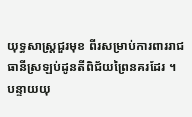យុទ្ធសាស្ត្រជួរមុខ ពីរសម្រាប់ការពាររាជធានីស្រឡប់ដូនតីពិជ័យព្រៃនគរដែរ ។ បន្ទាយយុ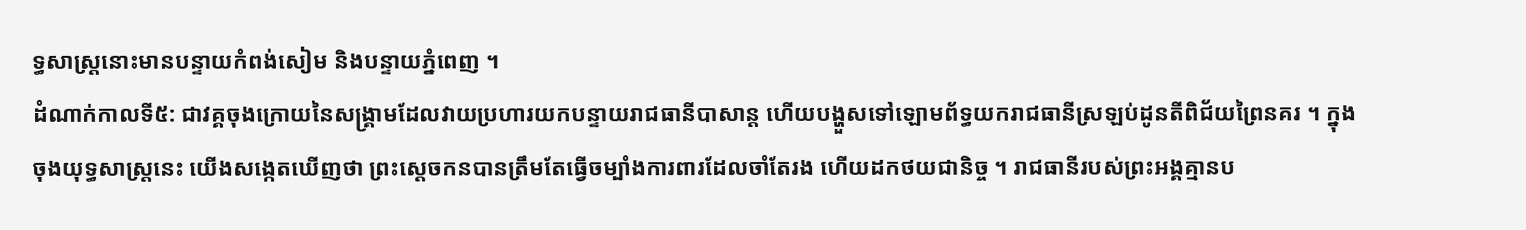ទ្ធសាស្ត្រនោះមានបន្ទាយកំពង់សៀម និងបន្ទាយភ្នំពេញ ។
ដំណាក់កាលទី៥: ជាវគ្គចុងក្រោយនៃសង្គ្រាមដែលវាយប្រហារយកបន្ទាយរាជធានីបាសាន្ត ហើយបង្ហួសទៅឡោមព័ទ្ធយករាជធានីស្រឡប់ដូនតីពិជ័យព្រៃនគរ ។ ក្នុងចុងយុទ្ធសាស្ត្រនេះ យើងសង្កេតឃើញថា ព្រះស្ដេចកនបានត្រឹមតែធ្វើចម្បាំងការពារដែលចាំតែរង ហើយដកថយជានិច្ច ។ រាជធានីរបស់ព្រះអង្គគ្មានប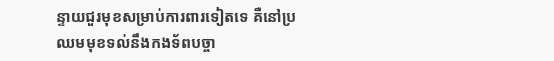ន្ទាយជួរមុខសម្រាប់ការពារទៀតទេ គឺនៅប្រឈមមុខទល់នឹងកងទ័ពបច្ចា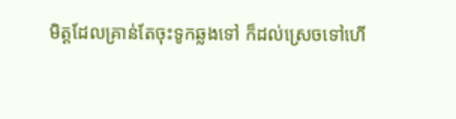មិត្តដែលគ្រាន់តែចុះទូកឆ្លងទៅ ក៏ដល់ស្រេចទៅហើ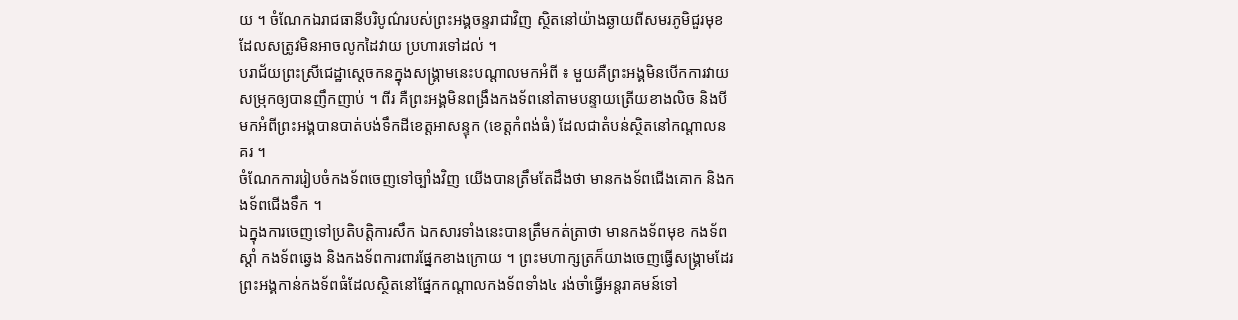យ ។ ចំណែកឯរាជធានីបរិបូណ៌របស់ព្រះអង្គចន្ទរាជាវិញ ស្ថិតនៅយ៉ាងឆ្ងាយពីសមរភូមិជួរមុខដែលសត្រូវមិនអាចលូកដៃវាយ ប្រហារទៅដល់ ។
បរាជ័យព្រះស្រីជេដ្ឋាស្ដេចកនក្នុងសង្គ្រាមនេះបណ្ដាលមកអំពី ៖ មួយគឺព្រះអង្គមិនបើកការវាយសម្រុកឲ្យបានញឹកញាប់ ។ ពីរ គឺព្រះអង្គមិនពង្រឹងកងទ័ពនៅតាមបន្ទាយត្រើយខាងលិច និងបីមកអំពីព្រះអង្គបានបាត់បង់ទឹកដីខេត្តអាសន្ទុក (ខេត្តកំពង់ធំ) ដែលជាតំបន់ស្ថិតនៅកណ្ដាលនគរ ។
ចំណែកការរៀបចំកងទ័ពចេញទៅច្បាំងវិញ យើងបានត្រឹមតែដឹងថា មានកងទ័ពជើងគោក និងកងទ័ពជើងទឹក ។
ឯក្នុងការចេញទៅប្រតិបត្តិការសឹក ឯកសារទាំងនេះបានត្រឹមកត់ត្រាថា មានកងទ័ពមុខ កងទ័ពស្ដាំ កងទ័ពឆ្វេង និងកងទ័ពការពារផ្នែកខាងក្រោយ ។ ព្រះមហាក្សត្រក៏យាងចេញធ្វើសង្គ្រាមដែរ ព្រះអង្គកាន់កងទ័ពធំដែលស្ថិតនៅផ្នែកកណ្ដាលកងទ័ពទាំង៤ រង់ចាំធ្វើអន្តរាគមន៍ទៅ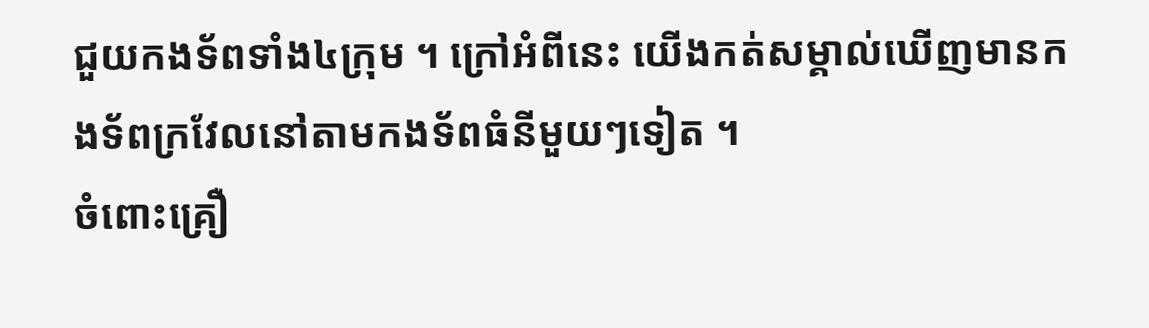ជួយកងទ័ពទាំង៤ក្រុម ។ ក្រៅអំពីនេះ យើងកត់សម្គាល់ឃើញមានកងទ័ពក្រវែលនៅតាមកងទ័ពធំនីមួយៗទៀត ។
ចំពោះគ្រឿ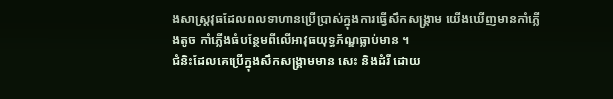ងសាស្ត្រវុធដែលពលទាហានប្រើប្រាស់ក្នុងការធ្វើសឹកសង្គ្រាម យើងឃើញមានកាំភ្លើងតូច កាំភ្លើងធំបន្ថែមពីលើអាវុធយុទ្ធភ័ណ្ឌធ្លាប់មាន ។
ជំនិះដែលគេប្រើក្នុងសឹកសង្គ្រាមមាន សេះ និងដំរី ដោយ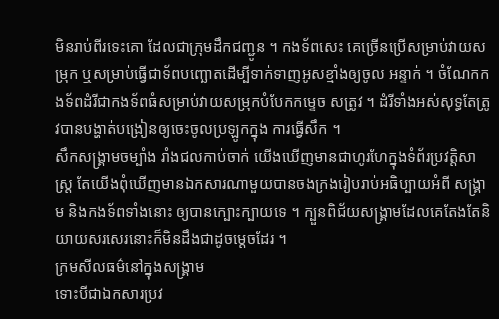មិនរាប់ពីរទេះគោ ដែលជាក្រុមដឹកជញ្ជូន ។ កងទ័ពសេះ គេច្រើនប្រើសម្រាប់វាយសម្រុក ឬសម្រាប់ធ្វើជាទ័ពបញ្ឆោតដើម្បីទាក់ទាញអូសខ្មាំងឲ្យចូល អន្ទាក់ ។ ចំណែកកងទ័ពដំរីជាកងទ័ពធំសម្រាប់វាយសម្រុកបំបែកកម្ទេច សត្រូវ ។ ដំរីទាំងអស់សុទ្ធតែត្រូវបានបង្ហាត់បង្រៀនឲ្យចេះចូលប្រឡូកក្នុង ការធ្វើសឹក ។
សឹកសង្គ្រាមចម្បាំង រាំងជលកាប់ចាក់ យើងឃើញមានជាហូរហែក្នុងទំព័រប្រវត្តិសាស្ត្រ តែយើងពុំឃើញមានឯកសារណាមួយបានចងក្រងរៀបរាប់អធិប្បាយអំពី សង្គ្រាម និងកងទ័ពទាំងនោះ ឲ្យបានក្បោះក្បាយទេ ។ ក្បួនពិជ័យសង្គ្រាមដែលគេតែងតែនិយាយសរសេរនោះក៏មិនដឹងជាដូចម្ដេចដែរ ។
ក្រមសីលធម៌នៅក្នុងសង្គ្រាម
ទោះបីជាឯកសារប្រវ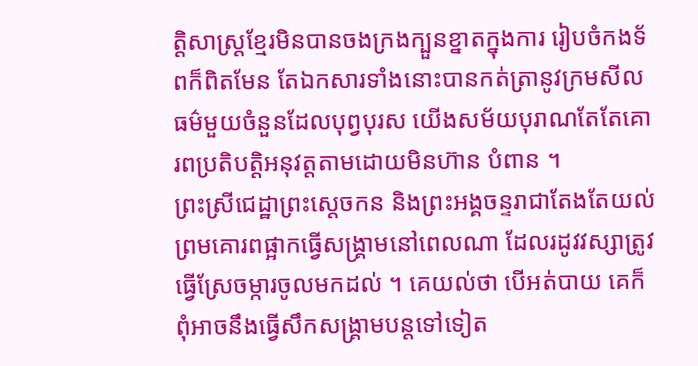ត្តិសាស្ត្រខ្មែរមិនបានចងក្រងក្បួនខ្នាតក្នុងការ រៀបចំកងទ័ពក៏ពិតមែន តែឯកសារទាំងនោះបានកត់ត្រានូវក្រមសីលធម៌មួយចំនួនដែលបុព្វបុរស យើងសម័យបុរាណតែតែគោរពប្រតិបត្តិអនុវត្តតាមដោយមិនហ៊ាន បំពាន ។
ព្រះស្រីជេដ្ឋាព្រះស្ដេចកន និងព្រះអង្គចន្ទរាជាតែងតែយល់ព្រមគោរពផ្អាកធ្វើសង្គ្រាមនៅពេលណា ដែលរដូវវស្សាត្រូវធ្វើស្រែចម្ការចូលមកដល់ ។ គេយល់ថា បើអត់បាយ គេក៏ពុំអាចនឹងធ្វើសឹកសង្គ្រាមបន្តទៅទៀត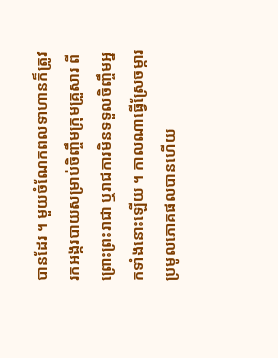បានដែរ ។ មួយចំណែកពលទាហានក៏ត្រូវរកអង្ករបាយសម្រាប់ចិញ្ចឹមក្រុមគ្រួសារ ពីព្រោះព្រះរាជា ឬរាជការមិនទទួលចិញ្ចឹមអ្នកទាំងនោះឡើយ ។ កាលណាធ្វើស្រែចម្ការប្រមូលភោគផលបានហើយ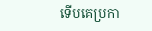ទើបគេប្រកា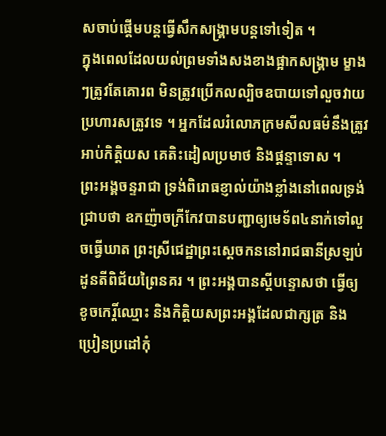សចាប់ផ្ដើមបន្តធ្វើសឹកសង្គ្រាមបន្តទៅទៀត ។
ក្នុងពេលដែលយល់ព្រមទាំងសងខាងផ្អាកសង្គ្រាម ម្ខាងៗត្រូវតែគោរព មិនត្រូវប្រើកលល្បិចឧបាយទៅលួចវាយប្រហារសត្រូវទេ ។ អ្នកដែលរំលោភក្រមសីលធម៌នឹងត្រូវអាប់កិត្តិយស គេតិះដៀលប្រមាថ និងផ្ដន្ទាទោស ។
ព្រះអង្គចន្ទរាជា ទ្រង់ពិរោធខ្ញាល់យ៉ាងខ្លាំងនៅពេលទ្រង់ជ្រាបថា ឧកញ៉ាចក្រីកែវបានបញ្ជាឲ្យមេទ័ព៤នាក់ទៅលួចធ្វើឃាត ព្រះស្រីជេដ្ឋាព្រះស្ដេចកននៅរាជធានីស្រឡប់ដូនតីពិជ័យព្រៃនគរ ។ ព្រះអង្គបានស្ដីបន្ទោសថា ធ្វើឲ្យខូចកេរ្តិ៍ឈ្មោះ និងកិត្តិយសព្រះអង្គដែលជាក្សត្រ និងប្រៀនប្រដៅកុំ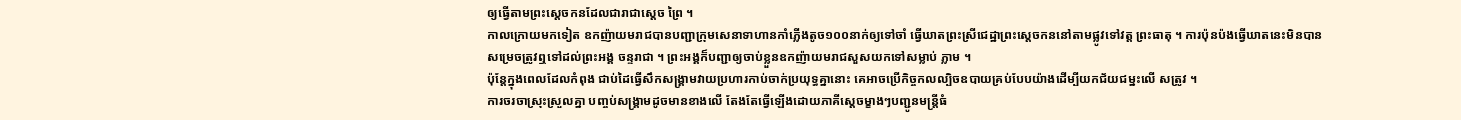ឲ្យធ្វើតាមព្រះស្ដេចកនដែលជារាជាស្ដេច ព្រៃ ។
កាលក្រោយមកទៀត ឧកញ៉ាយមរាជបានបញ្ជាក្រុមសេនាទាហានកាំភ្លើងតូច១០០នាក់ឲ្យទៅចាំ ធ្វើឃាតព្រះស្រីជេដ្ឋាព្រះស្ដេចកននៅតាមផ្លូវទៅវត្ត ព្រះធាតុ ។ ការប៉ុនប៉ងធ្វើឃាតនេះមិនបានសម្រេចត្រូវឮទៅដល់ព្រះអង្គ ចន្ទរាជា ។ ព្រះអង្គក៏បញ្ជាឲ្យចាប់ខ្លួនឧកញ៉ាយមរាជសួសយកទៅសម្លាប់ ភ្លាម ។
ប៉ុន្តែក្នុងពេលដែលកំពុង ជាប់ដៃធ្វើសឹកសង្គ្រាមវាយប្រហារកាប់ចាក់ប្រយុទ្ធគ្នានោះ គេអាចប្រើកិច្ចកលល្បិចឧបាយគ្រប់បែបយ៉ាងដើម្បីយកជ័យជម្នះលើ សត្រូវ ។
ការចរចាស្រុះស្រួលគ្នា បញ្ចប់សង្គ្រាមដូចមានខាងលើ តែងតែធ្វើឡើងដោយភាគីស្ដេចម្ខាងៗបញ្ជូនមន្ត្រីធំ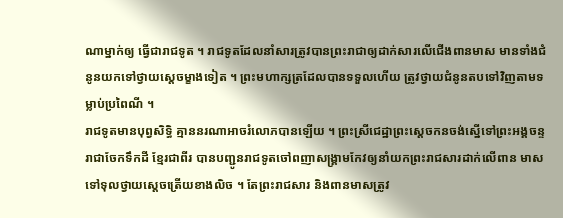ណាម្នាក់ឲ្យ ធ្វើជារាជទូត ។ រាជទូតដែលនាំសារត្រូវបានព្រះរាជាឲ្យដាក់សារលើជើងពានមាស មានទាំងជំនូនយកទៅថ្វាយស្ដេចម្ខាងទៀត ។ ព្រះមហាក្សត្រដែលបានទទួលហើយ ត្រូវថ្វាយជំនូនតបទៅវិញតាមទម្លាប់ប្រពៃណី ។
រាជទូតមានបុព្វសិទ្ធិ គ្មាននរណាអាចរំលោភបានឡើយ ។ ព្រះស្រីជេដ្ឋាព្រះស្ដេចកនចង់ស្នើទៅព្រះអង្គចន្ទរាជាចែកទឹកដី ខ្មែរជាពីរ បានបញ្ជូនរាជទូតចៅពញាសង្គ្រាមកែវឲ្យនាំយកព្រះរាជសារដាក់លើពាន មាសទៅទុលថ្វាយស្ដេចត្រើយខាងលិច ។ តែព្រះរាជសារ និងពានមាសត្រូវ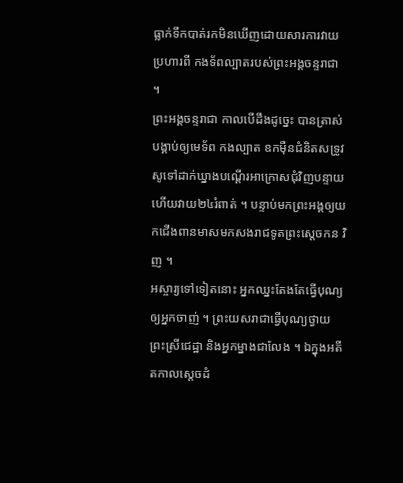ធ្លាក់ទឹកបាត់រកមិនឃើញដោយសារការវាយប្រហារពី កងទ័ពល្បាតរបស់ព្រះអង្គចន្ទរាជា ។
ព្រះអង្គចន្ទរាជា កាលបើដឹងដូច្នេះ បានត្រាស់បង្គាប់ឲ្យមេទ័ព កងល្បាត ឧកម៉ឺនជំនិតសទ្រូវសូទៅដាក់ឃ្នាងបណ្ដើរអាក្រោសជុំវិញបន្ទាយ ហើយវាយ២៤រំពាត់ ។ បន្ទាប់មកព្រះអង្គឲ្យយកជើងពានមាសមកសងរាជទូតព្រះស្ដេចកន វិញ ។
អស្ចារ្យទៅទៀតនោះ អ្នកឈ្នះតែងតែធ្វើបុណ្យឲ្យអ្នកចាញ់ ។ ព្រះយសរាជាធ្វើបុណ្យថ្វាយព្រះស្រីជេដ្ឋា និងអ្នកម្នាងជាលែង ។ ឯក្នុងអតីតកាលស្ដេចដំ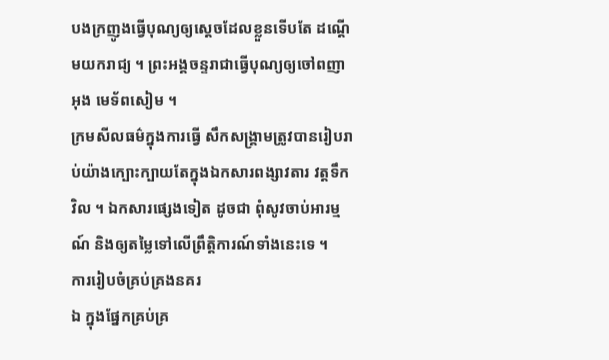បងក្រញូងធ្វើបុណ្យឲ្យស្ដេចដែលខ្លួនទើបតែ ដណ្ដើមយករាជ្យ ។ ព្រះអង្គចន្ទរាជាធ្វើបុណ្យឲ្យចៅពញាអុង មេទ័ពសៀម ។
ក្រមសីលធម៌ក្នុងការធ្វើ សឹកសង្គ្រាមត្រូវបានរៀបរាប់យ៉ាងក្បោះក្បាយតែក្នុងឯកសារពង្សាវតារ វត្តទឹកវិល ។ ឯកសារផ្សេងទៀត ដូចជា ពុំសូវចាប់អារម្មណ៍ និងឲ្យតម្លៃទៅលើព្រឹត្តិការណ៍ទាំងនេះទេ ។
ការរៀបចំគ្រប់គ្រងនគរ
ឯ ក្នុងផ្នែកគ្រប់គ្រ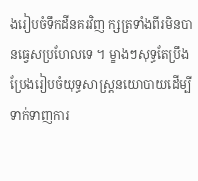ងរៀបចំទឹកដីនគរវិញ ក្សត្រទាំងពីរមិនបានធ្វេសប្រហែលទេ ។ ម្ខាងៗសុទ្ធតែប្រឹងប្រែងរៀបចំយុទ្ធសាស្ត្រនយោបាយដើម្បីទាក់ទាញការ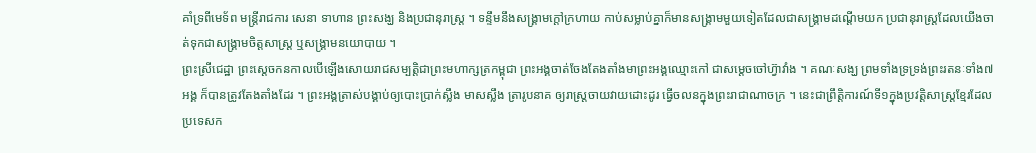គាំទ្រពីមេទ័ព មន្ត្រីរាជការ សេនា ទាហាន ព្រះសង្ឃ និងប្រជានុរាស្ត្រ ។ ទន្ទឹមនឹងសង្គ្រាមក្ដៅក្រហាយ កាប់សម្លាប់គ្នាក៏មានសង្គ្រាមមួយទៀតដែលជាសង្គ្រាមដណ្ដើមយក ប្រជានុរាស្ត្រដែលយើងចាត់ទុកជាសង្គ្រាមចិត្តសាស្ត្រ ឬសង្គ្រាមនយោបាយ ។
ព្រះស្រីជេដ្ឋា ព្រះស្ដេចកនកាលបើឡើងសោយរាជសម្បត្តិជាព្រះមហាក្សត្រកម្ពុជា ព្រះអង្គចាត់ចែងតែងតាំងមាព្រះអង្គឈ្មោះកៅ ជាសម្ដេចចៅហ៊្វាវាំង ។ គណៈសង្ឃ ព្រមទាំងទ្រទ្រង់ព្រះរតនៈទាំង៧អង្គ ក៏បានត្រូវតែងតាំងដែរ ។ ព្រះអង្គត្រាស់បង្គាប់ឲ្យបោះប្រាក់ស្លឹង មាសស្លឹង ត្រារូបនាគ ឲ្យរាស្ត្រចាយវាយដោះដូរ ធ្វើចលនក្នុងព្រះរាជាណាចក្រ ។ នេះជាព្រឹត្តិការណ៍ទី១ក្នុងប្រវត្តិសាស្ត្រខ្មែរដែលប្រទេសក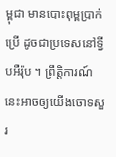ម្ពុជា មានបោះពុម្ពប្រាក់ប្រើ ដូចជាប្រទេសនៅទ្វីបអឺរ៉ុប ។ ព្រឹត្តិការណ៍នេះអាចឲ្យយើងចោទសួរ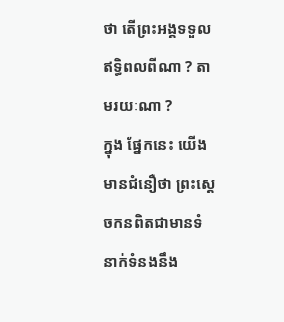ថា តើព្រះអង្គទទួលឥទ្ធិពលពីណា ? តាមរយៈណា ?
ក្នុង ផ្នែកនេះ យើងមានជំនឿថា ព្រះស្ដេចកនពិតជាមានទំនាក់ទំនងនឹង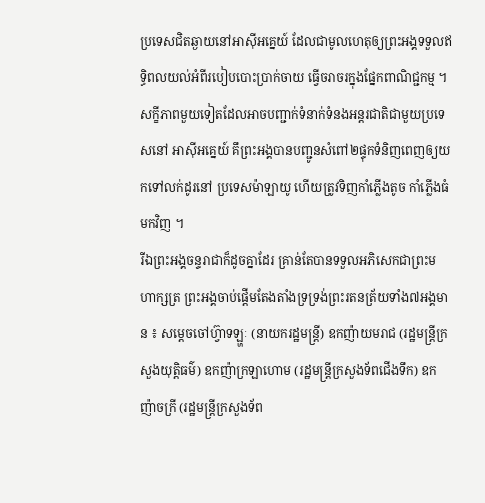ប្រទេសជិតឆ្ងាយនៅអាស៊ីអគ្នេយ៍ ដែលជាមូលហេតុឲ្យព្រះអង្គទទួលឥទ្ធិពលយល់អំពីរបៀបបោះប្រាក់ចាយ ធ្វើចរាចរក្នុងផ្នែកពាណិជ្ជកម្ម ។ សក្ខីភាពមួយទៀតដែលអាចបញ្ជាក់ទំនាក់ទំនងអន្តរជាតិជាមួយប្រទេសនៅ អាស៊ីអគ្នេយ៍ គឹព្រះអង្គបានបញ្ជូនសំពៅ២ផ្ទុកទំនិញពេញឲ្យយកទៅលក់ដូរនៅ ប្រទេសម៉ាឡាយូ ហើយត្រូវទិញកាំភ្លើងតូច កាំភ្លើងធំមកវិញ ។
រីឯព្រះអង្គចន្ទរាជាក៏ដូចគ្នាដែរ គ្រាន់តែបានទទួលអភិសេកជាព្រះមហាក្សត្រ ព្រះអង្គចាប់ផ្ដើមតែងតាំងទ្រទ្រង់ព្រះរតនត្រ័យទាំង៧អង្គមាន ៖ សម្ដេចចៅហ៊្វាទឡ្ហៈ (នាយករដ្ឋមន្ត្រី) ឧកញ៉ាយមរាជ (រដ្ឋមន្ត្រីក្រសួងយុត្តិធម៌) ឧកញ៉ាក្រឡាហោម (រដ្ឋមន្ត្រីក្រសួងទ័ពជើងទឹក) ឧកញ៉ាចក្រី (រដ្ឋមន្ត្រីក្រសួងទ័ព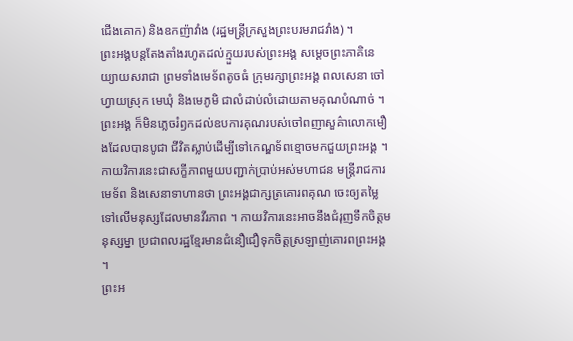ជើងគោក) និងឧកញ៉ាវាំង (រដ្ឋមន្ត្រីក្រសួងព្រះបរមរាជវាំង) ។
ព្រះអង្គបន្តតែងតាំងរហូតដល់ក្មួយរបស់ព្រះអង្គ សម្ដេចព្រះភាគិនេយ្យាយសរាជា ព្រមទាំងមេទ័ពតូចធំ ក្រុមរក្សាព្រះអង្គ ពលសេនា ចៅហ្វាយស្រុក មេឃុំ និងមេភូមិ ជាលំដាប់លំដោយតាមគុណបំណាច់ ។
ព្រះអង្គ ក៏មិនភ្លេចរំឭកដល់ឧបការគុណរបស់ចៅពញាសួគ៌ាលោកមឿងដែលបានបូជា ជីវិតស្លាប់ដើម្បីទៅកេណ្ឌទ័ពខ្មោចមកជួយព្រះអង្គ ។ កាយវិការនេះជាសក្ខីភាពមួយបញ្ជាក់ប្រាប់អស់មហាជន មន្ត្រីរាជការ មេទ័ព និងសេនាទាហានថា ព្រះអង្គជាក្សត្រគោរពគុណ ចេះឲ្យតម្លៃទៅលើមនុស្សដែលមានវីរភាព ។ កាយវិការនេះអាចនឹងជំរុញទឹកចិត្តមនុស្សម្នា ប្រជាពលរដ្ឋខ្មែរមានជំនឿជឿទុកចិត្តស្រឡាញ់គោរពព្រះអង្គ ។
ព្រះអ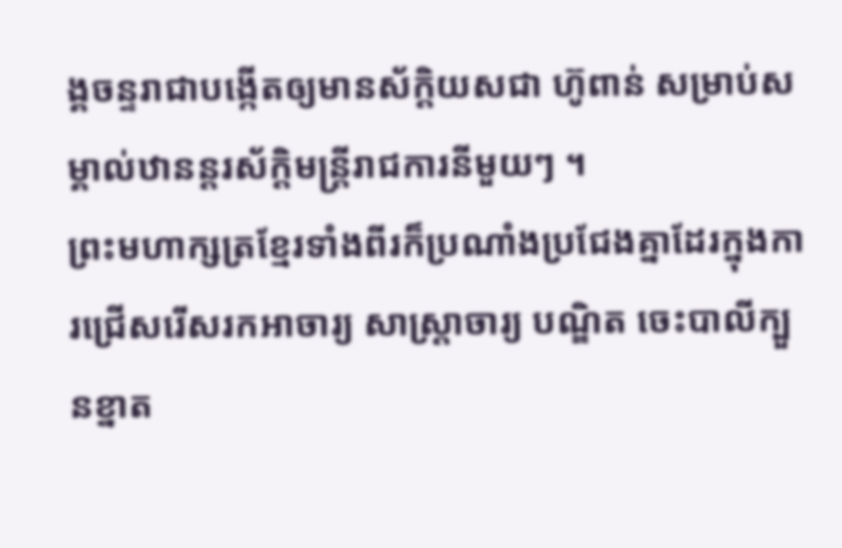ង្គចន្ទរាជាបង្កើតឲ្យមានស័ក្តិយសជា ហ៊ូពាន់ សម្រាប់សម្គាល់ឋានន្តរស័ក្តិមន្ត្រីរាជការនីមួយៗ ។
ព្រះមហាក្សត្រខ្មែរទាំងពីរក៏ប្រណាំងប្រជែងគ្នាដែរក្នុងការជ្រើសរើសរកអាចារ្យ សាស្ត្រាចារ្យ បណ្ឌិត ចេះបាលីក្បួនខ្នាត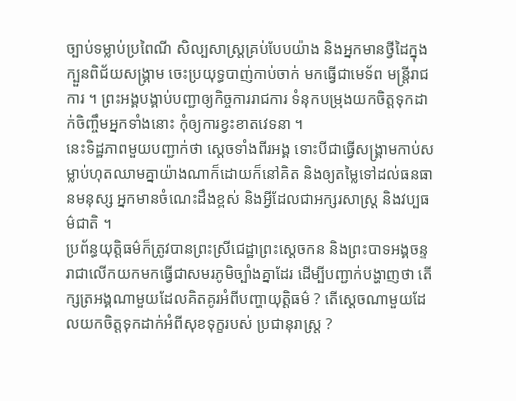ច្បាប់ទម្លាប់ប្រពៃណី សិល្បសាស្ត្រគ្រប់បែបយ៉ាង និងអ្នកមានថ្វីដៃក្នុងក្បួនពិជ័យសង្គ្រាម ចេះប្រយុទ្ធបាញ់កាប់ចាក់ មកធ្វើជាមេទ័ព មន្ត្រីរាជការ ។ ព្រះអង្គបង្គាប់បញ្ជាឲ្យកិច្ចការរាជការ ទំនុកបម្រុងយកចិត្តទុកដាក់ចិញ្ចឹមអ្នកទាំងនោះ កុំឲ្យការខ្វះខាតវេទនា ។
នេះទិដ្ឋភាពមួយបញ្ជាក់ថា ស្ដេចទាំងពីរអង្គ ទោះបីជាធ្វើសង្គ្រាមកាប់សម្លាប់ហុតឈាមគ្នាយ៉ាងណាក៏ដោយក៏នៅគិត និងឲ្យតម្លៃទៅដល់ធនធានមនុស្ស អ្នកមានចំណេះដឹងខ្ពស់ និងអ្វីដែលជាអក្សរសាស្ត្រ និងវប្បធម៌ជាតិ ។
ប្រព័ន្ធយុត្តិធម៌ក៏ត្រូវបានព្រះស្រីជេដ្ឋាព្រះស្ដេចកន និងព្រះបាទអង្គចន្ទរាជាលើកយកមកធ្វើជាសមរភូមិច្បាំងគ្នាដែរ ដើម្បីបញ្ជាក់បង្ហាញថា តើក្សត្រអង្គណាមួយដែលគិតគូរអំពីបញ្ហាយុត្តិធម៌ ? តើស្ដេចណាមួយដែលយកចិត្តទុកដាក់អំពីសុខទុក្ខរបស់ ប្រជានុរាស្ត្រ ?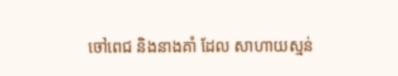ចៅពេជ និងនាងគាំ ដែល សាហាយស្មន់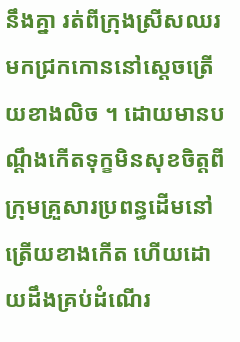នឹងគ្នា រត់ពីក្រុងស្រីសឈរ មកជ្រកកោននៅស្ដេចត្រើយខាងលិច ។ ដោយមានបណ្ដឹងកើតទុក្ខមិនសុខចិត្តពីក្រុមគ្រួសារប្រពន្ធដើមនៅ ត្រើយខាងកើត ហើយដោយដឹងគ្រប់ដំណើរ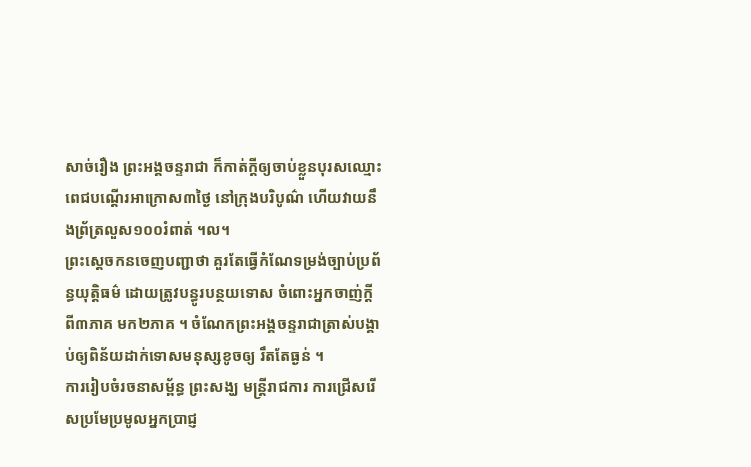សាច់រឿង ព្រះអង្គចន្ទរាជា ក៏កាត់ក្ដីឲ្យចាប់ខ្លួនបុរសឈ្មោះពេជបណ្ដើរអាក្រោស៣ថ្ងៃ នៅក្រុងបរិបូណ៌ ហើយវាយនឹងព្រ័ត្រលួស១០០រំពាត់ ។ល។
ព្រះស្ដេចកនចេញបញ្ជាថា គួរតែធ្វើកំណែទម្រង់ច្បាប់ប្រព័ន្ធយុត្តិធម៌ ដោយត្រូវបន្ធូរបន្ថយទោស ចំពោះអ្នកចាញ់ក្ដី ពី៣ភាគ មក២ភាគ ។ ចំណែកព្រះអង្គចន្ទរាជាត្រាស់បង្គាប់ឲ្យពិន័យដាក់ទោសមនុស្សខូចឲ្យ រឹតតែធ្ងន់ ។
ការរៀបចំរចនាសម្ព័ន្ធ ព្រះសង្ឃ មន្ត្រីរាជការ ការជ្រើសរើសប្រមែប្រមូលអ្នកប្រាជ្ញ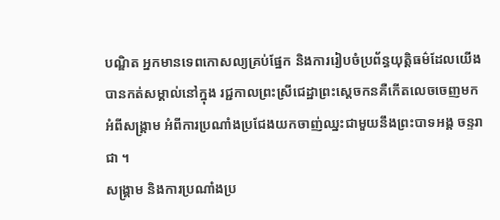បណ្ឌិត អ្នកមានទេពកោសល្យគ្រប់ផ្នែក និងការរៀបចំប្រព័ន្ធយុត្តិធម៌ដែលយើងបានកត់សម្គាល់នៅក្នុង រជ្ជកាលព្រះស្រីជេដ្ឋាព្រះស្ដេចកនគឺកើតលេចចេញមកអំពីសង្គ្រាម អំពីការប្រណាំងប្រជែងយកចាញ់ឈ្នះជាមួយនឹងព្រះបាទអង្គ ចន្ទរាជា ។
សង្គ្រាម និងការប្រណាំងប្រ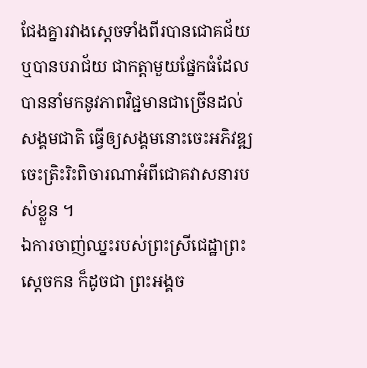ជែងគ្នារវាងស្ដេចទាំងពីរបានជោគជ័យ ឬបានបរាជ័យ ជាកត្តាមួយផ្នែកធំដែលបាននាំមកនូវភាពវិជ្ជមានជាច្រើនដល់ សង្គមជាតិ ធ្វើឲ្យសង្គមនោះចេះអភិវឌ្ឍ ចេះត្រិះរិះពិចារណាអំពីជោគវាសនារបស់ខ្លួន ។
ឯការចាញ់ឈ្នះរបស់ព្រះស្រីជេដ្ឋាព្រះស្ដេចកន ក៏ដូចជា ព្រះអង្គច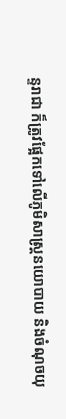ន្ទរាជា ក៏ត្រូវផ្អែកទៅលើភូមិសាស្ត្រនយោបាយ និងចំណុចយុ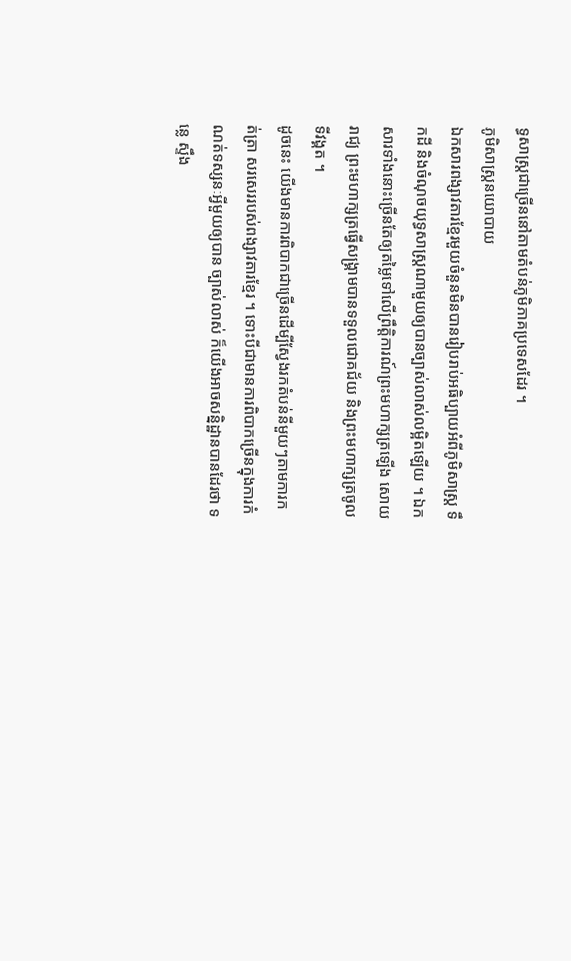ទ្ធសាស្ត្រជាច្រើននៅតាមតំបន់ភូមិភាគប្រទេសដែរ ។
ភូមិសាស្ត្រនយោបាយ
ឯកសារពង្សាវតារខ្មែរមួយចំនួនមិនបានរៀបរាប់អធិប្បាយអំពីភូមិសាស្ត្រ ទឹកដី និងចំណុចយុទ្ធសាស្ត្រណាមួយឲ្យបានច្បាស់លាស់លម្អិតឡើយ ។ ឯកសារទាំងនោះច្រើនតែឲ្យតម្លៃទៅលើព្រឹត្តិការណ៍ព្រះមហាក្សត្រឡើង សោយរាជ្យ ព្រះមហាក្សត្រធ្វើសង្គ្រាមបានទទួលជោគជ័យ និងព្រះមហាក្សត្រចូលទីវង្គត ។
ដូចនេះ យើងមានការពិបាកជាច្រើនដើម្បីស្វែងរកតំបន់នីមួយៗតាមការកត់ត្រា សរសេររបស់ពង្សាវតារខ្មែរ ។ ទោះបីជាមានការពិបាកច្រើនក្នុងការកំណត់ទស្សនៈអ្វីមួយឲ្យបាន ច្បាស់លាស់ ក៏យើងអាចសន្និដ្ឋានបានដែរថា ទន្លេ ស្ទឹង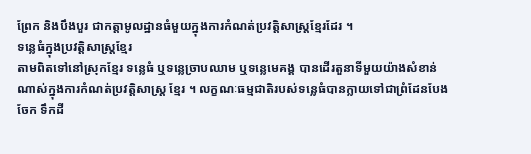ព្រែក និងបឹងបួរ ជាកត្តាមូលដ្ឋានធំមួយក្នុងការកំណត់ប្រវត្តិសាស្ត្រខ្មែរដែរ ។
ទន្លេធំក្នុងប្រវត្តិសាស្ត្រខ្មែរ
តាមពិតទៅនៅស្រុកខ្មែរ ទន្លេធំ ឬទន្លេច្រាបឈាម ឬទន្លេមេគង្គ បានដើរតួនាទីមួយយ៉ាងសំខាន់ណាស់ក្នុងការកំណត់ប្រវត្តិសាស្ត្រ ខ្មែរ ។ លក្ខណៈធម្មជាតិរបស់ទន្លេធំបានក្លាយទៅជាព្រំដែនបែងចែក ទឹកដី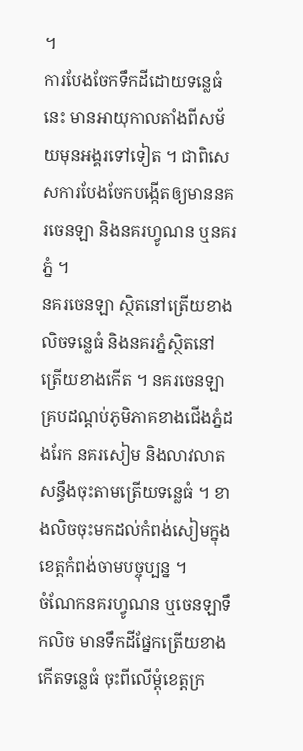។
ការបែងចែកទឹកដីដោយទន្លេធំនេះ មានអាយុកាលតាំងពីសម័យមុនអង្គរទៅទៀត ។ ជាពិសេសការបែងចែកបង្កើតឲ្យមាននគរចេនឡា និងនគរហ្វូណន ឬនគរភ្នំ ។
នគរចេនឡា ស្ថិតនៅត្រើយខាងលិចទន្លេធំ និងនគរភ្នំស្ថិតនៅត្រើយខាងកើត ។ នគរចេនឡាគ្របដណ្ដប់ភូមិភាគខាងជើងភ្នំដងរែក នគរសៀម និងលាវលាតសន្ធឹងចុះតាមត្រើយទន្លេធំ ។ ខាងលិចចុះមកដល់កំពង់សៀមក្នុងខេត្តកំពង់ចាមបច្ចុប្បន្ន ។
ចំណែកនគរហ្វូណន ឬចេនឡាទឹកលិច មានទឹកដីផ្នែកត្រើយខាងកើតទន្លេធំ ចុះពីលើម្ដុំខេត្តក្រ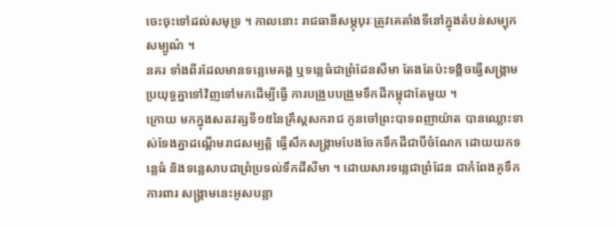ចេះចុះទៅដល់សមុទ្រ ។ កាលនោះ រាជធានីសម្ភុបុរៈត្រូវគេតាំងទីនៅក្នុងតំបន់សម្បុកសម្បូណ៌ ។
នគរ ទាំងពីរដែលមានទន្លេមេគង្គ ឬទន្លេធំជាព្រំដែនសីមា តែងតែប៉ះទង្គិចធ្វើសង្គ្រាមប្រយុទ្ធគ្នាទៅវិញទៅមកដើម្បីធ្វើ ការបង្រួបបង្រួមទឹកដីកម្ពុជាតែមួយ ។
ក្រោយ មកក្នុងសតវត្សទី១៥នៃគ្រឹស្តសករាជ កូនចៅព្រះបាទពញាយ៉ាត បានឈ្លោះទាស់ទែងគ្នាដណ្ដើមរាជសម្បត្តិ ធ្វើសឹកសង្គ្រាមបែងចែកទឹកដីជាបីចំណែក ដោយយកទន្លេធំ និងទន្លេសាបជាព្រំប្រទល់ទឹកដីសីមា ។ ដោយសារទន្លេជាព្រំដែន ជាកំពែងគូទឹកការពារ សង្គ្រាមនេះអូសបន្លា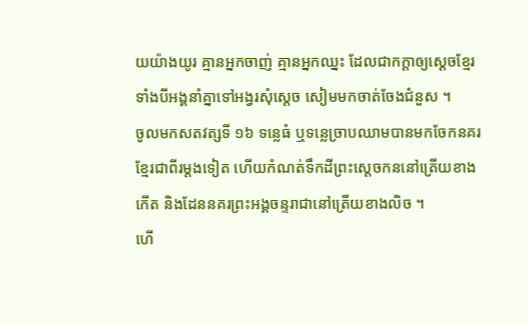យយ៉ាងយូរ គ្មានអ្នកចាញ់ គ្មានអ្នកឈ្នះ ដែលជាកក្តាឲ្យស្ដេចខ្មែរទាំងបីអង្គនាំគ្នាទៅអង្វរសុំស្ដេច សៀមមកចាត់ចែងជំនួស ។
ចូលមកសតវត្សទី ១៦ ទន្លេធំ ឬទន្លេច្រាបឈាមបានមកចែកនគរខ្មែរជាពីរម្ដងទៀត ហើយកំណត់ទឹកដីព្រះស្ដេចកននៅត្រើយខាងកើត និងដែននគរព្រះអង្គចន្ទរាជានៅត្រើយខាងលិច ។
ហើ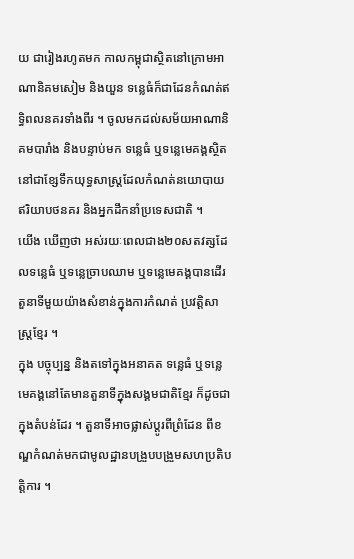យ ជារៀងរហូតមក កាលកម្ពុជាស្ថិតនៅក្រោមអាណានិគមសៀម និងយួន ទន្លេធំក៏ជាដែនកំណត់ឥទ្ធិពលនគរទាំងពីរ ។ ចូលមកដល់សម័យអាណានិគមបារាំង និងបន្ទាប់មក ទន្លេធំ ឬទន្លេមេគង្គស្ថិតនៅជាខ្សែទឹកយុទ្ធសាស្ត្រដែលកំណត់នយោបាយ ឥរិយាបថនគរ និងអ្នកដឹកនាំប្រទេសជាតិ ។
យើង ឃើញថា អស់រយៈពេលជាង២០សតវត្សដែលទន្លេធំ ឬទន្លេច្រាបឈាម ឬទន្លេមេគង្គបានដើរតួនាទីមួយយ៉ាងសំខាន់ក្នុងការកំណត់ ប្រវត្តិសាស្ត្រខ្មែរ ។
ក្នុង បច្ចុប្បន្ន និងតទៅក្នុងអនាគត ទន្លេធំ ឬទន្លេមេគង្គនៅតែមានតួនាទីក្នុងសង្គមជាតិខ្មែរ ក៏ដូចជាក្នុងតំបន់ដែរ ។ តួនាទីអាចផ្លាស់ប្ដូរពីព្រំដែន ពីខណ្ឌកំណត់មកជាមូលដ្ឋានបង្រួបបង្រួមសហប្រតិបត្តិការ ។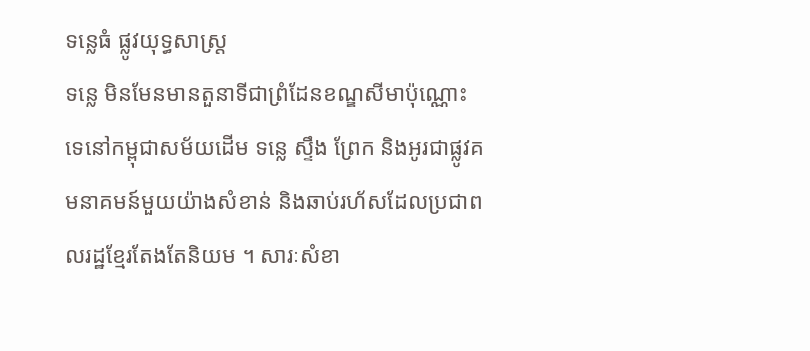ទន្លេធំ ផ្លូវយុទ្ធសាស្ត្រ
ទន្លេ មិនមែនមានតួនាទីជាព្រំដែនខណ្ឌសីមាប៉ុណ្ណោះទេនៅកម្ពុជាសម័យដើម ទន្លេ ស្ទឹង ព្រែក និងអូរជាផ្លូវគមនាគមន៍មួយយ៉ាងសំខាន់ និងឆាប់រហ័សដែលប្រជាពលរដ្ឋខ្មែរតែងតែនិយម ។ សារៈសំខា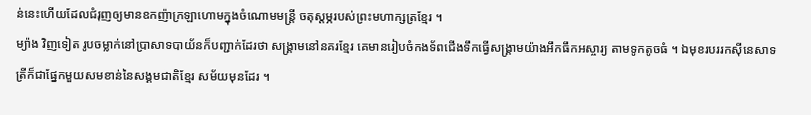ន់នេះហើយដែលជំរុញឲ្យមានឧកញ៉ាក្រឡាហោមក្នុងចំណោមមន្ត្រី ចតុស្ដម្ភរបស់ព្រះមហាក្សត្រខ្មែរ ។
ម្យ៉ាង វិញទៀត រូបចម្លាក់នៅប្រាសាទបាយ័នក៏បញ្ជាក់ដែរថា សង្គ្រាមនៅនគរខ្មែរ គេមានរៀបចំកងទ័ពជើងទឹកធ្វើសង្គ្រាមយ៉ាងអឹកធឹកអស្ចារ្យ តាមទូកតូចធំ ។ ឯមុខរបររកស៊ីនេសាទត្រីក៏ជាផ្នែកមួយសមខាន់នៃសង្គមជាតិខ្មែរ សម័យមុនដែរ ។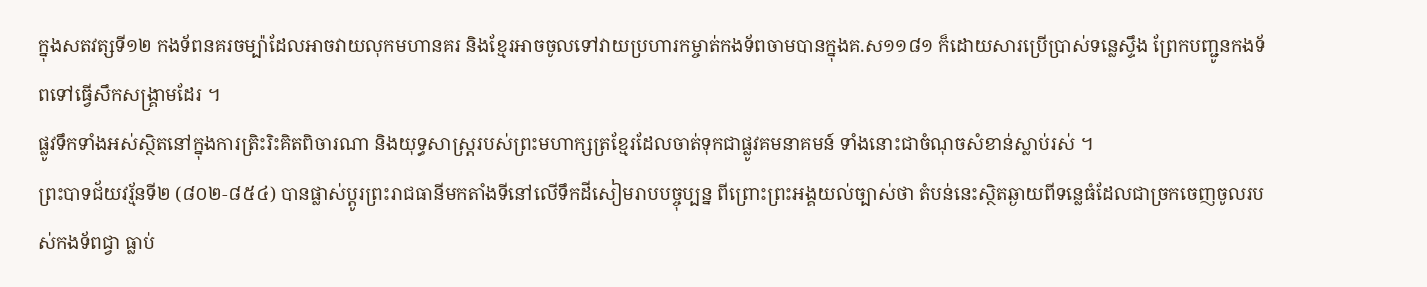ក្នុងសតវត្សទី១២ កងទ័ពនគរចម្ប៉ាដែលអាចវាយលុកមហានគរ និងខ្មែរអាចចូលទៅវាយប្រហារកម្ចាត់កងទ័ពចាមបានក្នុងគ.ស១១៨១ ក៏ដោយសារប្រើប្រាស់ទន្លេស្ទឹង ព្រែកបញ្ជូនកងទ័ពទៅធ្វើសឹកសង្គ្រាមដែរ ។
ផ្លូវទឹកទាំងអស់ស្ថិតនៅក្នុងការត្រិះរិះគិតពិចារណា និងយុទ្ធសាស្ត្ររបស់ព្រះមហាក្សត្រខ្មែរដែលចាត់ទុកជាផ្លូវគមនាគមន៍ ទាំងនោះជាចំណុចសំខាន់ស្លាប់រស់ ។
ព្រះបាទជ័យវរ្ម័នទី២ (៨០២‑៨៥៤) បានផ្លាស់ប្ដូរព្រះរាជធានីមកតាំងទីនៅលើទឹកដីសៀមរាបបច្ចុប្បន្ន ពីព្រោះព្រះអង្គយល់ច្បាស់ថា តំបន់នេះស្ថិតឆ្ងាយពីទន្លេធំដែលជាច្រកចេញចូលរបស់កងទ័ពជ្វា ធ្លាប់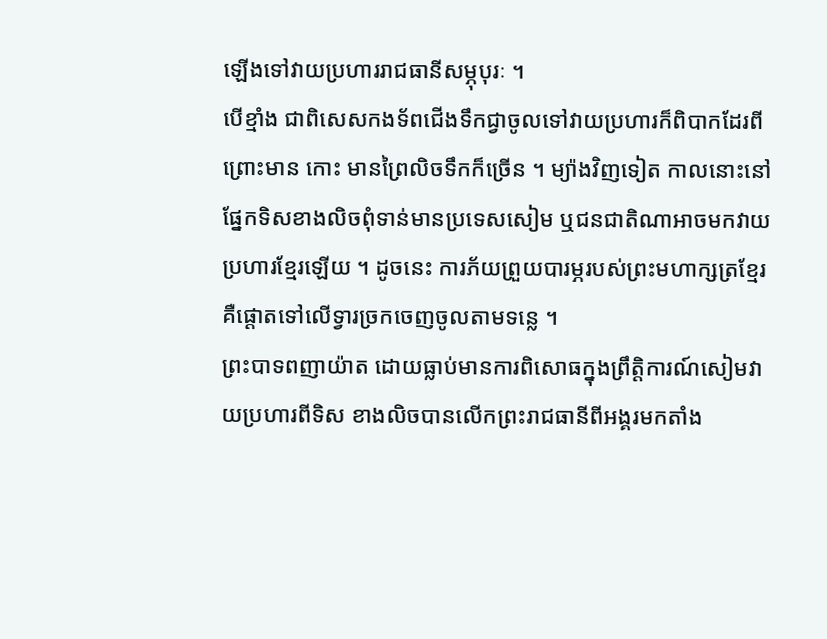ឡើងទៅវាយប្រហាររាជធានីសម្ភុបុរៈ ។
បើខ្មាំង ជាពិសេសកងទ័ពជើងទឹកជ្វាចូលទៅវាយប្រហារក៏ពិបាកដែរពីព្រោះមាន កោះ មានព្រៃលិចទឹកក៏ច្រើន ។ ម្យ៉ាងវិញទៀត កាលនោះនៅផ្នែកទិសខាងលិចពុំទាន់មានប្រទេសសៀម ឬជនជាតិណាអាចមកវាយប្រហារខ្មែរឡើយ ។ ដូចនេះ ការភ័យព្រួយបារម្ភរបស់ព្រះមហាក្សត្រខ្មែរ គឺផ្ដោតទៅលើទ្វារច្រកចេញចូលតាមទន្លេ ។
ព្រះបាទពញាយ៉ាត ដោយធ្លាប់មានការពិសោធក្នុងព្រឹត្តិការណ៍សៀមវាយប្រហារពីទិស ខាងលិចបានលើកព្រះរាជធានីពីអង្គរមកតាំង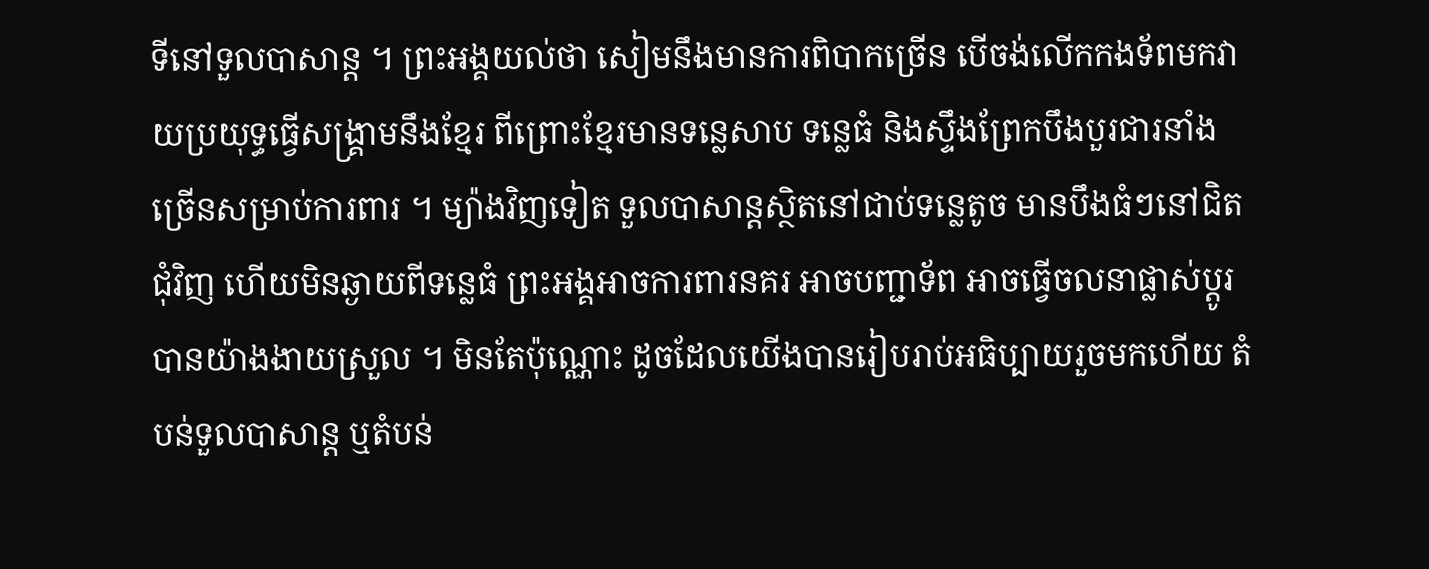ទីនៅទួលបាសាន្ត ។ ព្រះអង្គយល់ថា សៀមនឹងមានការពិបាកច្រើន បើចង់លើកកងទ័ពមកវាយប្រយុទ្ធធ្វើសង្គ្រាមនឹងខ្មែរ ពីព្រោះខ្មែរមានទន្លេសាប ទន្លេធំ និងស្ទឹងព្រែកបឹងបួរជារនាំងច្រើនសម្រាប់ការពារ ។ ម្យ៉ាងវិញទៀត ទួលបាសាន្តស្ថិតនៅជាប់ទន្លេតូច មានបឹងធំៗនៅជិតជុំវិញ ហើយមិនឆ្ងាយពីទន្លេធំ ព្រះអង្គអាចការពារនគរ អាចបញ្ជាទ័ព អាចធ្វើចលនាផ្លាស់ប្ដូរបានយ៉ាងងាយស្រួល ។ មិនតែប៉ុណ្ណោះ ដូចដែលយើងបានរៀបរាប់អធិប្បាយរួចមកហើយ តំបន់ទួលបាសាន្ត ឬតំបន់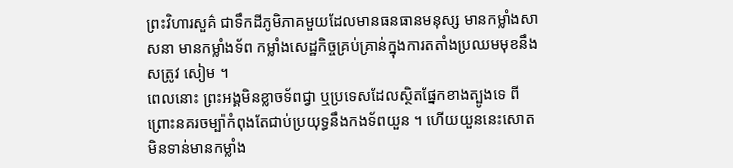ព្រះវិហារសួគ៌ ជាទឹកដីភូមិភាគមួយដែលមានធនធានមនុស្ស មានកម្លាំងសាសនា មានកម្លាំងទ័ព កម្លាំងសេដ្ឋកិច្ចគ្រប់គ្រាន់ក្នុងការតតាំងប្រឈមមុខនឹងសត្រូវ សៀម ។
ពេលនោះ ព្រះអង្គមិនខ្លាចទ័ពជ្វា ឬប្រទេសដែលស្ថិតផ្នែកខាងត្បូងទេ ពីព្រោះនគរចម្ប៉ាកំពុងតែជាប់ប្រយុទ្ធនឹងកងទ័ពយួន ។ ហើយយួននេះសោត មិនទាន់មានកម្លាំង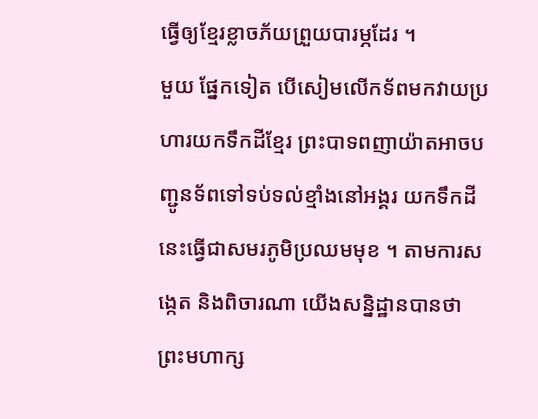ធ្វើឲ្យខ្មែរខ្លាចភ័យព្រួយបារម្ភដែរ ។
មួយ ផ្នែកទៀត បើសៀមលើកទ័ពមកវាយប្រហារយកទឹកដីខ្មែរ ព្រះបាទពញាយ៉ាតអាចបញ្ជូនទ័ពទៅទប់ទល់ខ្មាំងនៅអង្គរ យកទឹកដីនេះធ្វើជាសមរភូមិប្រឈមមុខ ។ តាមការសង្កេត និងពិចារណា យើងសន្និដ្ឋានបានថា ព្រះមហាក្ស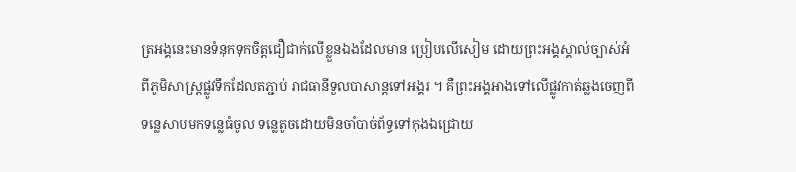ត្រអង្គនេះមានទំនុកទុកចិត្តជឿជាក់លើខ្លួនឯងដែលមាន ប្រៀបលើសៀម ដោយព្រះអង្គស្គាល់ច្បាស់អំពីភូមិសាស្ត្រផ្លូវទឹកដែលតភ្ជាប់ រាជធានីទួលបាសាន្តទៅអង្គរ ។ គឺព្រះអង្គអាងទៅលើផ្លូវកាត់ឆ្លងចេញពីទន្លេសាបមកទន្លេធំចូល ទន្លេតូចដោយមិនចាំបាច់ព័ទ្ធទៅកុងឯជ្រោយ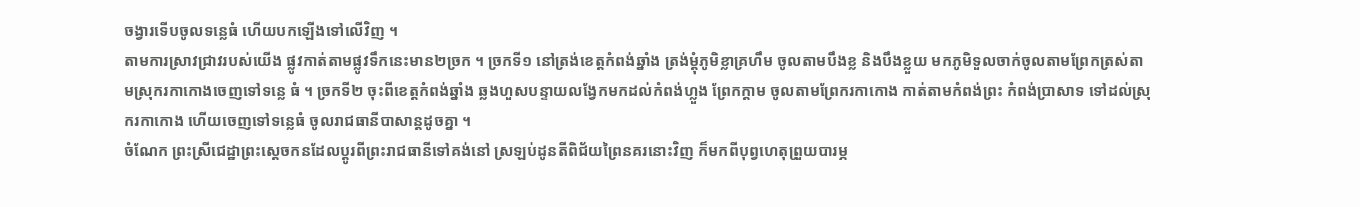ចង្វារទើបចូលទន្លេធំ ហើយបកឡើងទៅលើវិញ ។
តាមការស្រាវជ្រាវរបស់យើង ផ្លូវកាត់តាមផ្លូវទឹកនេះមាន២ច្រក ។ ច្រកទី១ នៅត្រង់ខេត្តកំពង់ឆ្នាំង ត្រង់ម្ដុំភូមិខ្លាគ្រហឹម ចូលតាមបឹងខ្ល និងបឹងខ្លួយ មកភូមិទួលចាក់ចូលតាមព្រែកត្រស់តាមស្រុករកាកោងចេញទៅទន្លេ ធំ ។ ច្រកទី២ ចុះពីខេត្តកំពង់ឆ្នាំង ឆ្លងហួសបន្ទាយលង្វែកមកដល់កំពង់ហ្លួង ព្រែកក្ដាម ចូលតាមព្រែករកាកោង កាត់តាមកំពង់ព្រះ កំពង់ប្រាសាទ ទៅដល់ស្រុករកាកោង ហើយចេញទៅទន្លេធំ ចូលរាជធានីបាសាន្តដូចគ្នា ។
ចំណែក ព្រះស្រីជេដ្ឋាព្រះស្ដេចកនដែលប្ដូរពីព្រះរាជធានីទៅគង់នៅ ស្រឡប់ដូនតីពិជ័យព្រៃនគរនោះវិញ ក៏មកពីបុព្វហេតុព្រួយបារម្ភ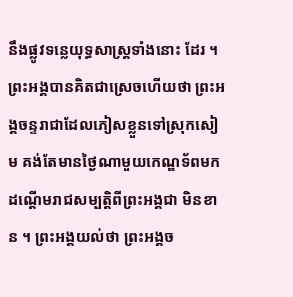នឹងផ្លូវទន្លេយុទ្ធសាស្ត្រទាំងនោះ ដែរ ។ ព្រះអង្គបានគិតជាស្រេចហើយថា ព្រះអង្គចន្ទរាជាដែលភៀសខ្លួនទៅស្រុកសៀម គង់តែមានថ្ងៃណាមួយកេណ្ឌទ័ពមកដណ្ដើមរាជសម្បត្តិពីព្រះអង្គជា មិនខាន ។ ព្រះអង្គយល់ថា ព្រះអង្គច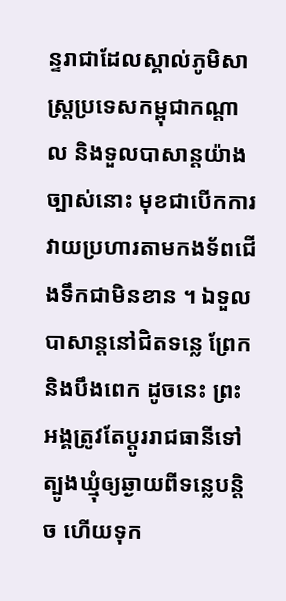ន្ទរាជាដែលស្គាល់ភូមិសាស្ត្រប្រទេសកម្ពុជាកណ្ដាល និងទួលបាសាន្តយ៉ាងច្បាស់នោះ មុខជាបើកការវាយប្រហារតាមកងទ័ពជើងទឹកជាមិនខាន ។ ឯទួលបាសាន្តនៅជិតទន្លេ ព្រែក និងបឹងពេក ដូចនេះ ព្រះអង្គត្រូវតែប្ដូររាជធានីទៅត្បូងឃ្មុំឲ្យឆ្ងាយពីទន្លេបន្តិច ហើយទុក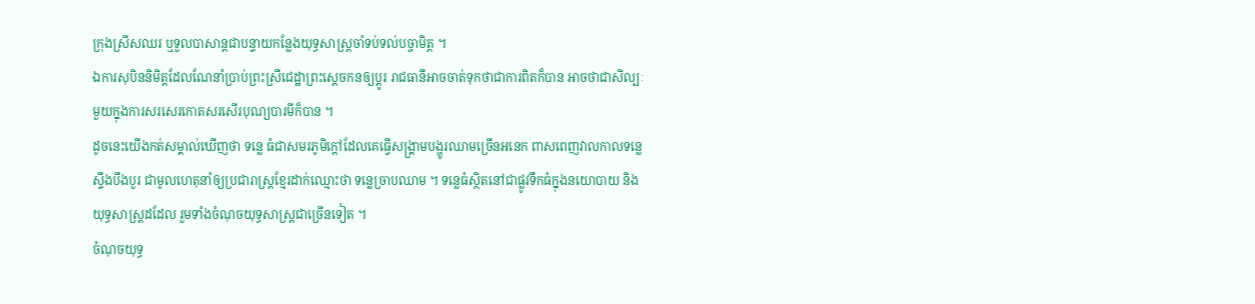ក្រុងស្រីសឈរ ឬទួលបាសាន្តជាបន្ទាយកន្លែងយុទ្ធសាស្ត្រចាំទប់ទល់បច្ចាមិត្ត ។
ឯការសុបិននិមិត្តដែលណែនាំប្រាប់ព្រះស្រីជេដ្ឋាព្រះស្ដេចកនឲ្យប្ដូរ រាជធានីអាចចាត់ទុកថាជាការពិតក៏បាន អាចថាជាសិល្បៈមួយក្នុងការសរសេរកោតសរសើរបុណ្យបារមីក៏បាន ។
ដូចនេះយើងកត់សម្គាល់ឃើញថា ទន្លេ ធំជាសមរភូមិក្ដៅដែលគេធ្វើសង្គ្រាមបង្ហូរឈាមច្រើនអនេក ពាសពេញវាលកាលទន្លេស្ទឹងបឹងបួរ ជាមូលហេតុនាំឲ្យប្រជារាស្ត្រខ្មែរដាក់ឈ្មោះថា ទន្លេច្រាបឈាម ។ ទន្លេធំស្ថិតនៅជាផ្លូវទឹកធំក្នុងនយោបាយ និងយុទ្ធសាស្ត្រដដែល រួមទាំងចំណុចយុទ្ធសាស្ត្រជាច្រើនទៀត ។
ចំណុចយុទ្ធ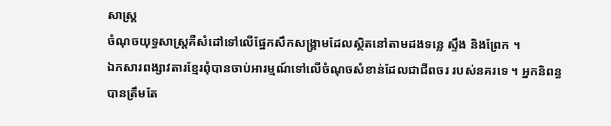សាស្ត្រ
ចំណុចយុទ្ធសាស្ត្រគឺសំដៅទៅលើផ្នែកសឹកសង្គ្រាមដែលស្ថិតនៅតាមដងទន្លេ ស្ទឹង និងព្រែក ។
ឯកសារពង្សាវតារខ្មែរពុំបានចាប់អារម្មណ៍ទៅលើចំណុចសំខាន់ដែលជាជីពចរ របស់នគរទេ ។ អ្នកនិពន្ធបានត្រឹមតែ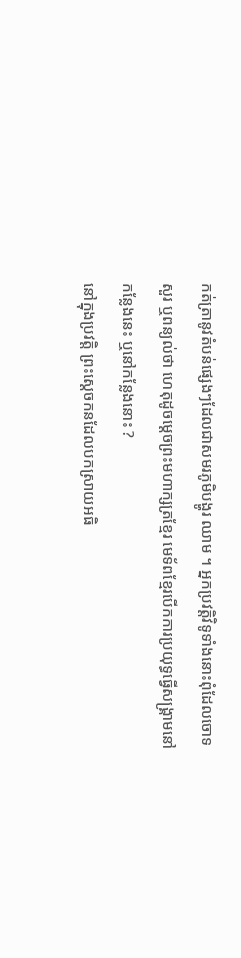កត់ត្រានូវតំបន់ផ្សេងៗដែលជាសមរភូមិបង្ហូរ ឈាម ។ អ្នកប្រវត្តិវិទូទាំងនោះពុំដែលចោទសួរ ឬពន្យល់ថា ហេតុដូចម្ដេចព្រះមហាក្សត្រខ្មែរ មេទ័ពខ្មែរបើកការប្រយុទ្ធធ្វើសង្គ្រាមនៅកន្លែងនេះ ឬនៅកន្លែងនោះ ?
នៅក្នុងប្រវត្តិ ព្រះស្ដេចកនដែលបកស្រាយអធិ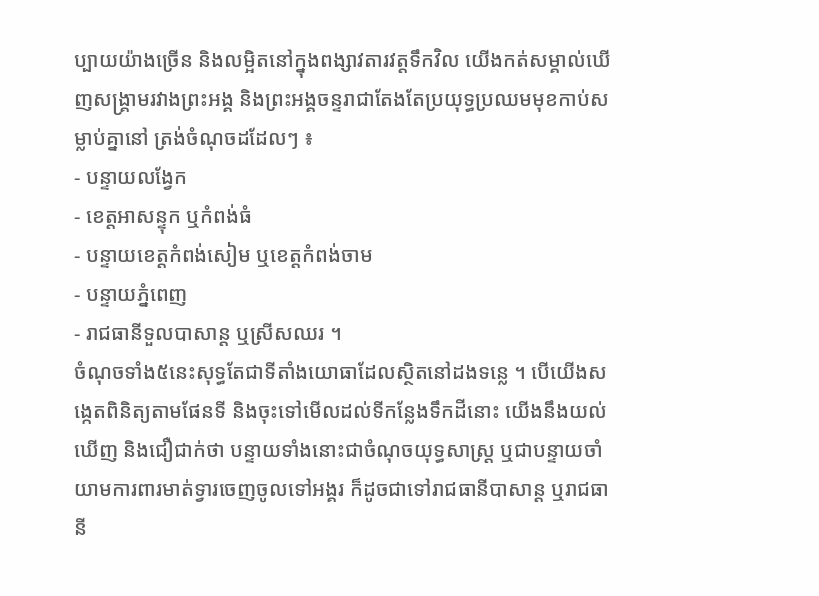ប្បាយយ៉ាងច្រើន និងលម្អិតនៅក្នុងពង្សាវតារវត្តទឹកវិល យើងកត់សម្គាល់ឃើញសង្គ្រាមរវាងព្រះអង្គ និងព្រះអង្គចន្ទរាជាតែងតែប្រយុទ្ធប្រឈមមុខកាប់សម្លាប់គ្នានៅ ត្រង់ចំណុចដដែលៗ ៖
- បន្ទាយលង្វែក
- ខេត្តអាសន្ទុក ឬកំពង់ធំ
- បន្ទាយខេត្តកំពង់សៀម ឬខេត្តកំពង់ចាម
- បន្ទាយភ្នំពេញ
- រាជធានីទួលបាសាន្ត ឬស្រីសឈរ ។
ចំណុចទាំង៥នេះសុទ្ធតែជាទីតាំងយោធាដែលស្ថិតនៅដងទន្លេ ។ បើយើងសង្កេតពិនិត្យតាមផែនទី និងចុះទៅមើលដល់ទីកន្លែងទឹកដីនោះ យើងនឹងយល់ឃើញ និងជឿជាក់ថា បន្ទាយទាំងនោះជាចំណុចយុទ្ធសាស្ត្រ ឬជាបន្ទាយចាំយាមការពារមាត់ទ្វារចេញចូលទៅអង្គរ ក៏ដូចជាទៅរាជធានីបាសាន្ត ឬរាជធានី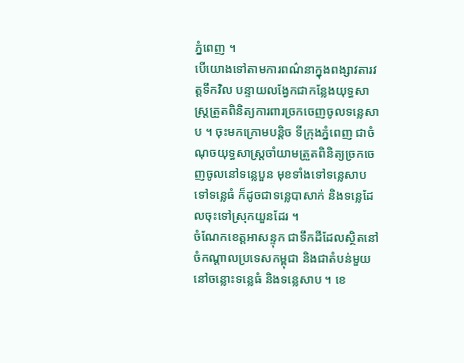ភ្នំពេញ ។
បើយោងទៅតាមការពណ៌នាក្នុងពង្សាវតារវត្តទឹកវិល បន្ទាយលង្វែកជាកន្លែងយុទ្ធសាស្ត្រត្រួតពិនិត្យការពារច្រកចេញចូលទន្លេសាប ។ ចុះមកក្រោមបន្តិច ទីក្រុងភ្នំពេញ ជាចំណុចយុទ្ធសាស្ត្រចាំយាមត្រួតពិនិត្យច្រកចេញចូលនៅទន្លេបួន មុខទាំងទៅទន្លេសាប ទៅទន្លេធំ ក៏ដូចជាទន្លេបាសាក់ និងទន្លេដែលចុះទៅស្រុកយួនដែរ ។
ចំណែកខេត្តអាសន្ទុក ជាទឹកដីដែលស្ថិតនៅចំកណ្ដាលប្រទេសកម្ពុជា និងជាតំបន់មួយនៅចន្លោះទន្លេធំ និងទន្លេសាប ។ ខេ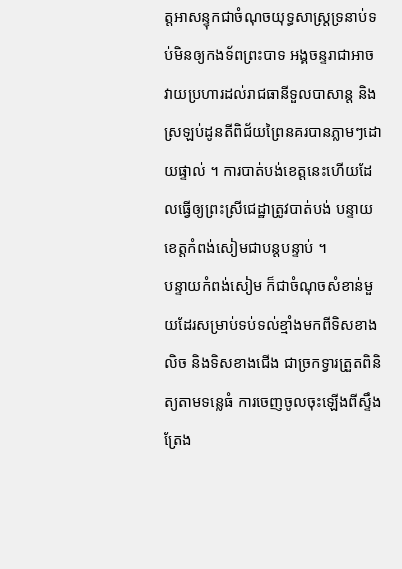ត្តអាសន្ទុកជាចំណុចយុទ្ធសាស្ត្រទ្រនាប់ទប់មិនឲ្យកងទ័ពព្រះបាទ អង្គចន្ទរាជាអាចវាយប្រហារដល់រាជធានីទួលបាសាន្ត និងស្រឡប់ដូនតីពិជ័យព្រៃនគរបានភ្លាមៗដោយផ្ទាល់ ។ ការបាត់បង់ខេត្តនេះហើយដែលធ្វើឲ្យព្រះស្រីជេដ្ឋាត្រូវបាត់បង់ បន្ទាយខេត្តកំពង់សៀមជាបន្តបន្ទាប់ ។
បន្ទាយកំពង់សៀម ក៏ជាចំណុចសំខាន់មួយដែរសម្រាប់ទប់ទល់ខ្មាំងមកពីទិសខាងលិច និងទិសខាងជើង ជាច្រកទ្វារត្រួតពិនិត្យតាមទន្លេធំ ការចេញចូលចុះឡើងពីស្ទឹងត្រែង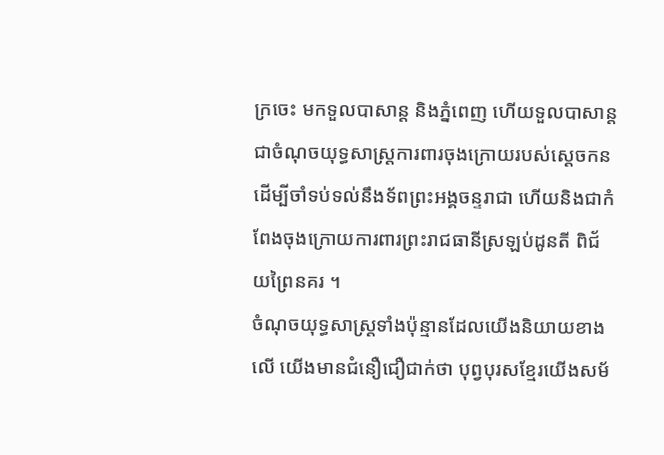ក្រចេះ មកទួលបាសាន្ត និងភ្នំពេញ ហើយទួលបាសាន្តជាចំណុចយុទ្ធសាស្ត្រការពារចុងក្រោយរបស់ស្ដេចកន ដើម្បីចាំទប់ទល់នឹងទ័ពព្រះអង្គចន្ទរាជា ហើយនិងជាកំពែងចុងក្រោយការពារព្រះរាជធានីស្រឡប់ដូនតី ពិជ័យព្រៃនគរ ។
ចំណុចយុទ្ធសាស្ត្រទាំងប៉ុន្មានដែលយើងនិយាយខាងលើ យើងមានជំនឿជឿជាក់ថា បុព្វបុរសខ្មែរយើងសម័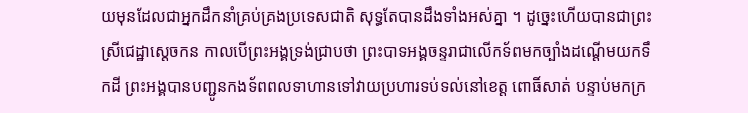យមុនដែលជាអ្នកដឹកនាំគ្រប់គ្រងប្រទេសជាតិ សុទ្ធតែបានដឹងទាំងអស់គ្នា ។ ដូច្នេះហើយបានជាព្រះស្រីជេដ្ឋាស្ដេចកន កាលបើព្រះអង្គទ្រង់ជ្រាបថា ព្រះបាទអង្គចន្ទរាជាលើកទ័ពមកច្បាំងដណ្ដើមយកទឹកដី ព្រះអង្គបានបញ្ជូនកងទ័ពពលទាហានទៅវាយប្រហារទប់ទល់នៅខេត្ត ពោធិ៍សាត់ បន្ទាប់មកក្រ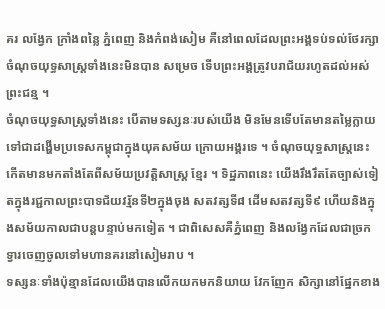គរ លង្វែក ក្រាំងពន្លៃ ភ្នំពេញ និងកំពង់សៀម គឺនៅពេលដែលព្រះអង្គទប់ទល់ថែរក្សាចំណុចយុទ្ធសាស្ត្រទាំងនេះមិនបាន សម្រេច ទើបព្រះអង្គត្រូវបរាជ័យរហូតដល់អស់ព្រះជន្ម ។
ចំណុចយុទ្ធសាស្ត្រទាំងនេះ បើតាមទស្សនៈរបស់យើង មិនមែនទើបតែមានតម្លៃក្លាយទៅជាដង្ហើមប្រទេសកម្ពុជាក្នុងយុគសម័យ ក្រោយអង្គរទេ ។ ចំណុចយុទ្ធសាស្ត្រនេះកើតមានមកតាំងតែពីសម័យប្រវត្តិសាស្ត្រ ខ្មែរ ។ ទិដ្ឋភាពនេះ យើងរឹងរឹតតែច្បាស់ទៀតក្នុងរជ្ជកាលព្រះបាទជ័យវរ្ម័នទី២ក្នុងចុង សតវត្សទី៨ ដើមសតវត្សទី៩ ហើយនិងក្នុងសម័យកាលជាបន្តបន្ទាប់មកទៀត ។ ជាពិសេសគឺភ្នំពេញ និងលង្វែកដែលជាច្រកទ្វារចេញចូលទៅមហានគរនៅសៀមរាប ។
ទស្សនៈទាំងប៉ុន្មានដែលយើងបានលើកយកមកនិយាយ វែកញែក សិក្សានៅផ្នែកខាង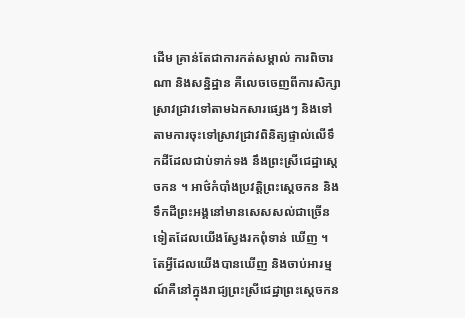ដើម គ្រាន់តែជាការកត់សម្គាល់ ការពិចារណា និងសន្និដ្ឋាន គឺលេចចេញពីការសិក្សាស្រាវជ្រាវទៅតាមឯកសារផ្សេងៗ និងទៅតាមការចុះទៅស្រាវជ្រាវពិនិត្យផ្ទាល់លើទឹកដីដែលជាប់ទាក់ទង នឹងព្រះស្រីជេដ្ឋាស្ដេចកន ។ អាថ៌កំបាំងប្រវត្តិព្រះស្ដេចកន និងទឹកដីព្រះអង្គនៅមានសេសសល់ជាច្រើនទៀតដែលយើងស្វែងរកពុំទាន់ ឃើញ ។
តែអ្វីដែលយើងបានឃើញ និងចាប់អារម្មណ៍គឺនៅក្នុងរាជ្យព្រះស្រីជេដ្ឋាព្រះស្ដេចកន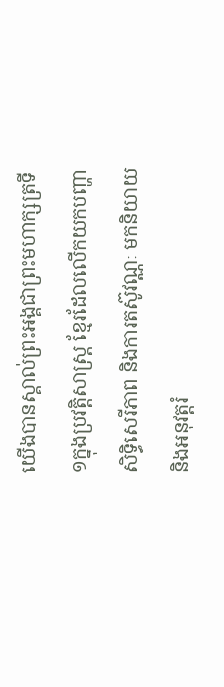យើងបានស្គាល់ព្រះអង្គជាព្រះមហាក្សត្រទី១ក្នុងប្រវត្តិសាស្ត្រ ខ្មែរដែលលើកយកបញ្ហាសិទ្ធិសេរីភាព និងការតស៊ូវណ្ណៈ មកនិយាយ និងអនុវត្តរំ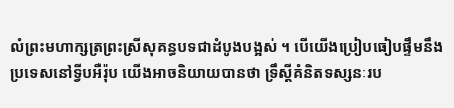លំព្រះមហាក្សត្រព្រះស្រីសុគន្ធបទជាដំបូងបង្អស់ ។ បើយើងប្រៀបធៀបផ្ទឹមនឹងប្រទេសនៅទ្វីបអឺរ៉ុប យើងអាចនិយាយបានថា ទ្រឹស្ដីគំនិតទស្សនៈរប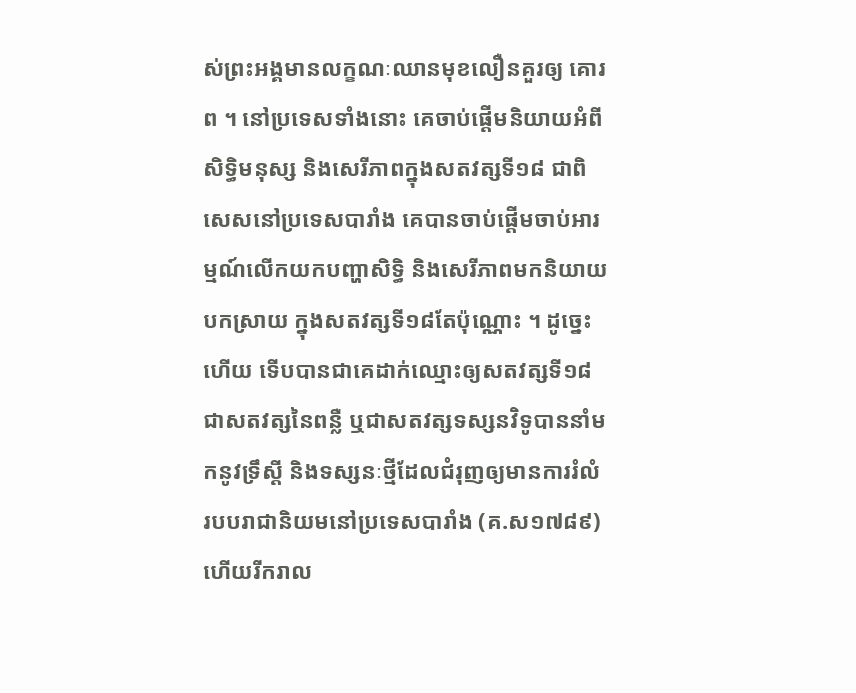ស់ព្រះអង្គមានលក្ខណៈឈានមុខលឿនគួរឲ្យ គោរព ។ នៅប្រទេសទាំងនោះ គេចាប់ផ្ដើមនិយាយអំពីសិទ្ធិមនុស្ស និងសេរីភាពក្នុងសតវត្សទី១៨ ជាពិសេសនៅប្រទេសបារាំង គេបានចាប់ផ្ដើមចាប់អារម្មណ៍លើកយកបញ្ហាសិទ្ធិ និងសេរីភាពមកនិយាយ បកស្រាយ ក្នុងសតវត្សទី១៨តែប៉ុណ្ណោះ ។ ដូច្នេះហើយ ទើបបានជាគេដាក់ឈ្មោះឲ្យសតវត្សទី១៨ជាសតវត្សនៃពន្លឺ ឬជាសតវត្សទស្សនវិទូបាននាំមកនូវទ្រឹស្ដី និងទស្សនៈថ្មីដែលជំរុញឲ្យមានការរំលំរបបរាជានិយមនៅប្រទេសបារាំង (គ.ស១៧៨៩) ហើយរីករាល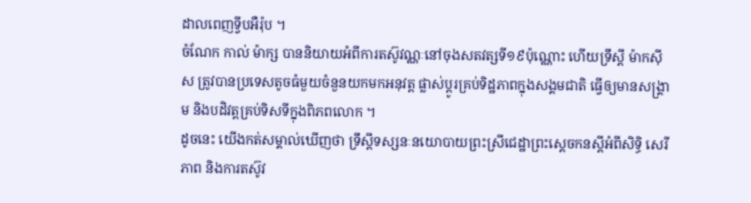ដាលពេញទ្វីបអឺរ៉ុប ។
ចំណែក កាល់ ម៉ាក្ស បាននិយាយអំពីការតស៊ូវណ្ណៈនៅចុងសតវត្សទី១៩ប៉ុណ្ណោះ ហើយទ្រឹស្ដី ម៉ាកស៊ីស ត្រូវបានប្រទេសតូចធំមួយចំនួនយកមកអនុវត្ត ផ្លាស់ប្ដូរគ្រប់ទិដ្ឋភាពក្នុងសង្គមជាតិ ធ្វើឲ្យមានសង្គ្រាម និងបដិវត្តគ្រប់ទិសទីក្នុងពិភពលោក ។
ដូចនេះ យើងកត់សម្គាល់ឃើញថា ទ្រឹស្ដីទស្សនៈនយោបាយព្រះស្រីជេដ្ឋាព្រះស្ដេចកនស្ដីអំពីសិទ្ធិ សេរីភាព និងការតស៊ូវ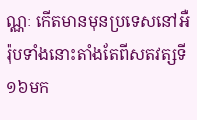ណ្ណៈ កើតមានមុនប្រទេសនៅអឺរ៉ុបទាំងនោះតាំងតែពីសតវត្សទី១៦មក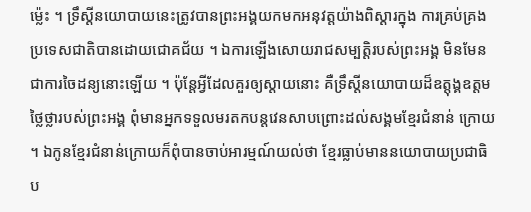ម្ល៉េះ ។ ទ្រឹស្ដីនយោបាយនេះត្រូវបានព្រះអង្គយកមកអនុវត្តយ៉ាងពិស្ដារក្នុង ការគ្រប់គ្រងប្រទេសជាតិបានដោយជោគជ័យ ។ ឯការឡើងសោយរាជសម្បត្តិរបស់ព្រះអង្គ មិនមែនជាការចៃដន្យនោះឡើយ ។ ប៉ុន្តែអ្វីដែលគួរឲ្យស្ដាយនោះ គឺទ្រឹស្ដីនយោបាយដ៏ឧត្ដុង្គឧត្ដមថ្លៃថ្លារបស់ព្រះអង្គ ពុំមានអ្នកទទួលមរតកបន្តវេនសាបព្រោះដល់សង្គមខ្មែរជំនាន់ ក្រោយ ។ ឯកូនខ្មែរជំនាន់ក្រោយក៏ពុំបានចាប់អារម្មណ៍យល់ថា ខ្មែរធ្លាប់មាននយោបាយប្រជាធិប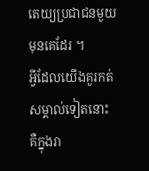តេយ្យប្រជាជនមួយមុនគេដែរ ។
អ្វីដែលយើងគួរកត់សម្គាល់ទៀតនោះ គឺក្នុងរា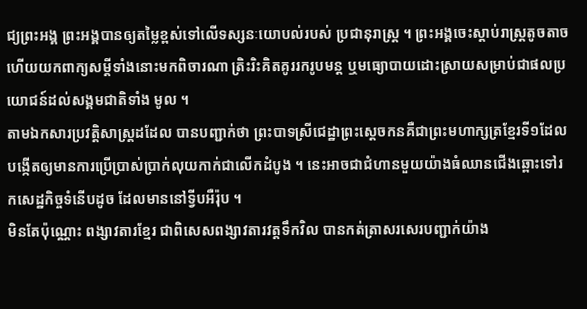ជ្យព្រះអង្គ ព្រះអង្គបានឲ្យតម្លៃខ្ពស់ទៅលើទស្សនៈយោបល់របស់ ប្រជានុរាស្ត្រ ។ ព្រះអង្គចេះស្ដាប់រាស្ត្រតូចតាច ហើយយកពាក្យសម្ដីទាំងនោះមកពិចារណា ត្រិះរិះគិតគូររករូបមន្ត ឬមធ្យោបាយដោះស្រាយសម្រាប់ជាផលប្រយោជន៍ដល់សង្គមជាតិទាំង មូល ។
តាមឯកសារប្រវត្តិសាស្ត្រដដែល បានបញ្ជាក់ថា ព្រះបាទស្រីជេដ្ឋាព្រះស្ដេចកនគឺជាព្រះមហាក្សត្រខ្មែរទី១ដែល បង្កើតឲ្យមានការប្រើប្រាស់ប្រាក់លុយកាក់ជាលើកដំបូង ។ នេះអាចជាជំហានមួយយ៉ាងធំឈានជើងឆ្ពោះទៅរកសេដ្ឋកិច្ចទំនើបដូច ដែលមាននៅទ្វីបអឺរ៉ុប ។
មិនតែប៉ុណ្ណោះ ពង្សាវតារខ្មែរ ជាពិសេសពង្សាវតារវត្តទឹកវិល បានកត់ត្រាសរសេរបញ្ជាក់យ៉ាង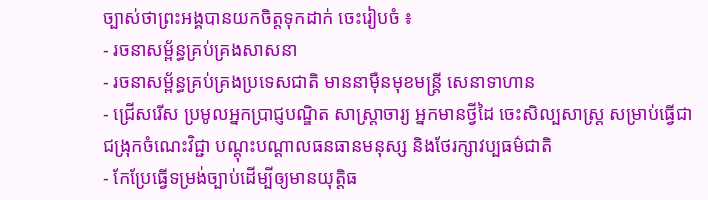ច្បាស់ថាព្រះអង្គបានយកចិត្តទុកដាក់ ចេះរៀបចំ ៖
- រចនាសម្ព័ន្ធគ្រប់គ្រងសាសនា
- រចនាសម្ព័ន្ធគ្រប់គ្រងប្រទេសជាតិ មាននាម៉ឺនមុខមន្ត្រី សេនាទាហាន
- ជ្រើសរើស ប្រមូលអ្នកប្រាជ្ញបណ្ឌិត សាស្ត្រាចារ្យ អ្នកមានថ្វីដៃ ចេះសិល្បសាស្ត្រ សម្រាប់ធ្វើជាជង្រុកចំណេះវិជ្ជា បណ្ដុះបណ្ដាលធនធានមនុស្ស និងថែរក្សាវប្បធម៌ជាតិ
- កែប្រែធ្វើទម្រង់ច្បាប់ដើម្បីឲ្យមានយុត្តិធ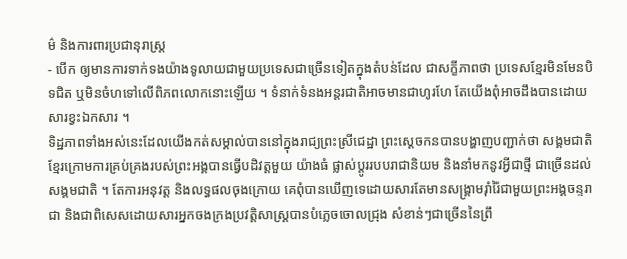ម៌ និងការពារប្រជានុរាស្ត្រ
- បើក ឲ្យមានការទាក់ទងយ៉ាងទូលាយជាមួយប្រទេសជាច្រើនទៀតក្នុងតំបន់ដែល ជាសក្ខីភាពថា ប្រទេសខ្មែរមិនមែនបិទជិត ឬមិនចំហទៅលើពិភពលោកនោះឡើយ ។ ទំនាក់ទំនងអន្តរជាតិអាចមានជាហូរហែ តែយើងពុំអាចដឹងបានដោយសារខ្វះឯកសារ ។
ទិដ្ឋភាពទាំងអស់នេះដែលយើងកត់សម្គាល់បាននៅក្នុងរាជ្យព្រះស្រីជេដ្ឋា ព្រះស្ដេចកនបានបង្ហាញបញ្ជាក់ថា សង្គមជាតិខ្មែរក្រោមការគ្រប់គ្រងរបស់ព្រះអង្គបានធ្វើបដិវត្តមួយ យ៉ាងធំ ផ្លាស់ប្ដូររបបរាជានិយម និងនាំមកនូវអ្វីជាថ្មី ជាច្រើនដល់សង្គមជាតិ ។ តែការអនុវត្ត និងលទ្ធផលចុងក្រោយ គេពុំបានឃើញទេដោយសារតែមានសង្គ្រាមរ៉ាំរ៉ៃជាមួយព្រះអង្គចន្ទរាជា និងជាពិសេសដោយសារអ្នកចងក្រងប្រវត្តិសាស្ត្របានបំភ្លេចចោលជ្រុង សំខាន់ៗជាច្រើននៃព្រឹ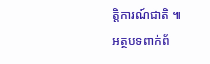ត្តិការណ៍ជាតិ ៕
អត្ថបទពាក់ព័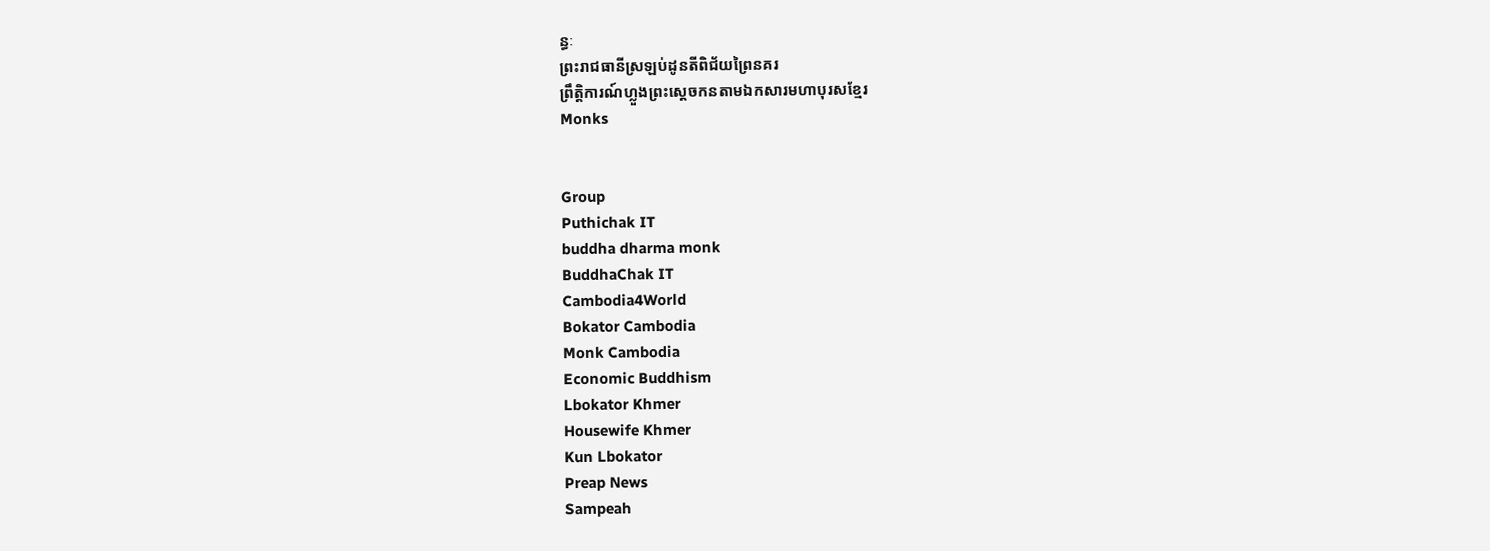ន្ធៈ
ព្រះរាជធានីស្រឡប់ដូនតីពិជ័យព្រៃនគរ
ព្រឹត្តិការណ៍ហ្លួងព្រះស្ដេចកនតាមឯកសារមហាបុរសខ្មែរ
Monks


Group
Puthichak IT
buddha dharma monk
BuddhaChak IT
Cambodia4World
Bokator Cambodia
Monk Cambodia
Economic Buddhism
Lbokator Khmer
Housewife Khmer
Kun Lbokator
Preap News
Sampeah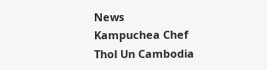News
Kampuchea Chef
Thol Un Cambodia